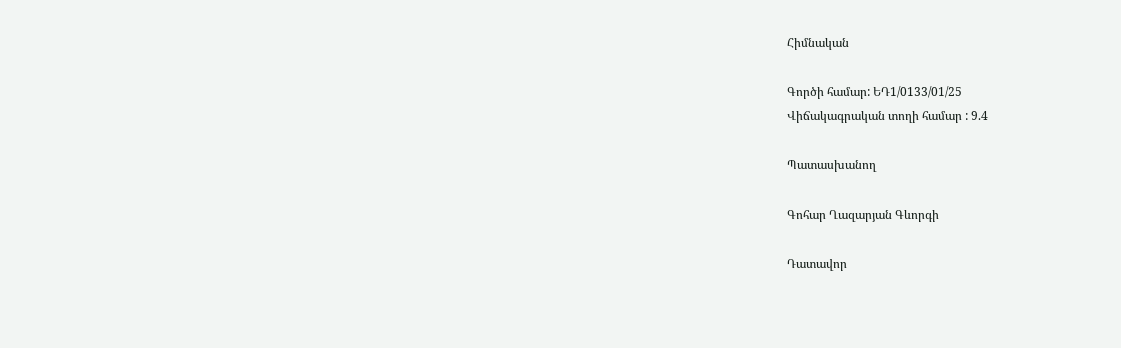Հիմնական

Գործի համար: ԵԴ1/0133/01/25
Վիճակագրական տողի համար : 9.4

Պատասխանող

Գոհար Ղազարյան Գևորգի

Դատավոր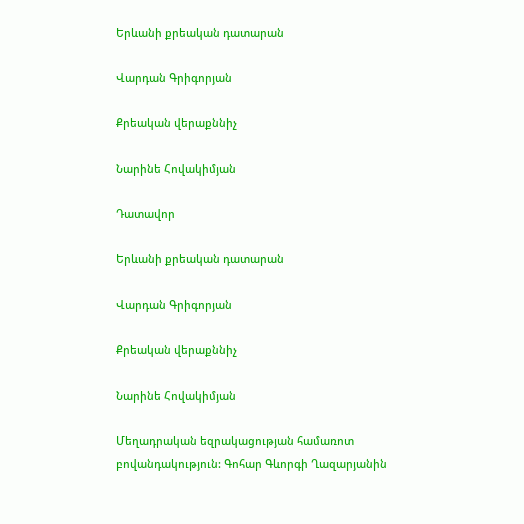Երևանի քրեական դատարան

Վարդան Գրիգորյան

Քրեական վերաքննիչ

Նարինե Հովակիմյան

Դատավոր

Երևանի քրեական դատարան

Վարդան Գրիգորյան

Քրեական վերաքննիչ

Նարինե Հովակիմյան

Մեղադրական եզրակացության համառոտ բովանդակություն: Գոհար Գևորգի Ղազարյանին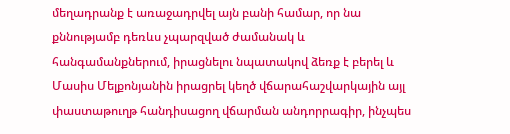մեղադրանք է առաջադրվել այն բանի համար, որ նա քննությամբ դեռևս չպարզված ժամանակ և հանգամանքներում, իրացնելու նպատակով ձեռք է բերել և Մասիս Մելքոնյանին իրացրել կեղծ վճարահաշվարկային այլ փաստաթուղթ հանդիսացող վճարման անդորրագիր, ինչպես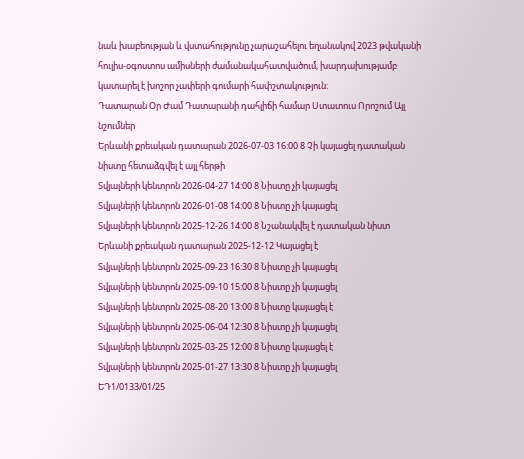նաև խաբեության և վստահությունը չարաշահելու եղանակով 2023 թվականի հուլիս-օգոստոս ամիսների ժամանակահատվածում, խարդախությամբ կատարել է խոշոր չափերի գումարի հափշտակություն:
Դատարան Օր Ժամ Դատարանի դահլիճի համար Ստատուս Որոշում Այլ նշումներ
Երևանի քրեական դատարան 2026-07-03 16:00 8 Չի կայացել դատական նիստը հետաձգվել է այլ հերթի
Տվյալների կենտրոն 2026-04-27 14:00 8 Նիստը չի կայացել
Տվյալների կենտրոն 2026-01-08 14:00 8 Նիստը չի կայացել
Տվյալների կենտրոն 2025-12-26 14:00 8 Նշանակվել է դատական նիստ
Երևանի քրեական դատարան 2025-12-12 Կայացել է
Տվյալների կենտրոն 2025-09-23 16:30 8 Նիստը չի կայացել
Տվյալների կենտրոն 2025-09-10 15:00 8 Նիստը չի կայացել
Տվյալների կենտրոն 2025-08-20 13:00 8 Նիստը կայացել է
Տվյալների կենտրոն 2025-06-04 12:30 8 Նիստը չի կայացել
Տվյալների կենտրոն 2025-03-25 12:00 8 Նիստը կայացել է
Տվյալների կենտրոն 2025-01-27 13:30 8 Նիստը չի կայացել
ԵԴ1/0133/01/25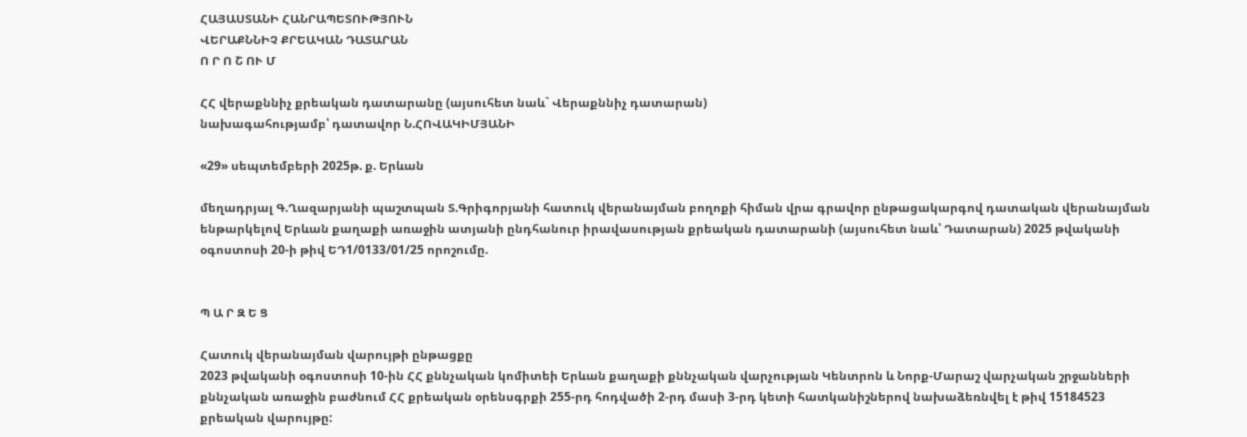ՀԱՅԱՍՏԱՆԻ ՀԱՆՐԱՊԵՏՈՒԹՅՈՒՆ
ՎԵՐԱՔՆՆԻՉ ՔՐԵԱԿԱՆ ԴԱՏԱՐԱՆ
Ո Ր Ո Շ ՈՒ Մ

ՀՀ վերաքննիչ քրեական դատարանը (այսուհետ նաև` Վերաքննիչ դատարան)
նախագահությամբ՝ դատավոր Ն.ՀՈՎԱԿԻՄՅԱՆԻ

«29» սեպտեմբերի 2025թ. ք. Երևան

մեղադրյալ Գ.Ղազարյանի պաշտպան Տ.Գրիգորյանի հատուկ վերանայման բողոքի հիման վրա գրավոր ընթացակարգով դատական վերանայման ենթարկելով Երևան քաղաքի առաջին ատյանի ընդհանուր իրավասության քրեական դատարանի (այսուհետ նաև՝ Դատարան) 2025 թվականի օգոստոսի 20-ի թիվ ԵԴ1/0133/01/25 որոշումը.


Պ Ա Ր Զ Ե Ց

Հատուկ վերանայման վարույթի ընթացքը
2023 թվականի օգոստոսի 10-ին ՀՀ քննչական կոմիտեի Երևան քաղաքի քննչական վարչության Կենտրոն և Նորք-Մարաշ վարչական շրջանների քննչական առաջին բաժնում ՀՀ քրեական օրենսգրքի 255-րդ հոդվածի 2-րդ մասի 3-րդ կետի հատկանիշներով նախաձեռնվել է թիվ 15184523 քրեական վարույթը: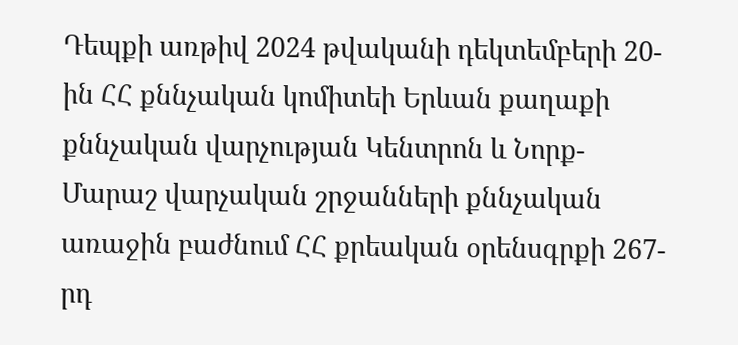Դեպքի առթիվ 2024 թվականի դեկտեմբերի 20-ին ՀՀ քննչական կոմիտեի Երևան քաղաքի քննչական վարչության Կենտրոն և Նորք-Մարաշ վարչական շրջանների քննչական առաջին բաժնում ՀՀ քրեական օրենսգրքի 267-րդ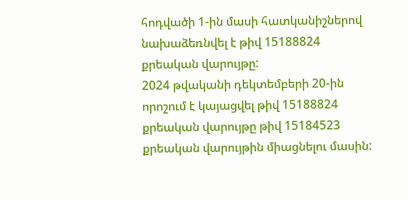հոդվածի 1-ին մասի հատկանիշներով նախաձեռնվել է թիվ 15188824 քրեական վարույթը:
2024 թվականի դեկտեմբերի 20-ին որոշում է կայացվել թիվ 15188824 քրեական վարույթը թիվ 15184523 քրեական վարույթին միացնելու մասին: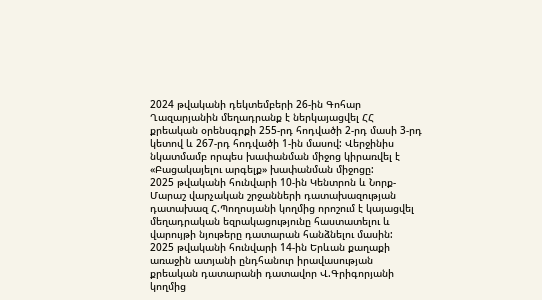2024 թվականի դեկտեմբերի 26-ին Գոհար Ղազարյանին մեղադրանք է ներկայացվել ՀՀ քրեական օրենսգրքի 255-րդ հոդվածի 2-րդ մասի 3-րդ կետով և 267-րդ հոդվածի 1-ին մասով: Վերջինիս նկատմամբ որպես խափանման միջոց կիրառվել է «Բացակայելու արգելք» խափանման միջոցը:
2025 թվականի հունվարի 10-ին Կենտրոն և Նորք-Մարաշ վարչական շրջանների դատախազության դատախազ Հ.Պողոսյանի կողմից որոշում է կայացվել մեղադրական եզրակացությունը հաստատելու և վարույթի նյութերը դատարան հանձնելու մասին:
2025 թվականի հունվարի 14-ին Երևան քաղաքի առաջին ատյանի ընդհանուր իրավասության քրեական դատարանի դատավոր Վ.Գրիգորյանի կողմից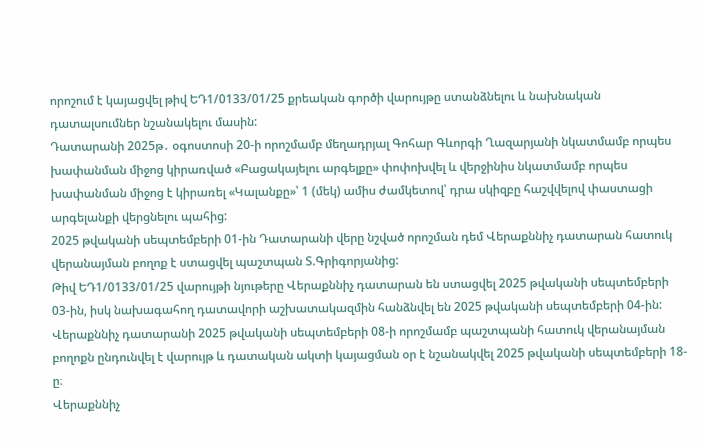որոշում է կայացվել թիվ ԵԴ1/0133/01/25 քրեական գործի վարույթը ստանձնելու և նախնական դատալսումներ նշանակելու մասին:
Դատարանի 2025թ․ օգոստոսի 20-ի որոշմամբ մեղադրյալ Գոհար Գևորգի Ղազարյանի նկատմամբ որպես խափանման միջոց կիրառված «Բացակայելու արգելքը» փոփոխվել և վերջինիս նկատմամբ որպես խափանման միջոց է կիրառել «Կալանքը»՝ 1 (մեկ) ամիս ժամկետով՝ դրա սկիզբը հաշվվելով փաստացի արգելանքի վերցնելու պահից:
2025 թվականի սեպտեմբերի 01-ին Դատարանի վերը նշված որոշման դեմ Վերաքննիչ դատարան հատուկ վերանայման բողոք է ստացվել պաշտպան Տ.Գրիգորյանից:
Թիվ ԵԴ1/0133/01/25 վարույթի նյութերը Վերաքննիչ դատարան են ստացվել 2025 թվականի սեպտեմբերի 03-ին, իսկ նախագահող դատավորի աշխատակազմին հանձնվել են 2025 թվականի սեպտեմբերի 04-ին:
Վերաքննիչ դատարանի 2025 թվականի սեպտեմբերի 08-ի որոշմամբ պաշտպանի հատուկ վերանայման բողոքն ընդունվել է վարույթ և դատական ակտի կայացման օր է նշանակվել 2025 թվականի սեպտեմբերի 18-ը։
Վերաքննիչ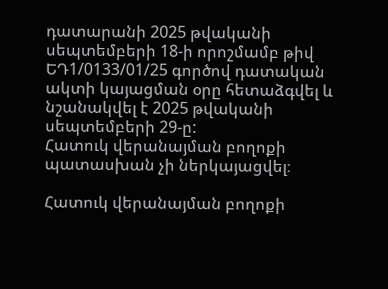դատարանի 2025 թվականի սեպտեմբերի 18-ի որոշմամբ թիվ ԵԴ1/0133/01/25 գործով դատական ակտի կայացման օրը հետաձգվել և նշանակվել է 2025 թվականի սեպտեմբերի 29-ը:
Հատուկ վերանայման բողոքի պատասխան չի ներկայացվել։

Հատուկ վերանայման բողոքի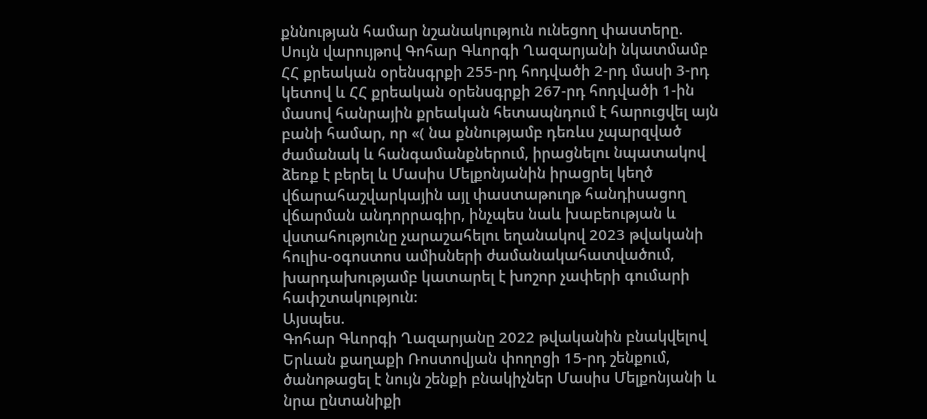քննության համար նշանակություն ունեցող փաստերը.
Սույն վարույթով Գոհար Գևորգի Ղազարյանի նկատմամբ ՀՀ քրեական օրենսգրքի 255-րդ հոդվածի 2-րդ մասի 3-րդ կետով և ՀՀ քրեական օրենսգրքի 267-րդ հոդվածի 1-ին մասով հանրային քրեական հետապնդում է հարուցվել այն բանի համար, որ «( նա քննությամբ դեռևս չպարզված ժամանակ և հանգամանքներում, իրացնելու նպատակով ձեռք է բերել և Մասիս Մելքոնյանին իրացրել կեղծ վճարահաշվարկային այլ փաստաթուղթ հանդիսացող վճարման անդորրագիր, ինչպես նաև խաբեության և վստահությունը չարաշահելու եղանակով 2023 թվականի հուլիս-օգոստոս ամիսների ժամանակահատվածում, խարդախությամբ կատարել է խոշոր չափերի գումարի հափշտակություն:
Այսպես.
Գոհար Գևորգի Ղազարյանը 2022 թվականին բնակվելով Երևան քաղաքի Ռոստովյան փողոցի 15-րդ շենքում, ծանոթացել է նույն շենքի բնակիչներ Մասիս Մելքոնյանի և նրա ընտանիքի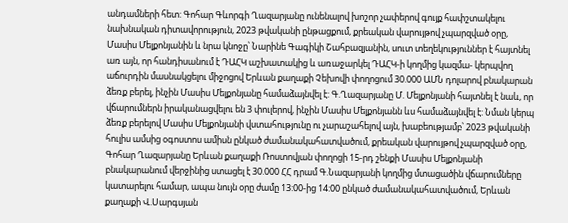անդամների հետ: Գոհար Գևորգի Ղազարյանը ունենալով խոշոր չափերով գույք հափշտակելու նախնական դիտավորություն, 2023 թվականի ընթացքում, քրեական վարույթով չպարզված օրը, Մասիս Մելքոնյանին և նրա կնոջը՝ Նարինե Գագիկի Շահբազյանին, սուտ տեղեկություններ է հայտնել առ այն, որ հանդիսանում է ԴԱՀԿ աշխատակից և առաջարկել ԴԱՀԿ-ի կողմից կազմա- կերպվող աճուրդին մասնակցելու միջոցով Երևան քաղաքի Չեխովի փողոցում 30.000 ԱՄՆ դոլարով բնակարան ձեռք բերել, ինչին Մասիս Մելքոնյանը համաձայնվել է: Գ.Ղազարյանը Մ. Մելքոնյանի հայտնել է նաև, որ վճարումներն իրականացվելու են 3 փուլերով, ինչին Մասիս Մելքոնյանն ևս համաձայնվել է: Նման կերպ ձեռք բերելով Մասիս Մելքոնյանի վստահությունը ու չարաշահելով այն, խաբեությամբ՝ 2023 թվականի հուլիս ամսից օգոստոս ամիսն ընկած ժամանակահատվածում, քրեական վարույթով չպարզված օրը, Գոհար Ղազարյանը Երևան քաղաքի Ռոստովյան փողոցի 15-րդ շենքի Մասիս Մելքոնյանի բնակարանում վերջինից ստացել է 30.000 ՀՀ դրամ Գ.Նազարյանի կողմից մտացածին վճարումները կատարելու համար, ապա նույն օրը ժամը 13:00-ից 14:00 ընկած ժամանակահատվածում, Երևան քաղաքի Վ.Սարգսյան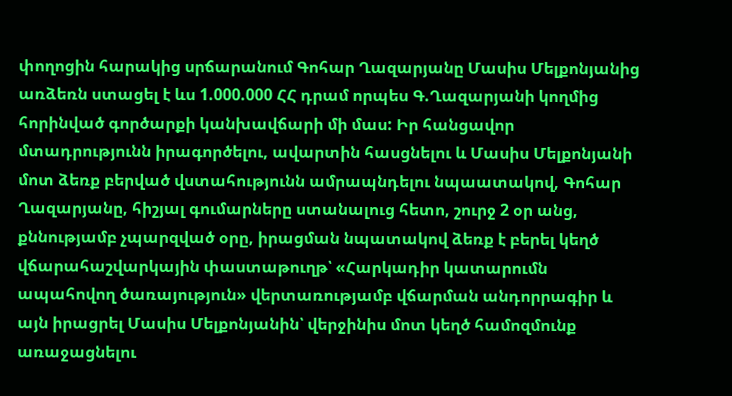փողոցին հարակից սրճարանում Գոհար Ղազարյանը Մասիս Մելքոնյանից առձեռն ստացել է ևս 1.000.000 ՀՀ դրամ որպես Գ.Ղազարյանի կողմից հորինված գործարքի կանխավճարի մի մաս: Իր հանցավոր մտադրությունն իրագործելու, ավարտին հասցնելու և Մասիս Մելքոնյանի մոտ ձեռք բերված վստահությունն ամրապնդելու նպաատակով, Գոհար Ղազարյանը, հիշյալ գումարները ստանալուց հետո, շուրջ 2 օր անց, քննությամբ չպարզված օրը, իրացման նպատակով ձեռք է բերել կեղծ վճարահաշվարկային փաստաթուղթ՝ «Հարկադիր կատարումն ապահովող ծառայություն» վերտառությամբ վճարման անդորրագիր և այն իրացրել Մասիս Մելքոնյանին՝ վերջինիս մոտ կեղծ համոզմունք առաջացնելու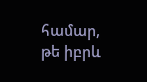համար, թե իբրև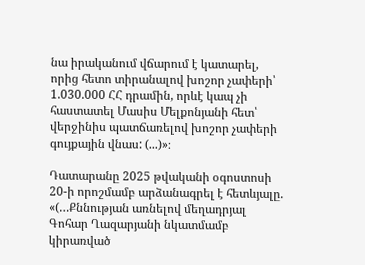նա իրականում վճարում է կատարել, որից հետո տիրանալով խոշոր չափերի՝ 1.030.000 ՀՀ դրամին, որևէ կապ չի հաստատել Մասիս Մելքոնյանի հետ՝ վերջինիս պատճառելով խոշոր չափերի գույքային վնաս: (...)»։

Դատարանը 2025 թվականի օգոստոսի 20-ի որոշմամբ արձանագրել է հետևյալը.
«(…Քննության առնելով մեղադրյալ Գոհար Ղազարյանի նկատմամբ կիրառված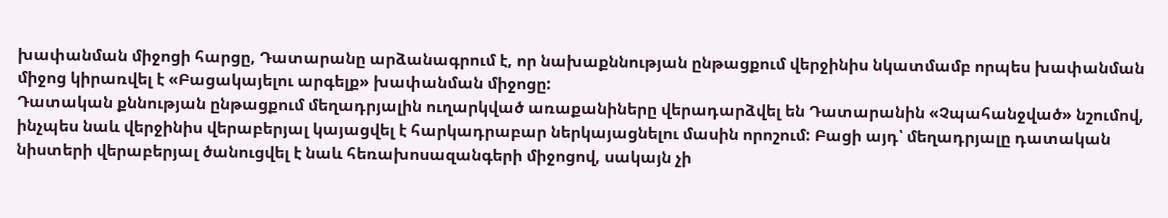խափանման միջոցի հարցը, Դատարանը արձանագրում է, որ նախաքննության ընթացքում վերջինիս նկատմամբ որպես խափանման միջոց կիրառվել է «Բացակայելու արգելք» խափանման միջոցը:
Դատական քննության ընթացքում մեղադրյալին ուղարկված առաքանիները վերադարձվել են Դատարանին «Չպահանջված» նշումով, ինչպես նաև վերջինիս վերաբերյալ կայացվել է հարկադրաբար ներկայացնելու մասին որոշում: Բացի այդ՝ մեղադրյալը դատական նիստերի վերաբերյալ ծանուցվել է նաև հեռախոսազանգերի միջոցով, սակայն չի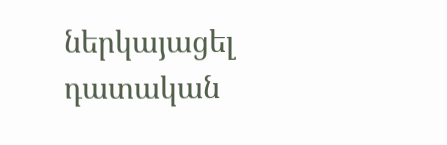ներկայացել դատական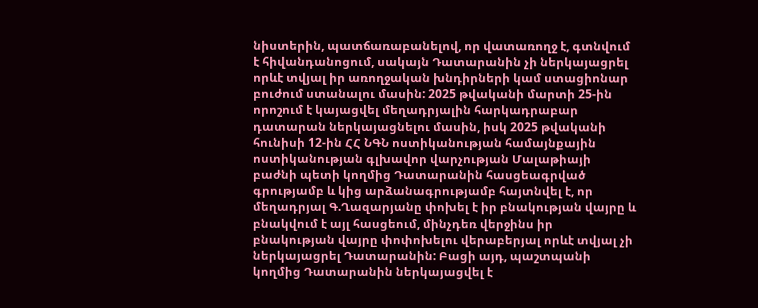նիստերին, պատճառաբանելով, որ վատառողջ է, գտնվում է հիվանդանոցում, սակայն Դատարանին չի ներկայացրել որևէ տվյալ իր առողջական խնդիրների կամ ստացիոնար բուժում ստանալու մասին: 2025 թվականի մարտի 25-ին որոշում է կայացվել մեղադրյալին հարկադրաբար դատարան ներկայացնելու մասին, իսկ 2025 թվականի հունիսի 12-ին ՀՀ ՆԳՆ ոստիկանության համայնքային ոստիկանության գլխավոր վարչության Մալաթիայի բաժնի պետի կողմից Դատարանին հասցեագրված գրությամբ և կից արձանագրությամբ հայտնվել է, որ մեղադրյալ Գ.Ղազարյանը փոխել է իր բնակության վայրը և բնակվում է այլ հասցեում, մինչդեռ վերջինս իր բնակության վայրը փոփոխելու վերաբերյալ որևէ տվյալ չի ներկայացրել Դատարանին: Բացի այդ, պաշտպանի կողմից Դատարանին ներկայացվել է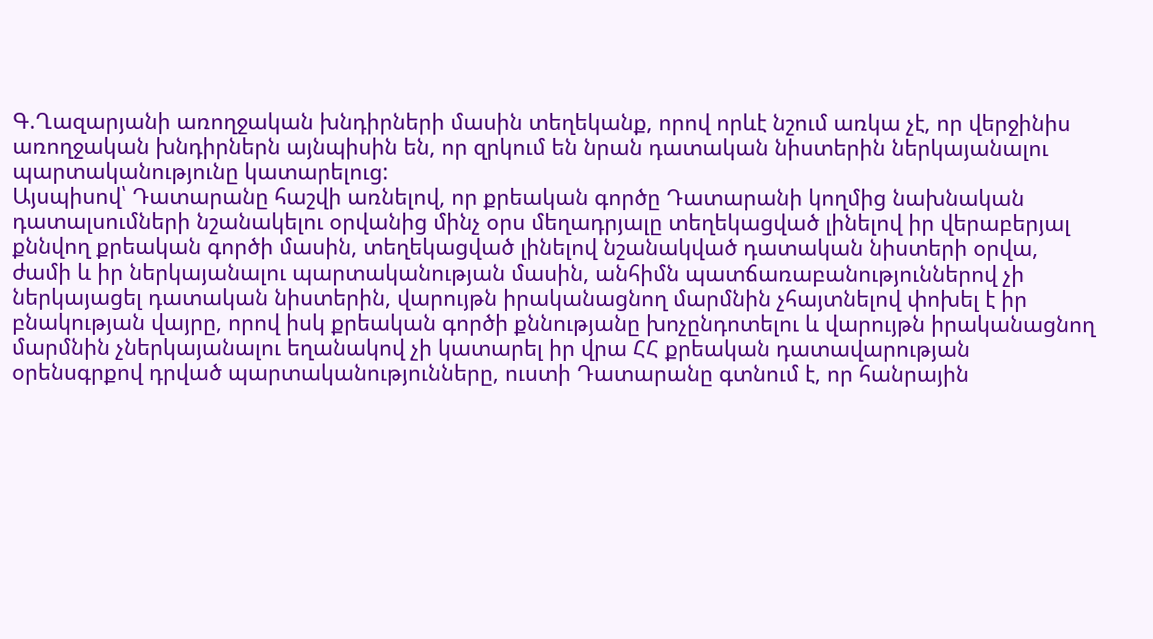Գ.Ղազարյանի առողջական խնդիրների մասին տեղեկանք, որով որևէ նշում առկա չէ, որ վերջինիս առողջական խնդիրներն այնպիսին են, որ զրկում են նրան դատական նիստերին ներկայանալու պարտականությունը կատարելուց:
Այսպիսով՝ Դատարանը հաշվի առնելով, որ քրեական գործը Դատարանի կողմից նախնական դատալսումների նշանակելու օրվանից մինչ օրս մեղադրյալը տեղեկացված լինելով իր վերաբերյալ քննվող քրեական գործի մասին, տեղեկացված լինելով նշանակված դատական նիստերի օրվա, ժամի և իր ներկայանալու պարտականության մասին, անհիմն պատճառաբանություններով չի ներկայացել դատական նիստերին, վարույթն իրականացնող մարմնին չհայտնելով փոխել է իր բնակության վայրը, որով իսկ քրեական գործի քննությանը խոչընդոտելու և վարույթն իրականացնող մարմնին չներկայանալու եղանակով չի կատարել իր վրա ՀՀ քրեական դատավարության օրենսգրքով դրված պարտականությունները, ուստի Դատարանը գտնում է, որ հանրային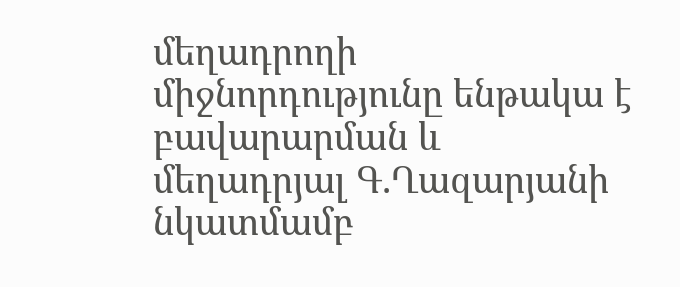մեղադրողի միջնորդությունը ենթակա է բավարարման և մեղադրյալ Գ.Ղազարյանի նկատմամբ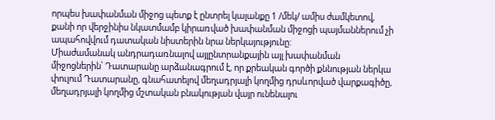որպես խափանման միջոց պետք է ընտրել կալանքը 1 /մեկ/ ամիս ժամկետով, քանի որ վերջինիս նկատմամբ կիրառված խափանման միջոցի պայմաններում չի ապահովվում դատական նիստերին նրա ներկայությունը:
Միաժամանակ անդրադառնալով այլընտրանքային այլ խափանման միջոցներին՝ Դատարանը արձանագրում է, որ քրեական գործի քննության ներկա փուլում Դատարանը, գնահատելով մեղադրյալի կողմից դրսևորված վարքագիծը, մեղադրյալի կողմից մշտական բնակության վայր ունենալու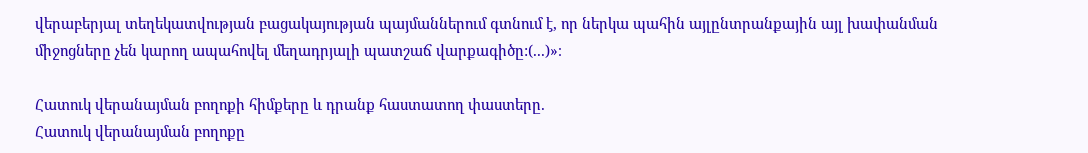վերաբերյալ տեղեկատվության բացակայության պայմաններում գտնում է, որ ներկա պահին այլընտրանքային այլ խափանման միջոցները չեն կարող ապահովել մեղադրյալի պատշաճ վարքագիծը:(...)»։

Հատուկ վերանայման բողոքի հիմքերը և դրանք հաստատող փաստերը.
Հատուկ վերանայման բողոքը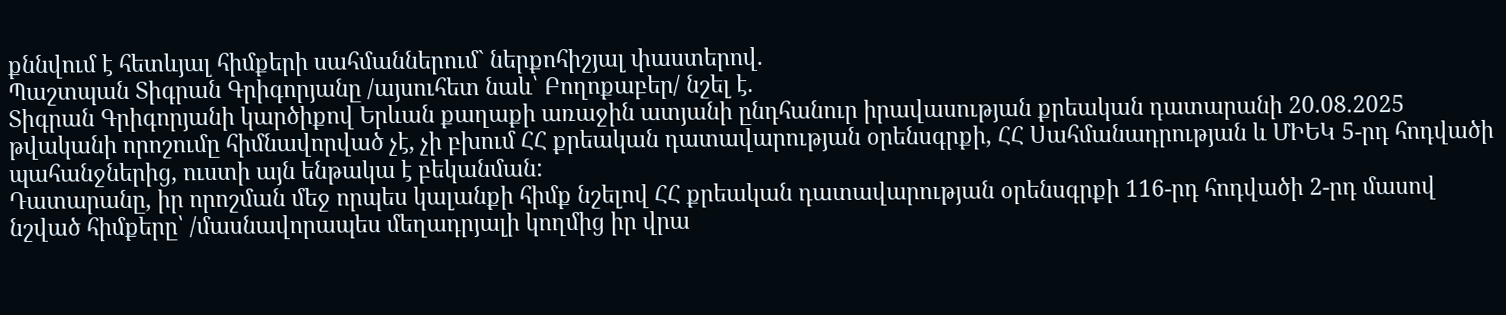քննվում է հետևյալ հիմքերի սահմաններում` ներքոհիշյալ փաստերով.
Պաշտպան Տիգրան Գրիգորյանը /այսուհետ նաև՝ Բողոքաբեր/ նշել է.
Տիգրան Գրիգորյանի կարծիքով Երևան քաղաքի առաջին ատյանի ընդհանուր իրավասության քրեական դատարանի 20.08.2025 թվականի որոշումը հիմնավորված չէ, չի բխում ՀՀ քրեական դատավարության օրենսգրքի, ՀՀ Սահմանադրության և ՄԻԵԿ 5-րդ հոդվածի պահանջներից, ուստի այն ենթակա է բեկանման:
Դատարանը, իր որոշման մեջ որպես կալանքի հիմք նշելով ՀՀ քրեական դատավարության օրենսգրքի 116-րդ հոդվածի 2-րդ մասով նշված հիմքերը՝ /մասնավորապես մեղադրյալի կողմից իր վրա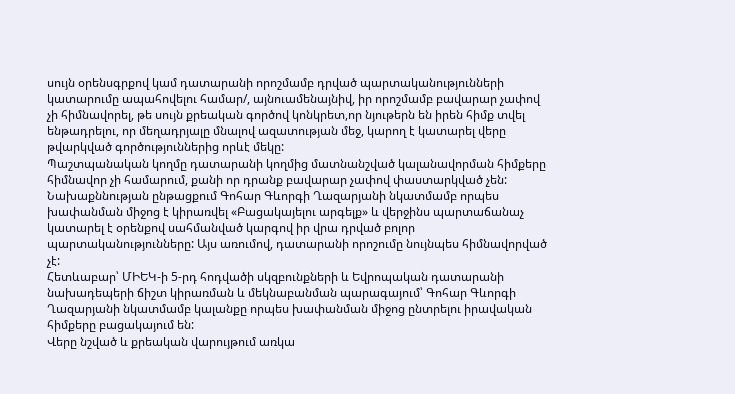սույն օրենսգրքով կամ դատարանի որոշմամբ դրված պարտականությունների կատարումը ապահովելու համար/, այնուամենայնիվ, իր որոշմամբ բավարար չափով չի հիմնավորել, թե սույն քրեական գործով կոնկրետ,որ նյութերն են իրեն հիմք տվել ենթադրելու, որ մեղադրյալը մնալով ազատության մեջ, կարող է կատարել վերը թվարկված գործություններից որևէ մեկը:
Պաշտպանական կողմը դատարանի կողմից մատնանշված կալանավորման հիմքերը հիմնավոր չի համարում, քանի որ դրանք բավարար չափով փաստարկված չեն:
Նախաքննության ընթացքում Գոհար Գևորգի Ղազարյանի նկատմամբ որպես խափանման միջոց է կիրառվել «Բացակայելու արգելք» և վերջինս պարտաճանաչ կատարել է օրենքով սահմանված կարգով իր վրա դրված բոլոր պարտականությունները: Այս առումով, դատարանի որոշումը նույնպես հիմնավորված չէ:
Հետևաբար՝ ՄԻԵԿ-ի 5-րդ հոդվածի սկզբունքների և Եվրոպական դատարանի նախադեպերի ճիշտ կիրառման և մեկնաբանման պարագայում՝ Գոհար Գևորգի Ղազարյանի նկատմամբ կալանքը որպես խափանման միջոց ընտրելու իրավական հիմքերը բացակայում են:
Վերը նշված և քրեական վարույթում առկա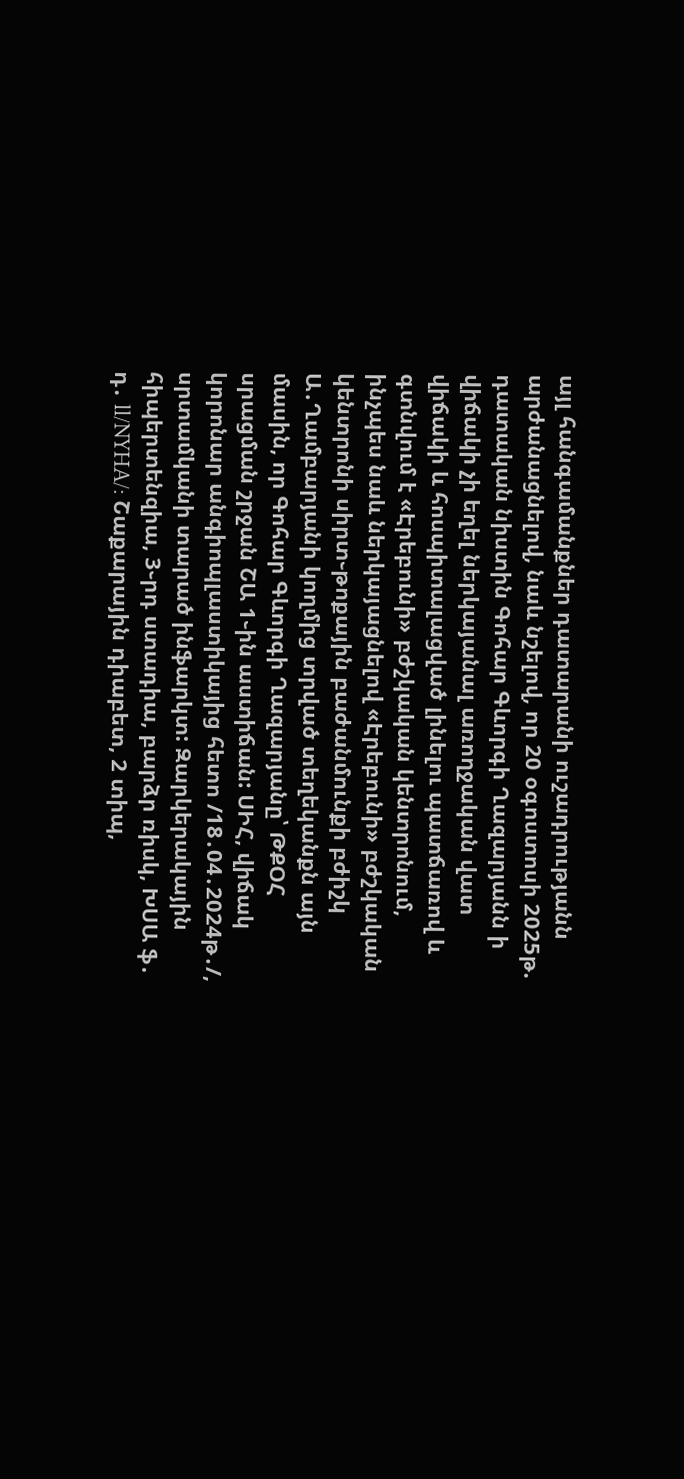այլ հանգամանքներ դատարանի ուշադրությանն արժանացնելով, նաև նշելով, որ 20 օգոստոսի 2025թ. դատական նիստին Գոհար Գևորգի Ղազարյանն ի վիճակի չի եղել ներկայանալ առողջական վատ վիճակի և հոսպիտալացված լինելու պատճառով և գտնվում է «Էրեբունի» բժշկական կենտրոնում, ինչպես նաև ներկայացնելով «Էրեբունի» բժշկական կենտրոնի սիրտ֊թոքային բաժանմունքի բժիշկ Ա․Ղամբարյանի կողմից տրված տեղեկանքն այն մասին, որ Գոհար Գևորգի Ղազարյանը՝ ԹՔՕՀ սրացման շրջան ՇԱ 1֊ին աստիճան: ՍԻՀ, վիճակ կորոնար անգիոպլաստիկայից հետո /18․04․2024թ․/, սրտամկանի տարած ինֆարկտ: Զարկերակային հիպերտենզիա, 3֊րդ ստադիա, բարձր ռիսկ, ԽՍԱ ֆ․ դ․ ll/NYHA/: Շաքարային դիաբետ, 2 տիպ,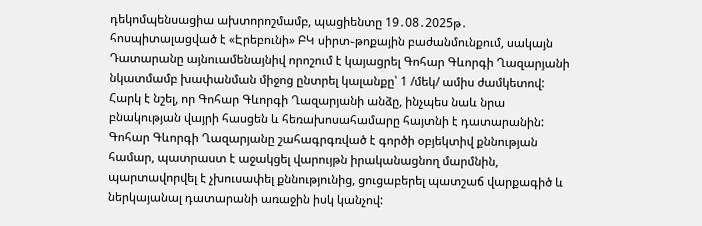դեկոմպենսացիա ախտորոշմամբ, պացիենտը 19․08․2025թ․ հոսպիտալացված է «Էրեբունի» ԲԿ սիրտ֊թոքային բաժանմունքում, սակայն Դատարանը այնուամենայնիվ որոշում է կայացրել Գոհար Գևորգի Ղազարյանի նկատմամբ խափանման միջոց ընտրել կալանքը՝ 1 /մեկ/ ամիս ժամկետով:
Հարկ է նշել, որ Գոհար Գևորգի Ղազարյանի անձը, ինչպես նաև նրա բնակության վայրի հասցեն և հեռախոսահամարը հայտնի է դատարանին:
Գոհար Գևորգի Ղազարյանը շահագրգռված է գործի օբյեկտիվ քննության համար, պատրաստ է աջակցել վարույթն իրականացնող մարմնին, պարտավորվել է չխուսափել քննությունից, ցուցաբերել պատշաճ վարքագիծ և ներկայանալ դատարանի առաջին իսկ կանչով: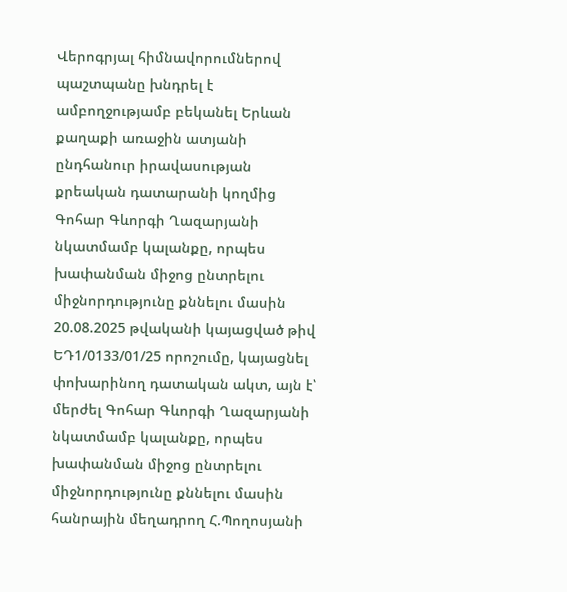Վերոգրյալ հիմնավորումներով պաշտպանը խնդրել է ամբողջությամբ բեկանել Երևան քաղաքի առաջին ատյանի ընդհանուր իրավասության քրեական դատարանի կողմից Գոհար Գևորգի Ղազարյանի նկատմամբ կալանքը, որպես խափանման միջոց ընտրելու միջնորդությունը քննելու մասին 20.08.2025 թվականի կայացված թիվ ԵԴ1/0133/01/25 որոշումը, կայացնել փոխարինող դատական ակտ, այն է՝ մերժել Գոհար Գևորգի Ղազարյանի նկատմամբ կալանքը, որպես խափանման միջոց ընտրելու միջնորդությունը քննելու մասին հանրային մեղադրող Հ.Պողոսյանի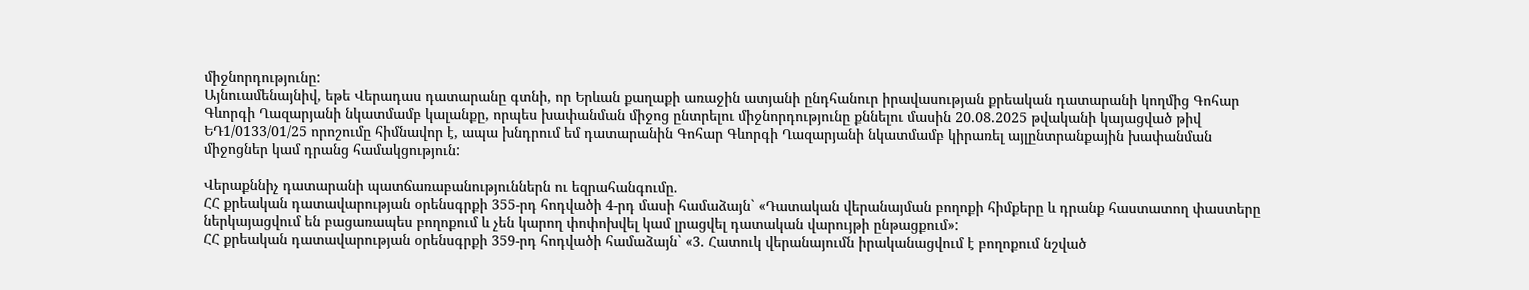միջնորդությունը:
Այնուամենայնիվ, եթե Վերադաս դատարանը գտնի, որ Երևան քաղաքի առաջին ատյանի ընդհանուր իրավասության քրեական դատարանի կողմից Գոհար Գևորգի Ղազարյանի նկատմամբ կալանքը, որպես խափանման միջոց ընտրելու միջնորդությունը քննելու մասին 20.08.2025 թվականի կայացված թիվ ԵԴ1/0133/01/25 որոշումը հիմնավոր է, ապա խնդրում եմ դատարանին Գոհար Գևորգի Ղազարյանի նկատմամբ կիրառել այլընտրանքային խափանման միջոցներ կամ դրանց համակցություն:

Վերաքննիչ դատարանի պատճառաբանություններն ու եզրահանգումը.
ՀՀ քրեական դատավարության օրենսգրքի 355-րդ հոդվածի 4-րդ մասի համաձայն` «Դատական վերանայման բողոքի հիմքերը և դրանք հաստատող փաստերը ներկայացվում են բացառապես բողոքում և չեն կարող փոփոխվել կամ լրացվել դատական վարույթի ընթացքում»:
ՀՀ քրեական դատավարության օրենսգրքի 359-րդ հոդվածի համաձայն` «3. Հատուկ վերանայումն իրականացվում է բողոքում նշված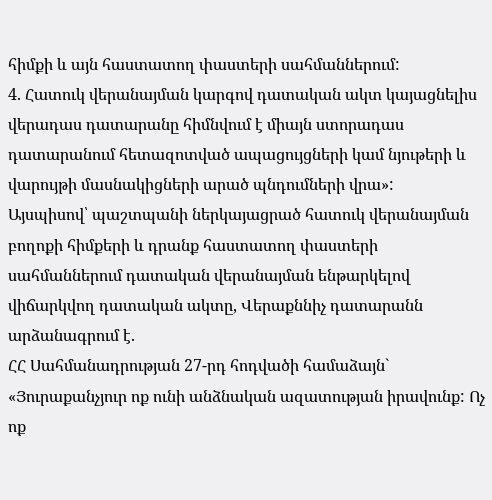հիմքի և այն հաստատող փաստերի սահմաններում:
4. Հատուկ վերանայման կարգով դատական ակտ կայացնելիս վերադաս դատարանը հիմնվում է միայն ստորադաս դատարանում հետազոտված ապացույցների կամ նյութերի և վարույթի մասնակիցների արած պնդումների վրա»:
Այսպիսով՝ պաշտպանի ներկայացրած հատուկ վերանայման բողոքի հիմքերի և դրանք հաստատող փաստերի սահմաններում դատական վերանայման ենթարկելով վիճարկվող դատական ակտը, Վերաքննիչ դատարանն արձանագրում է.
ՀՀ Սահմանադրության 27-րդ հոդվածի համաձայն` «Յուրաքանչյուր ոք ունի անձնական ազատության իրավունք: Ոչ ոք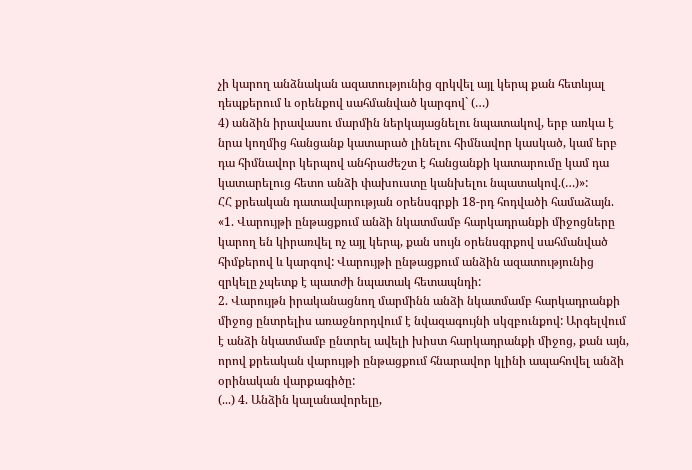չի կարող անձնական ազատությունից զրկվել այլ կերպ քան հետևյալ դեպքերում և օրենքով սահմանված կարգով` (…)
4) անձին իրավասու մարմին ներկայացնելու նպատակով, երբ առկա է նրա կողմից հանցանք կատարած լինելու հիմնավոր կասկած, կամ երբ դա հիմնավոր կերպով անհրաժեշտ է հանցանքի կատարումը կամ դա կատարելուց հետո անձի փախուստը կանխելու նպատակով.(…)»:
ՀՀ քրեական դատավարության օրենսգրքի 18-րդ հոդվածի համաձայն. «1. Վարույթի ընթացքում անձի նկատմամբ հարկադրանքի միջոցները կարող են կիրառվել ոչ այլ կերպ, քան սույն օրենսգրքով սահմանված հիմքերով և կարգով: Վարույթի ընթացքում անձին ազատությունից զրկելը չպետք է պատժի նպատակ հետապնդի:
2. Վարույթն իրականացնող մարմինն անձի նկատմամբ հարկադրանքի միջոց ընտրելիս առաջնորդվում է նվազագույնի սկզբունքով: Արգելվում է անձի նկատմամբ ընտրել ավելի խիստ հարկադրանքի միջոց, քան այն, որով քրեական վարույթի ընթացքում հնարավոր կլինի ապահովել անձի օրինական վարքագիծը:
(...) 4. Անձին կալանավորելը,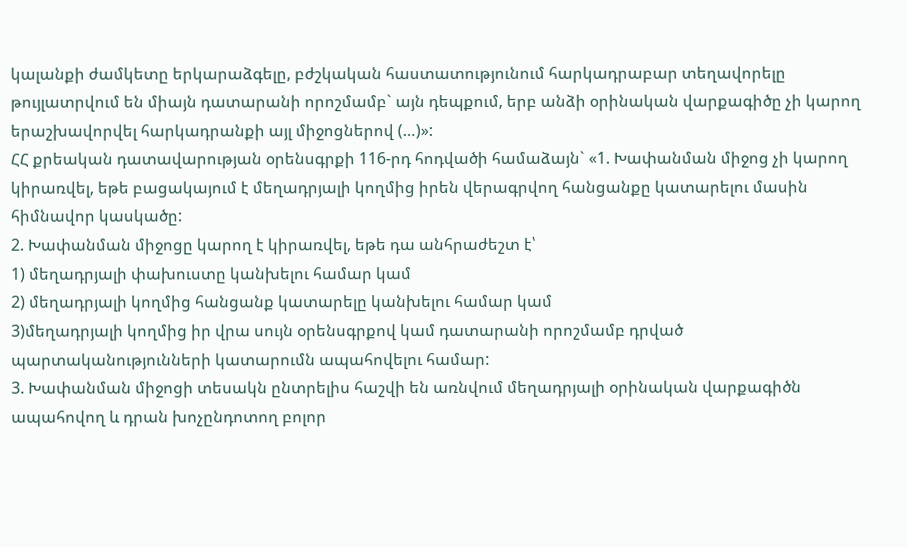կալանքի ժամկետը երկարաձգելը, բժշկական հաստատությունում հարկադրաբար տեղավորելը թույլատրվում են միայն դատարանի որոշմամբ` այն դեպքում, երբ անձի օրինական վարքագիծը չի կարող երաշխավորվել հարկադրանքի այլ միջոցներով (…)»:
ՀՀ քրեական դատավարության օրենսգրքի 116-րդ հոդվածի համաձայն` «1. Խափանման միջոց չի կարող կիրառվել, եթե բացակայում է մեղադրյալի կողմից իրեն վերագրվող հանցանքը կատարելու մասին հիմնավոր կասկածը:
2. Խափանման միջոցը կարող է կիրառվել, եթե դա անհրաժեշտ է՝
1) մեղադրյալի փախուստը կանխելու համար կամ
2) մեղադրյալի կողմից հանցանք կատարելը կանխելու համար կամ
3)մեղադրյալի կողմից իր վրա սույն օրենսգրքով կամ դատարանի որոշմամբ դրված պարտականությունների կատարումն ապահովելու համար:
3. Խափանման միջոցի տեսակն ընտրելիս հաշվի են առնվում մեղադրյալի օրինական վարքագիծն ապահովող և դրան խոչընդոտող բոլոր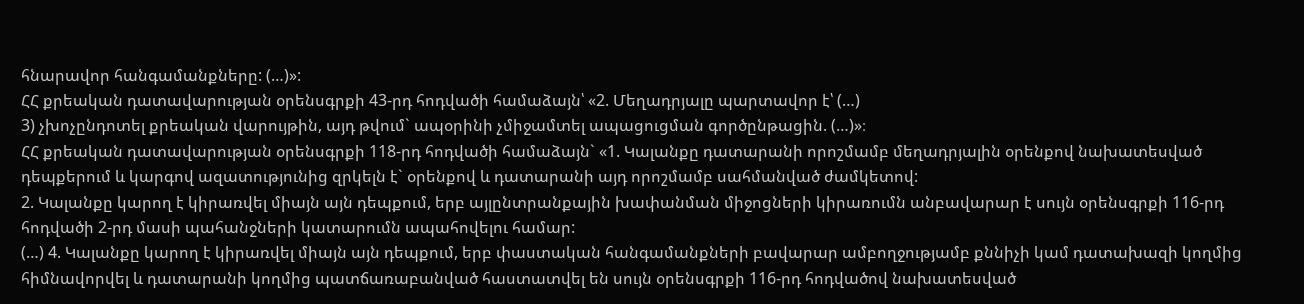հնարավոր հանգամանքները: (…)»:
ՀՀ քրեական դատավարության օրենսգրքի 43-րդ հոդվածի համաձայն՝ «2. Մեղադրյալը պարտավոր է՝ (…)
3) չխոչընդոտել քրեական վարույթին, այդ թվում` ապօրինի չմիջամտել ապացուցման գործընթացին. (…)»։
ՀՀ քրեական դատավարության օրենսգրքի 118-րդ հոդվածի համաձայն` «1. Կալանքը դատարանի որոշմամբ մեղադրյալին օրենքով նախատեսված դեպքերում և կարգով ազատությունից զրկելն է` օրենքով և դատարանի այդ որոշմամբ սահմանված ժամկետով:
2. Կալանքը կարող է կիրառվել միայն այն դեպքում, երբ այլընտրանքային խափանման միջոցների կիրառումն անբավարար է սույն օրենսգրքի 116-րդ հոդվածի 2-րդ մասի պահանջների կատարումն ապահովելու համար:
(…) 4. Կալանքը կարող է կիրառվել միայն այն դեպքում, երբ փաստական հանգամանքների բավարար ամբողջությամբ քննիչի կամ դատախազի կողմից հիմնավորվել և դատարանի կողմից պատճառաբանված հաստատվել են սույն օրենսգրքի 116-րդ հոդվածով նախատեսված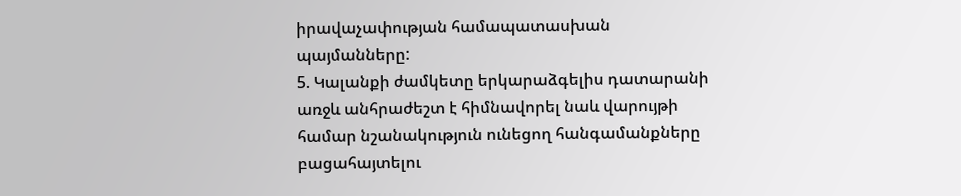իրավաչափության համապատասխան պայմանները:
5. Կալանքի ժամկետը երկարաձգելիս դատարանի առջև անհրաժեշտ է հիմնավորել նաև վարույթի համար նշանակություն ունեցող հանգամանքները բացահայտելու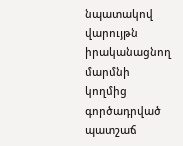նպատակով վարույթն իրականացնող մարմնի կողմից գործադրված պատշաճ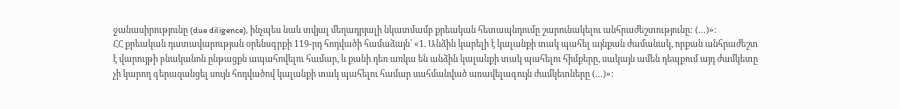ջանասիրությունը (due diligence), ինչպես նաև տվյալ մեղադրյալի նկատմամբ քրեական հետապնդումը շարունակելու անհրաժեշտությունը: (…)»։
ՀՀ քրեական դատավարության օրենսգրքի 119-րդ հոդվածի համաձայն՝ «1. Անձին կարելի է կալանքի տակ պահել այնքան ժամանակ, որքան անհրաժեշտ է վարույթի բնականոն ընթացքն ապահովելու համար, և քանի դեռ առկա են անձին կալանքի տակ պահելու հիմքերը, սակայն ամեն դեպքում այդ ժամկետը չի կարող գերազանցել սույն հոդվածով կալանքի տակ պահելու համար սահմանված առավելագույն ժամկետները (…)»։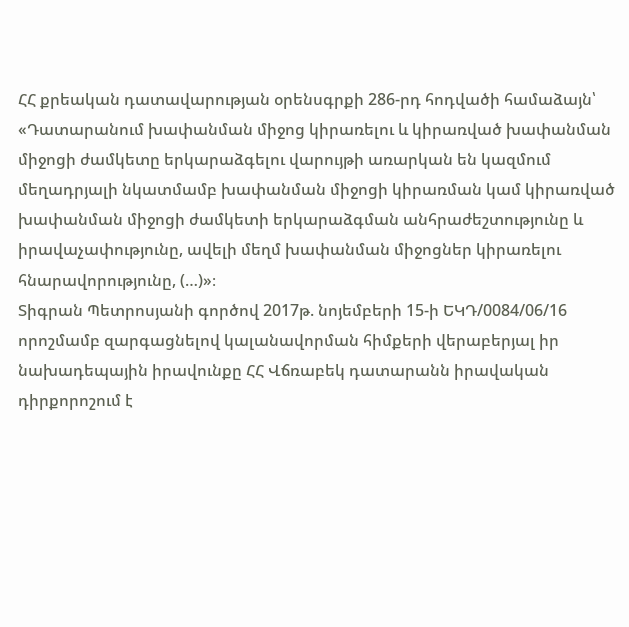ՀՀ քրեական դատավարության օրենսգրքի 286-րդ հոդվածի համաձայն՝ «Դատարանում խափանման միջոց կիրառելու և կիրառված խափանման միջոցի ժամկետը երկարաձգելու վարույթի առարկան են կազմում մեղադրյալի նկատմամբ խափանման միջոցի կիրառման կամ կիրառված խափանման միջոցի ժամկետի երկարաձգման անհրաժեշտությունը և իրավաչափությունը, ավելի մեղմ խափանման միջոցներ կիրառելու հնարավորությունը, (…)»։
Տիգրան Պետրոսյանի գործով 2017թ. նոյեմբերի 15-ի ԵԿԴ/0084/06/16 որոշմամբ զարգացնելով կալանավորման հիմքերի վերաբերյալ իր նախադեպային իրավունքը ՀՀ Վճռաբեկ դատարանն իրավական դիրքորոշում է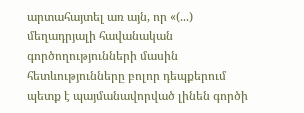արտահայտել առ այն, որ «(...) մեղադրյալի հավանական գործողությունների մասին հետևությունները բոլոր դեպքերում պետք է պայմանավորված լինեն գործի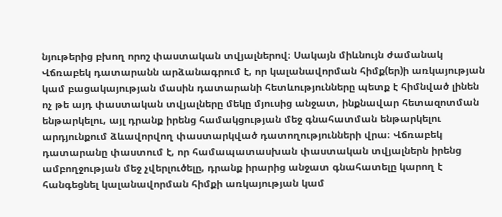նյութերից բխող որոշ փաստական տվյալներով։ Սակայն միևնույն ժամանակ Վճռաբեկ դատարանն արձանագրում է, որ կալանավորման հիմք(եր)ի առկայության կամ բացակայության մասին դատարանի հետևությունները պետք է հիմնված լինեն ոչ թե այդ փաստական տվյալները մեկը մյուսից անջատ, ինքնավար հետազոտման ենթարկելու, այլ դրանք իրենց համակցության մեջ գնահատման ենթարկելու արդյունքում ձևավորվող փաստարկված դատողությունների վրա։ Վճռաբեկ դատարանը փաստում է, որ համապատասխան փաստական տվյալներն իրենց ամբողջության մեջ չվերլուծելը, դրանք իրարից անջատ գնահատելը կարող է հանգեցնել կալանավորման հիմքի առկայության կամ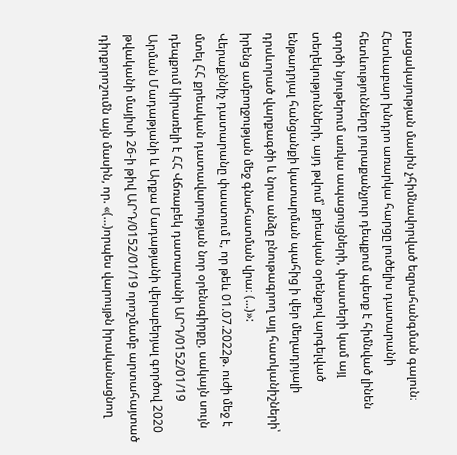բացակայության մասին չհիմնավորված եզրահանգման գալուն։ Հետևաբար խնդրո առարկա հարցը լուծելիս դատարանի հետևությունները յուրաքանչյուր դեպքում պետք է հիմնված լինեն գործի նյութերում առկա ապացույցների, փաստերի կամ այլ տեղեկությունների, այդ թվում՝ քրեական օրենքով արգելված ենթադրյալ հանցանքի կատարման պահից ի վեր մեղադրյալի դրսևորած վարքագծի և նրա անձը բնութագրող այլ հատկանիշների՝ իրենց ամբողջության մեջ գնահատման վրա։ (...)»:
Վերաքննիչ դատարանը փաստում է, որ թեև 01.07.2022թ. ուժի մեջ է մտել ՀՀ քրեական դատավարության նոր օրենսգիրքը, սակայն սույն դեպքում կիրառելի է ՀՀ Վճռաբեկ դատարանի ԱՐԴ/0152/01/19 Արման Մադաթյանի և Արքա Մադաթյանի վերաբերյալ գործով 2020 թվականի մայիսի 26-ի թիվ ԱՐԴ/0152/01/19 որոշմամբ արտահայտած դիրքորոշումն այն մասին, որ. «(…)որպես վարույթն իրականացնող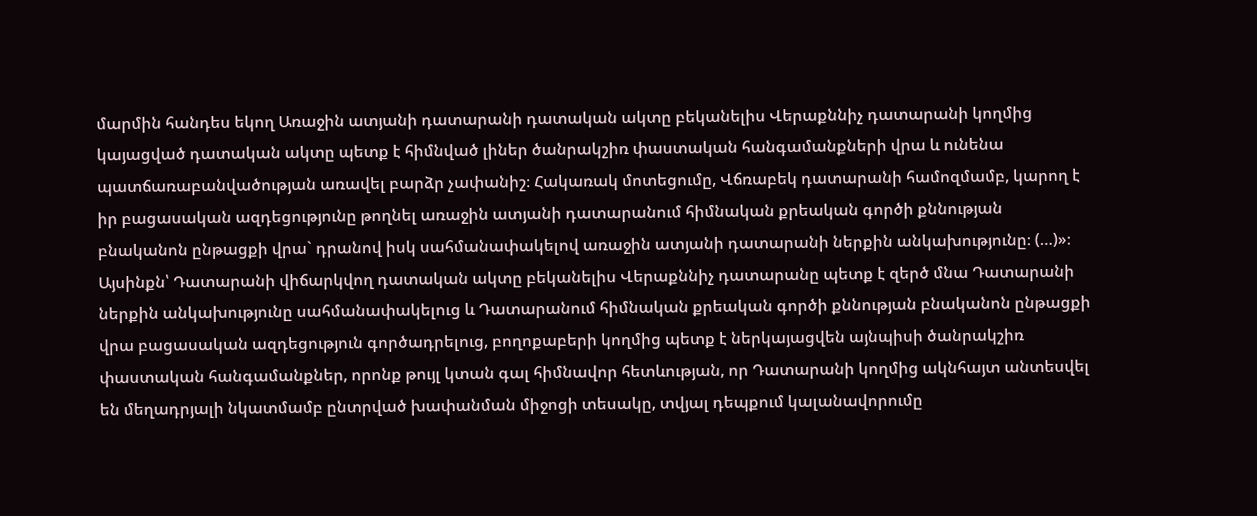մարմին հանդես եկող Առաջին ատյանի դատարանի դատական ակտը բեկանելիս Վերաքննիչ դատարանի կողմից կայացված դատական ակտը պետք է հիմնված լիներ ծանրակշիռ փաստական հանգամանքների վրա և ունենա պատճառաբանվածության առավել բարձր չափանիշ։ Հակառակ մոտեցումը, Վճռաբեկ դատարանի համոզմամբ, կարող է իր բացասական ազդեցությունը թողնել առաջին ատյանի դատարանում հիմնական քրեական գործի քննության բնականոն ընթացքի վրա` դրանով իսկ սահմանափակելով առաջին ատյանի դատարանի ներքին անկախությունը։ (…)»։
Այսինքն՝ Դատարանի վիճարկվող դատական ակտը բեկանելիս Վերաքննիչ դատարանը պետք է զերծ մնա Դատարանի ներքին անկախությունը սահմանափակելուց և Դատարանում հիմնական քրեական գործի քննության բնականոն ընթացքի վրա բացասական ազդեցություն գործադրելուց, բողոքաբերի կողմից պետք է ներկայացվեն այնպիսի ծանրակշիռ փաստական հանգամանքներ, որոնք թույլ կտան գալ հիմնավոր հետևության, որ Դատարանի կողմից ակնհայտ անտեսվել են մեղադրյալի նկատմամբ ընտրված խափանման միջոցի տեսակը, տվյալ դեպքում կալանավորումը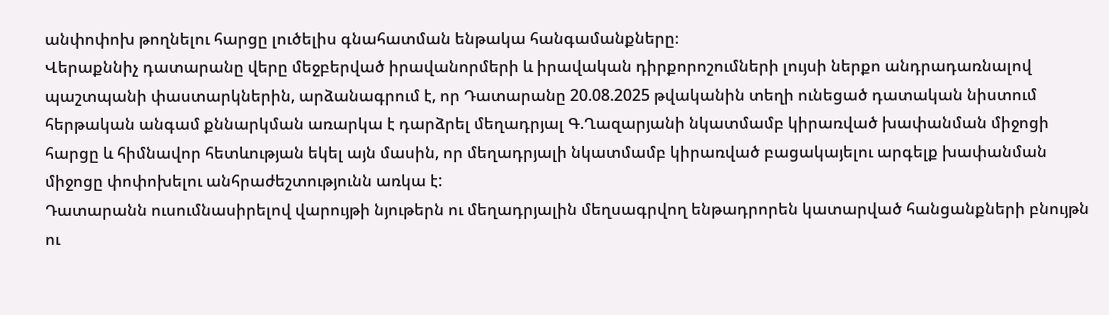անփոփոխ թողնելու հարցը լուծելիս գնահատման ենթակա հանգամանքները։
Վերաքննիչ դատարանը վերը մեջբերված իրավանորմերի և իրավական դիրքորոշումների լույսի ներքո անդրադառնալով պաշտպանի փաստարկներին, արձանագրում է, որ Դատարանը 20.08.2025 թվականին տեղի ունեցած դատական նիստում հերթական անգամ քննարկման առարկա է դարձրել մեղադրյալ Գ.Ղազարյանի նկատմամբ կիրառված խափանման միջոցի հարցը և հիմնավոր հետևության եկել այն մասին, որ մեղադրյալի նկատմամբ կիրառված բացակայելու արգելք խափանման միջոցը փոփոխելու անհրաժեշտությունն առկա է:
Դատարանն ուսումնասիրելով վարույթի նյութերն ու մեղադրյալին մեղսագրվող ենթադրորեն կատարված հանցանքների բնույթն ու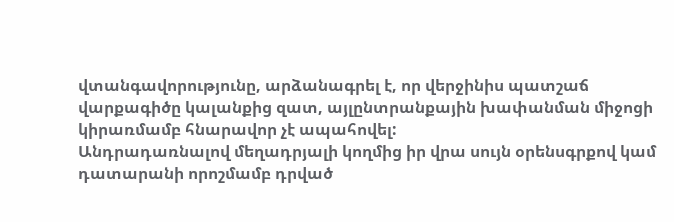վտանգավորությունը, արձանագրել է, որ վերջինիս պատշաճ վարքագիծը կալանքից զատ, այլընտրանքային խափանման միջոցի կիրառմամբ հնարավոր չէ ապահովել:
Անդրադառնալով մեղադրյալի կողմից իր վրա սույն օրենսգրքով կամ դատարանի որոշմամբ դրված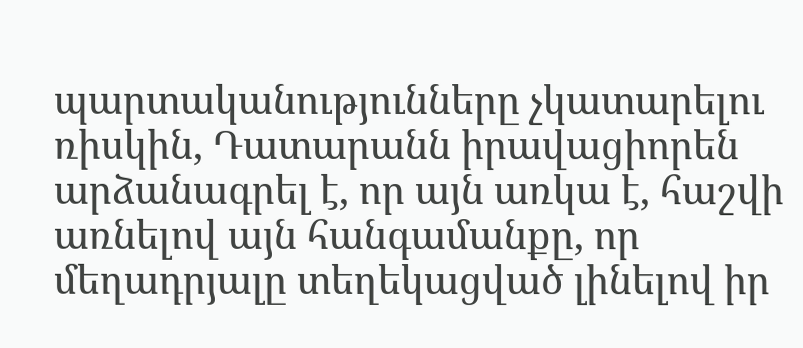պարտականությունները չկատարելու ռիսկին, Դատարանն իրավացիորեն արձանագրել է, որ այն առկա է, հաշվի առնելով այն հանգամանքը, որ մեղադրյալը տեղեկացված լինելով իր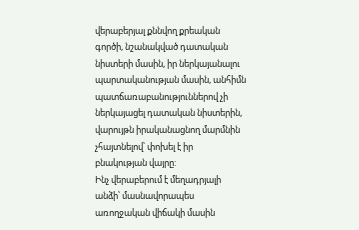վերաբերյալ քննվող քրեական գործի, նշանակված դատական նիստերի մասին, իր ներկայանալու պարտականության մասին, անհիմն պատճառաբանություններով չի ներկայացել դատական նիստերին, վարույթն իրականացնող մարմնին չհայտնելով՝ փոխել է իր բնակության վայրը:
Ինչ վերաբերում է մեղադրյալի անձի՝ մասնավորապես առողջական վիճակի մասին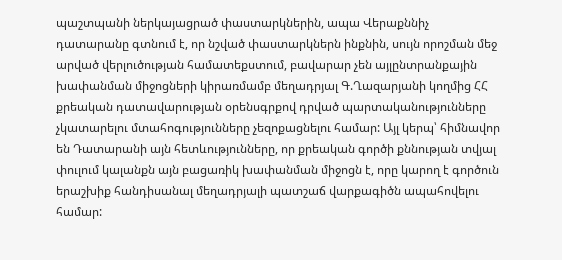պաշտպանի ներկայացրած փաստարկներին, ապա Վերաքննիչ դատարանը գտնում է, որ նշված փաստարկներն ինքնին, սույն որոշման մեջ արված վերլուծության համատեքստում, բավարար չեն այլընտրանքային խափանման միջոցների կիրառմամբ մեղադրյալ Գ.Ղազարյանի կողմից ՀՀ քրեական դատավարության օրենսգրքով դրված պարտականությունները չկատարելու մտահոգությունները չեզոքացնելու համար: Այլ կերպ՝ հիմնավոր են Դատարանի այն հետևությունները, որ քրեական գործի քննության տվյալ փուլում կալանքն այն բացառիկ խափանման միջոցն է, որը կարող է գործուն երաշխիք հանդիսանալ մեղադրյալի պատշաճ վարքագիծն ապահովելու համար: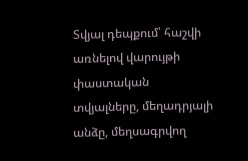Տվյալ դեպքում՝ հաշվի առնելով վարույթի փաստական տվյալները, մեղադրյալի անձը, մեղսագրվող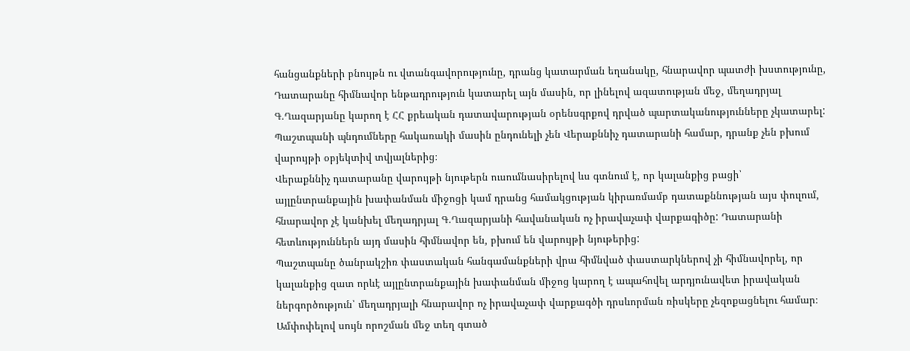հանցանքների բնույթն ու վտանգավորությունը, դրանց կատարման եղանակը, հնարավոր պատժի խստությունը, Դատարանը հիմնավոր ենթադրություն կատարել այն մասին, որ լինելով ազատության մեջ, մեղադրյալ Գ.Ղազարյանը կարող է ՀՀ քրեական դատավարության օրենսգրքով դրված պարտականությունները չկատարել: Պաշտպանի պնդումները հակառակի մասին ընդունելի չեն Վերաքննիչ դատարանի համար, դրանք չեն բխում վարույթի օբյեկտիվ տվյալներից։
Վերաքննիչ դատարանը վարույթի նյութերն ուսումնասիրելով ևս գտնում է, որ կալանքից բացի՝ այլընտրանքային խափանման միջոցի կամ դրանց համակցության կիրառմամբ դատաքննության այս փուլում, հնարավոր չէ կանխել մեղադրյալ Գ.Ղազարյանի հավանական ոչ իրավաչափ վարքագիծը: Դատարանի հետևություններն այդ մասին հիմնավոր են, բխում են վարույթի նյութերից:
Պաշտպանը ծանրակշիռ փաստական հանգամանքների վրա հիմնված փաստարկներով չի հիմնավորել, որ կալանքից զատ որևէ այլընտրանքային խափանման միջոց կարող է ապահովել արդյունավետ իրավական ներգործություն՝ մեղադրյալի հնարավոր ոչ իրավաչափ վարքագծի դրսևորման ռիսկերը չեզոքացնելու համար։
Ամփոփելով սույն որոշման մեջ տեղ գտած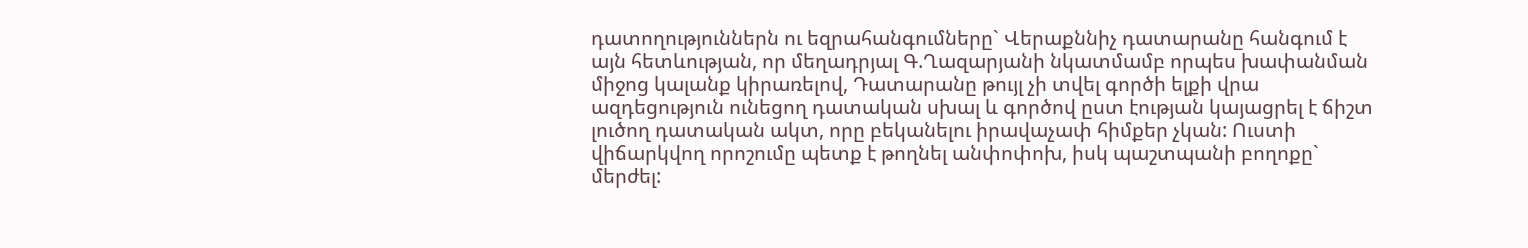դատողություններն ու եզրահանգումները` Վերաքննիչ դատարանը հանգում է այն հետևության, որ մեղադրյալ Գ.Ղազարյանի նկատմամբ որպես խափանման միջոց կալանք կիրառելով, Դատարանը թույլ չի տվել գործի ելքի վրա ազդեցություն ունեցող դատական սխալ և գործով ըստ էության կայացրել է ճիշտ լուծող դատական ակտ, որը բեկանելու իրավաչափ հիմքեր չկան: Ուստի վիճարկվող որոշումը պետք է թողնել անփոփոխ, իսկ պաշտպանի բողոքը` մերժել: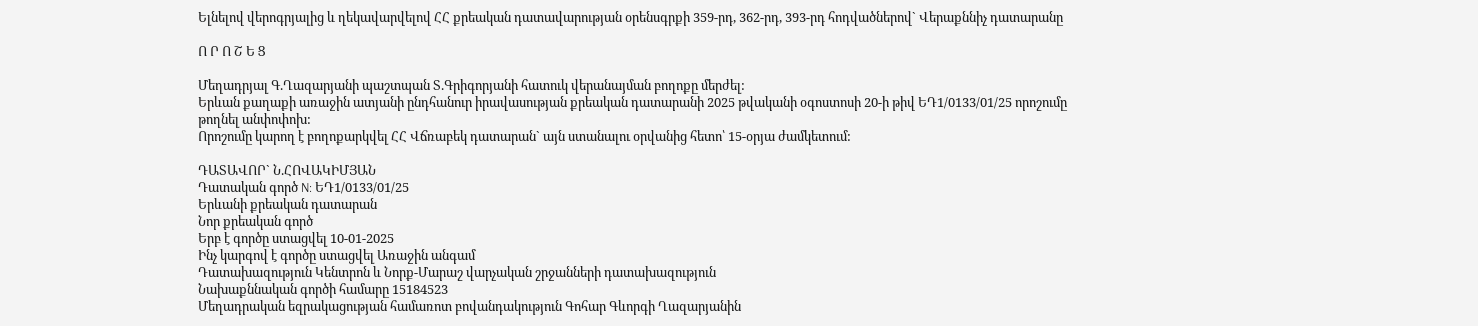Ելնելով վերոգրյալից և ղեկավարվելով ՀՀ քրեական դատավարության օրենսգրքի 359-րդ, 362-րդ, 393-րդ հոդվածներով` Վերաքննիչ դատարանը

Ո Ր Ո Շ Ե Ց

Մեղադրյալ Գ.Ղազարյանի պաշտպան Տ.Գրիգորյանի հատուկ վերանայման բողոքը մերժել:
Երևան քաղաքի առաջին ատյանի ընդհանուր իրավասության քրեական դատարանի 2025 թվականի օգոստոսի 20-ի թիվ ԵԴ1/0133/01/25 որոշումը թողնել անփոփոխ:
Որոշումը կարող է բողոքարկվել ՀՀ Վճռաբեկ դատարան` այն ստանալու օրվանից հետո՝ 15-օրյա ժամկետում:

ԴԱՏԱՎՈՐ` Ն.ՀՈՎԱԿԻՄՅԱՆ
Դատական գործ N: ԵԴ1/0133/01/25
Երևանի քրեական դատարան
Նոր քրեական գործ
Երբ է գործը ստացվել 10-01-2025
Ինչ կարգով է գործը ստացվել Առաջին անգամ
Դատախազություն Կենտրոն և Նորք-Մարաշ վարչական շրջանների դատախազություն
Նախաքննական գործի համարը 15184523
Մեղադրական եզրակացության համառոտ բովանդակություն Գոհար Գևորգի Ղազարյանին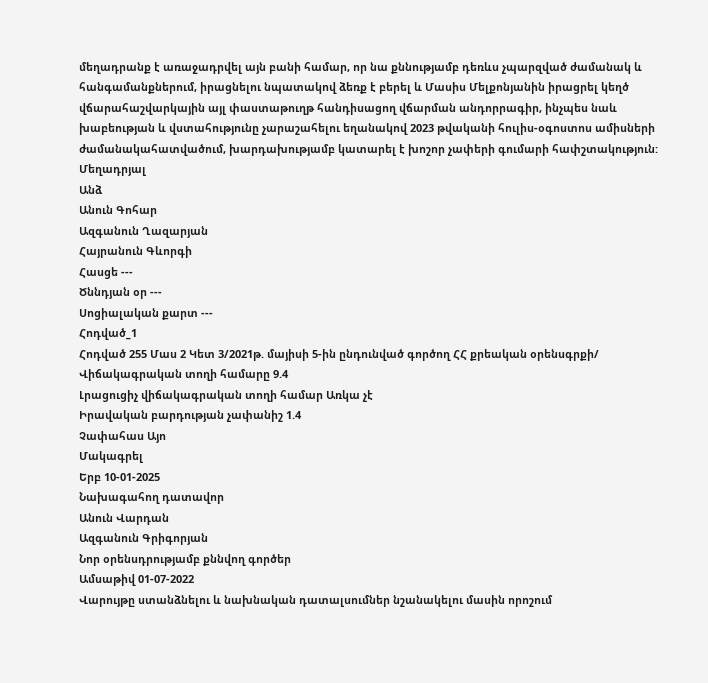մեղադրանք է առաջադրվել այն բանի համար, որ նա քննությամբ դեռևս չպարզված ժամանակ և հանգամանքներում, իրացնելու նպատակով ձեռք է բերել և Մասիս Մելքոնյանին իրացրել կեղծ վճարահաշվարկային այլ փաստաթուղթ հանդիսացող վճարման անդորրագիր, ինչպես նաև խաբեության և վստահությունը չարաշահելու եղանակով 2023 թվականի հուլիս-օգոստոս ամիսների ժամանակահատվածում, խարդախությամբ կատարել է խոշոր չափերի գումարի հափշտակություն:
Մեղադրյալ
Անձ
Անուն Գոհար
Ազգանուն Ղազարյան
Հայրանուն Գևորգի
Հասցե ---
Ծննդյան օր ---
Սոցիալական քարտ ---
Հոդված_1
Հոդված 255 Մաս 2 Կետ 3/2021թ. մայիսի 5-ին ընդունված գործող ՀՀ քրեական օրենսգրքի/
Վիճակագրական տողի համարը 9.4
Լրացուցիչ վիճակագրական տողի համար Առկա չէ
Իրավական բարդության չափանիշ 1.4
Չափահաս Այո
Մակագրել
Երբ 10-01-2025
Նախագահող դատավոր
Անուն Վարդան
Ազգանուն Գրիգորյան
Նոր օրենսդրությամբ քննվող գործեր
Ամսաթիվ 01-07-2022
Վարույթը ստանձնելու և նախնական դատալսումներ նշանակելու մասին որոշում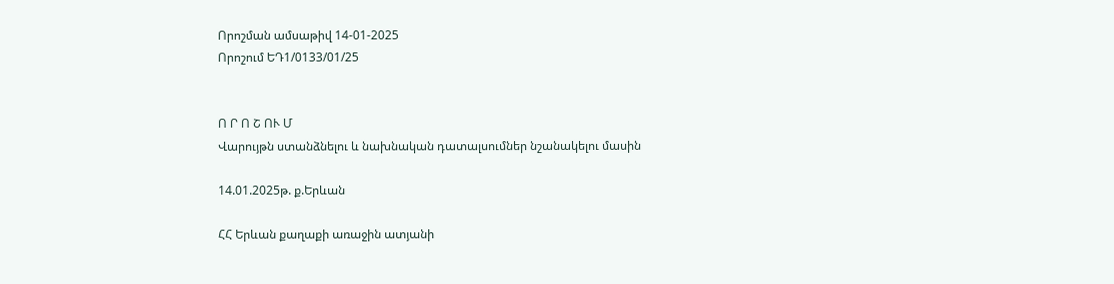Որոշման ամսաթիվ 14-01-2025
Որոշում ԵԴ1/0133/01/25


Ո Ր Ո Շ ՈՒ Մ
Վարույթն ստանձնելու և նախնական դատալսումներ նշանակելու մասին

14.01.2025թ. ք.Երևան

ՀՀ Երևան քաղաքի առաջին ատյանի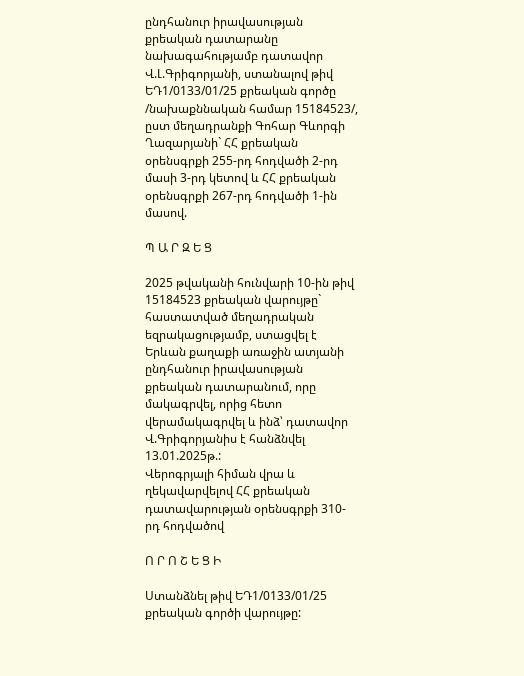ընդհանուր իրավասության քրեական դատարանը նախագահությամբ դատավոր Վ.Լ.Գրիգորյանի, ստանալով թիվ ԵԴ1/0133/01/25 քրեական գործը /նախաքննական համար 15184523/, ըստ մեղադրանքի Գոհար Գևորգի Ղազարյանի` ՀՀ քրեական օրենսգրքի 255-րդ հոդվածի 2-րդ մասի 3-րդ կետով և ՀՀ քրեական օրենսգրքի 267-րդ հոդվածի 1-ին մասով.

Պ Ա Ր Զ Ե Ց

2025 թվականի հունվարի 10-ին թիվ 15184523 քրեական վարույթը` հաստատված մեղադրական եզրակացությամբ, ստացվել է Երևան քաղաքի առաջին ատյանի ընդհանուր իրավասության քրեական դատարանում, որը մակագրվել, որից հետո վերամակագրվել և ինձ՝ դատավոր Վ.Գրիգորյանիս է հանձնվել 13.01.2025թ.:
Վերոգրյալի հիման վրա և ղեկավարվելով ՀՀ քրեական դատավարության օրենսգրքի 310-րդ հոդվածով

Ո Ր Ո Շ Ե Ց Ի

Ստանձնել թիվ ԵԴ1/0133/01/25 քրեական գործի վարույթը: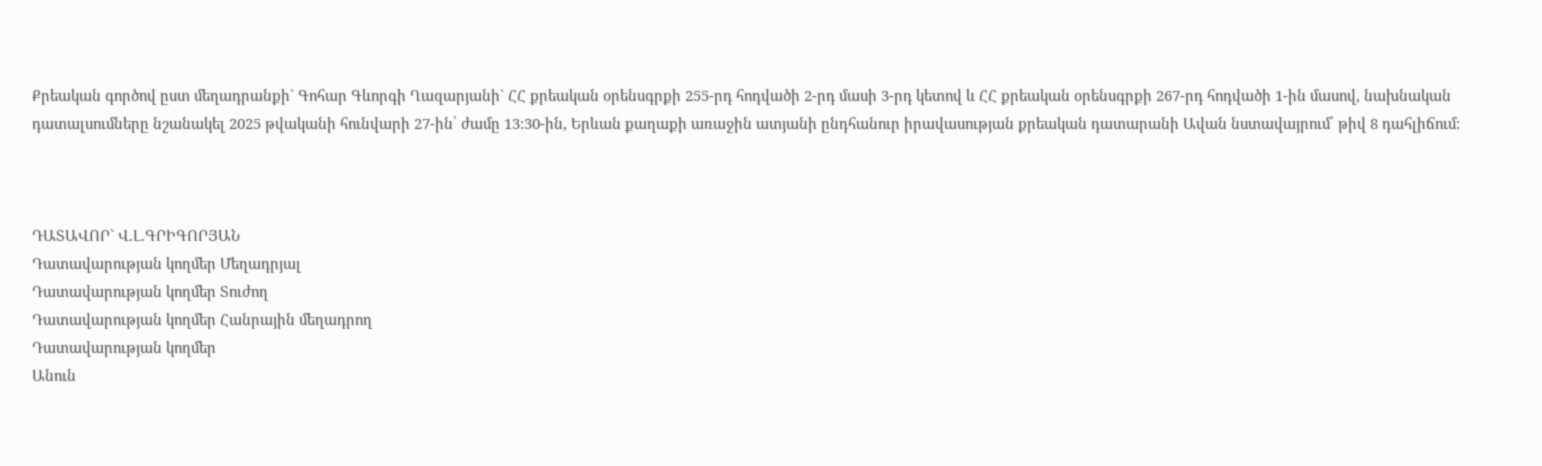Քրեական գործով ըստ մեղադրանքի` Գոհար Գևորգի Ղազարյանի` ՀՀ քրեական օրենսգրքի 255-րդ հոդվածի 2-րդ մասի 3-րդ կետով և ՀՀ քրեական օրենսգրքի 267-րդ հոդվածի 1-ին մասով, նախնական դատալսումները նշանակել 2025 թվականի հունվարի 27-ին՝ ժամը 13:30-ին, Երևան քաղաքի առաջին ատյանի ընդհանուր իրավասության քրեական դատարանի Ավան նստավայրում՝ թիվ 8 դահլիճում:



ԴԱՏԱՎՈՐ` Վ.Լ.ԳՐԻԳՈՐՅԱՆ
Դատավարության կողմեր Մեղադրյալ
Դատավարության կողմեր Տուժող
Դատավարության կողմեր Հանրային մեղադրող
Դատավարության կողմեր
Անուն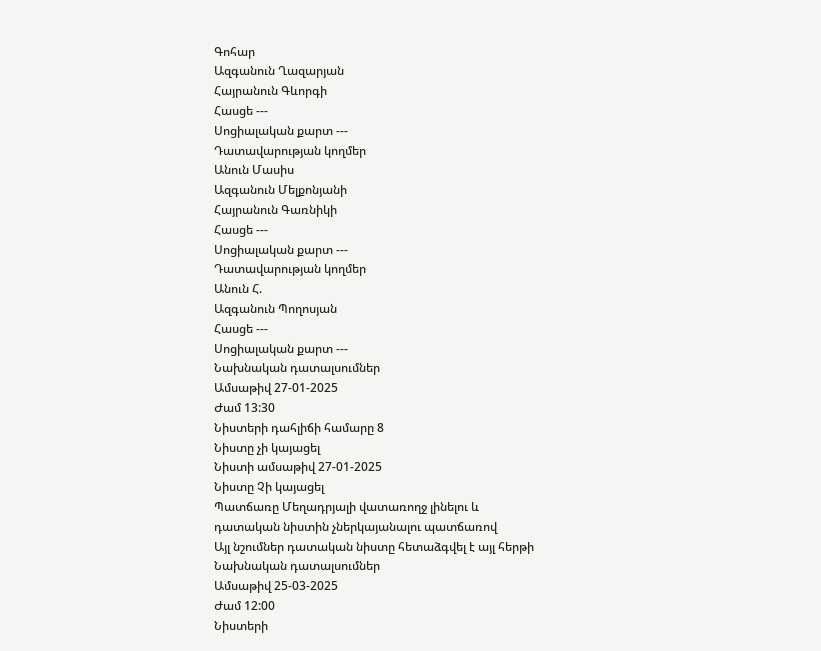Գոհար
Ազգանուն Ղազարյան
Հայրանուն Գևորգի
Հասցե ---
Սոցիալական քարտ ---
Դատավարության կողմեր
Անուն Մասիս
Ազգանուն Մելքոնյանի
Հայրանուն Գառնիկի
Հասցե ---
Սոցիալական քարտ ---
Դատավարության կողմեր
Անուն Հ.
Ազգանուն Պողոսյան
Հասցե ---
Սոցիալական քարտ ---
Նախնական դատալսումներ
Ամսաթիվ 27-01-2025
Ժամ 13:30
Նիստերի դահլիճի համարը 8
Նիստը չի կայացել
Նիստի ամսաթիվ 27-01-2025
Նիստը Չի կայացել
Պատճառը Մեղադրյալի վատառողջ լինելու և դատական նիստին չներկայանալու պատճառով
Այլ նշումներ դատական նիստը հետաձգվել է այլ հերթի
Նախնական դատալսումներ
Ամսաթիվ 25-03-2025
Ժամ 12:00
Նիստերի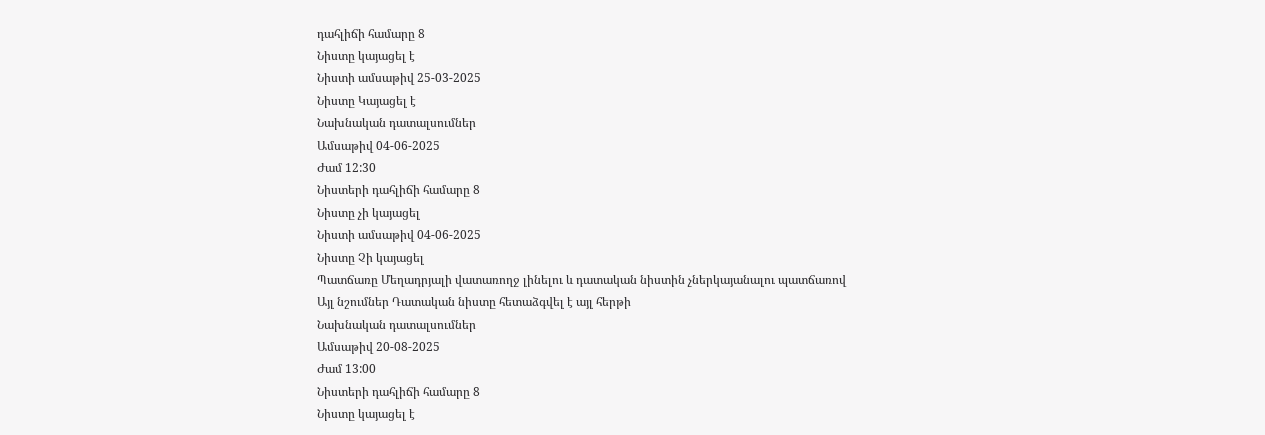դահլիճի համարը 8
Նիստը կայացել է
Նիստի ամսաթիվ 25-03-2025
Նիստը Կայացել է
Նախնական դատալսումներ
Ամսաթիվ 04-06-2025
Ժամ 12:30
Նիստերի դահլիճի համարը 8
Նիստը չի կայացել
Նիստի ամսաթիվ 04-06-2025
Նիստը Չի կայացել
Պատճառը Մեղադրյալի վատառողջ լինելու և դատական նիստին չներկայանալու պատճառով
Այլ նշումներ Դատական նիստը հետաձգվել է այլ հերթի
Նախնական դատալսումներ
Ամսաթիվ 20-08-2025
Ժամ 13:00
Նիստերի դահլիճի համարը 8
Նիստը կայացել է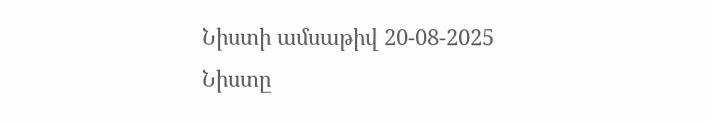Նիստի ամսաթիվ 20-08-2025
Նիստը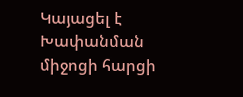Կայացել է
Խափանման միջոցի հարցի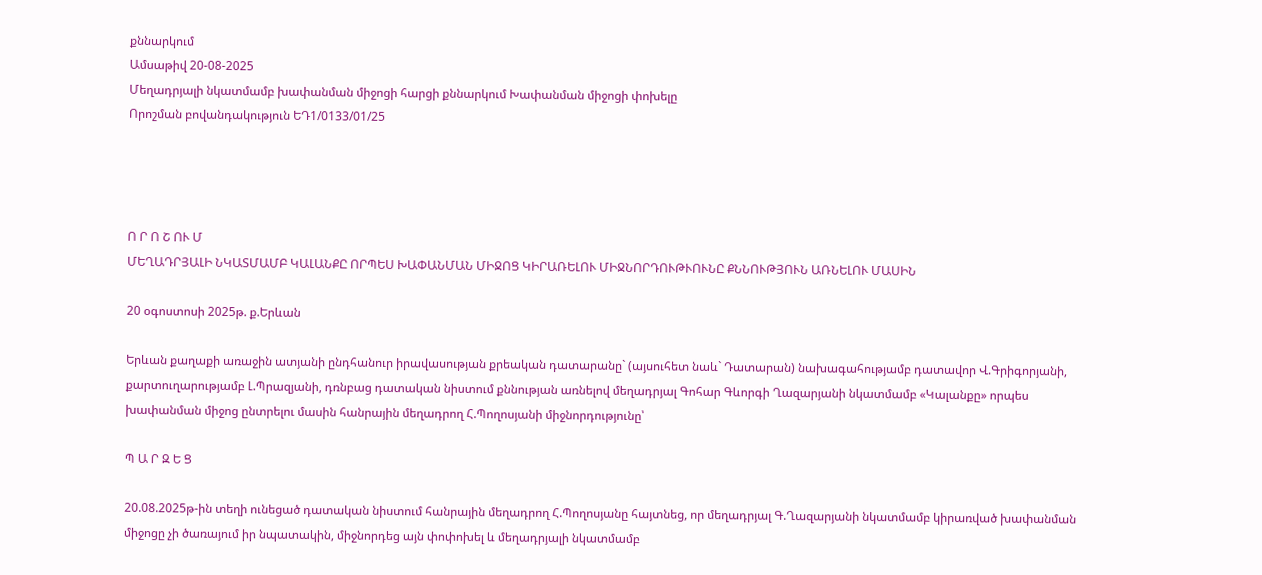քննարկում
Ամսաթիվ 20-08-2025
Մեղադրյալի նկատմամբ խափանման միջոցի հարցի քննարկում Խափանման միջոցի փոխելը
Որոշման բովանդակություն ԵԴ1/0133/01/25




Ո Ր Ո Շ ՈՒ Մ
ՄԵՂԱԴՐՅԱԼԻ ՆԿԱՏՄԱՄԲ ԿԱԼԱՆՔԸ ՈՐՊԵՍ ԽԱՓԱՆՄԱՆ ՄԻՋՈՑ ԿԻՐԱՌԵԼՈՒ ՄԻՋՆՈՐԴՈՒԹՒՈՒՆԸ ՔՆՆՈՒԹՅՈՒՆ ԱՌՆԵԼՈՒ ՄԱՍԻՆ

20 օգոստոսի 2025թ. ք.Երևան

Երևան քաղաքի առաջին ատյանի ընդհանուր իրավասության քրեական դատարանը` (այսուհետ նաև` Դատարան) նախագահությամբ դատավոր Վ.Գրիգորյանի, քարտուղարությամբ Լ.Պրազյանի, դռնբաց դատական նիստում քննության առնելով մեղադրյալ Գոհար Գևորգի Ղազարյանի նկատմամբ «Կալանքը» որպես խափանման միջոց ընտրելու մասին հանրային մեղադրող Հ.Պողոսյանի միջնորդությունը՝

Պ Ա Ր Զ Ե Ց

20.08.2025թ-ին տեղի ունեցած դատական նիստում հանրային մեղադրող Հ.Պողոսյանը հայտնեց, որ մեղադրյալ Գ.Ղազարյանի նկատմամբ կիրառված խափանման միջոցը չի ծառայում իր նպատակին, միջնորդեց այն փոփոխել և մեղադրյալի նկատմամբ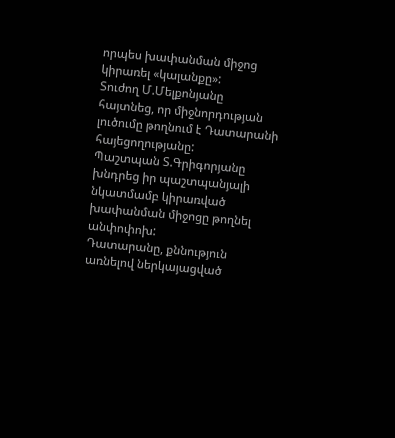որպես խափանման միջոց կիրառել «կալանքը»:
Տուժող Մ.Մելքոնյանը հայտնեց, որ միջնորդության լուծումը թողնում է Դատարանի հայեցողությանը:
Պաշտպան Տ.Գրիգորյանը խնդրեց իր պաշտպանյալի նկատմամբ կիրառված խափանման միջոցը թողնել անփոփոխ:
Դատարանը, քննություն առնելով ներկայացված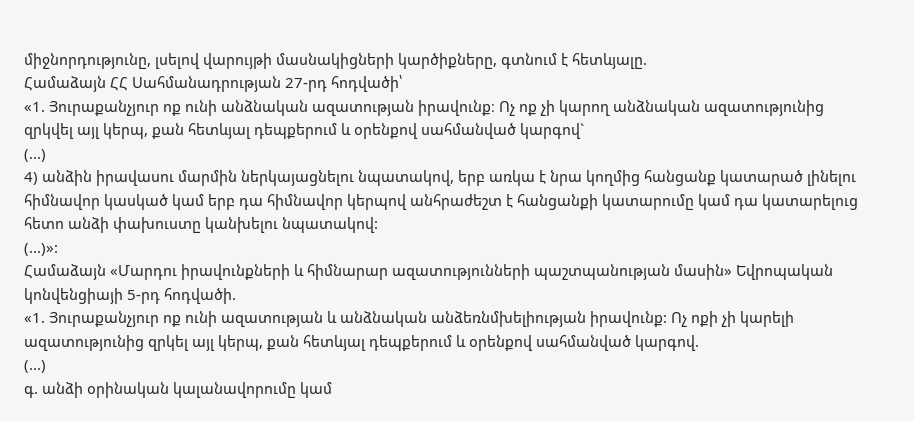միջնորդությունը, լսելով վարույթի մասնակիցների կարծիքները, գտնում է հետևյալը.
Համաձայն ՀՀ Սահմանադրության 27-րդ հոդվածի՝
«1. Յուրաքանչյուր ոք ունի անձնական ազատության իրավունք։ Ոչ ոք չի կարող անձնական ազատությունից զրկվել այլ կերպ, քան հետևյալ դեպքերում և օրենքով սահմանված կարգով`
(...)
4) անձին իրավասու մարմին ներկայացնելու նպատակով, երբ առկա է նրա կողմից հանցանք կատարած լինելու հիմնավոր կասկած կամ երբ դա հիմնավոր կերպով անհրաժեշտ է հանցանքի կատարումը կամ դա կատարելուց հետո անձի փախուստը կանխելու նպատակով:
(...)»:
Համաձայն «Մարդու իրավունքների և հիմնարար ազատությունների պաշտպանության մասին» Եվրոպական կոնվենցիայի 5-րդ հոդվածի.
«1. Յուրաքանչյուր ոք ունի ազատության և անձնական անձեռնմխելիության իրավունք: Ոչ ոքի չի կարելի ազատությունից զրկել այլ կերպ, քան հետևյալ դեպքերում և օրենքով սահմանված կարգով.
(...)
գ. անձի օրինական կալանավորումը կամ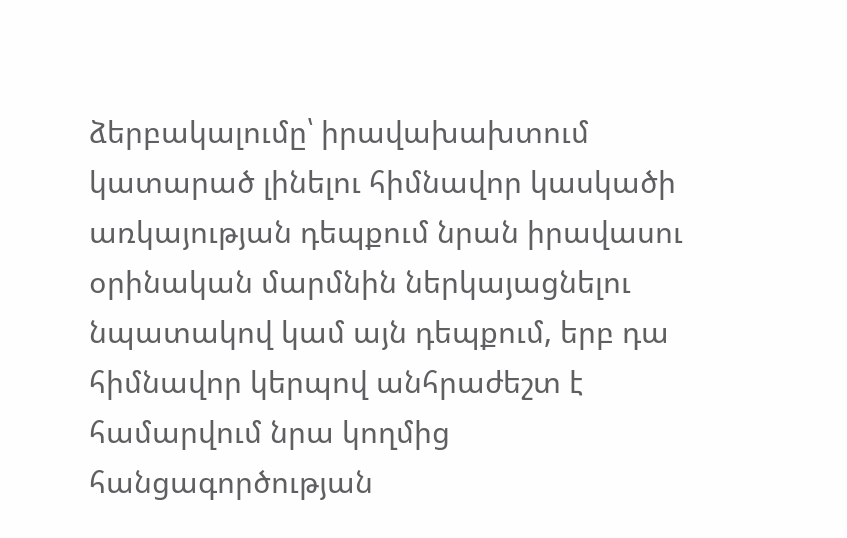ձերբակալումը՝ իրավախախտում կատարած լինելու հիմնավոր կասկածի առկայության դեպքում նրան իրավասու օրինական մարմնին ներկայացնելու նպատակով կամ այն դեպքում, երբ դա հիմնավոր կերպով անհրաժեշտ է համարվում նրա կողմից հանցագործության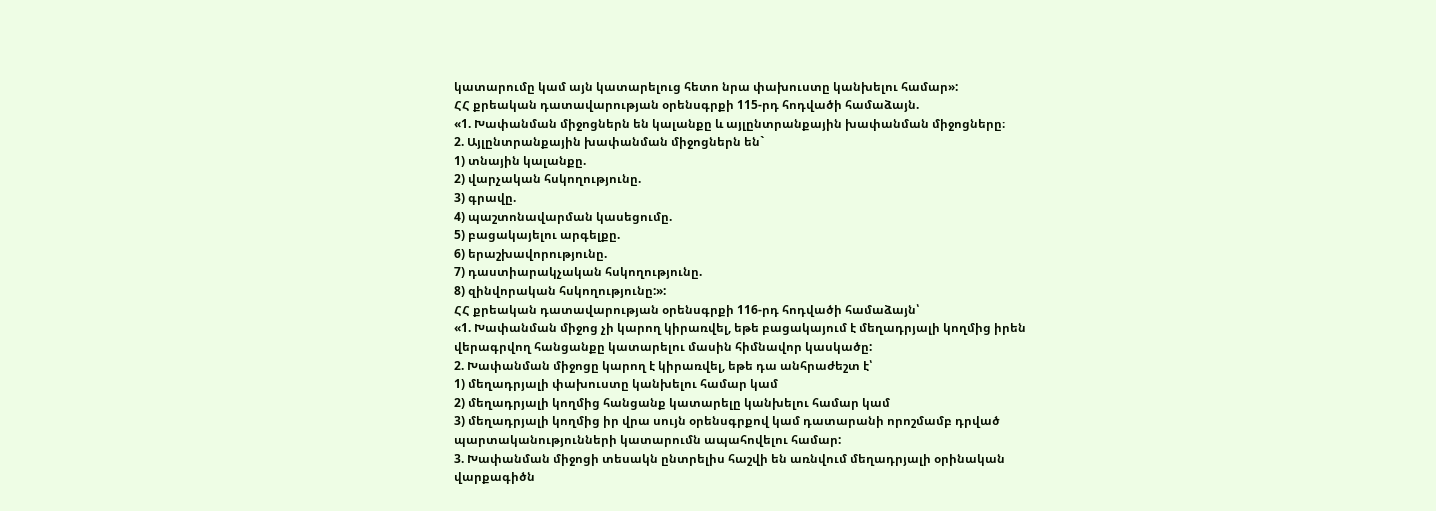կատարումը կամ այն կատարելուց հետո նրա փախուստը կանխելու համար»:
ՀՀ քրեական դատավարության օրենսգրքի 115-րդ հոդվածի համաձայն.
«1. Խափանման միջոցներն են կալանքը և այլընտրանքային խափանման միջոցները։
2. Այլընտրանքային խափանման միջոցներն են`
1) տնային կալանքը.
2) վարչական հսկողությունը.
3) գրավը.
4) պաշտոնավարման կասեցումը.
5) բացակայելու արգելքը.
6) երաշխավորությունը.
7) դաստիարակչական հսկողությունը.
8) զինվորական հսկողությունը:»:
ՀՀ քրեական դատավարության օրենսգրքի 116-րդ հոդվածի համաձայն՝
«1. Խափանման միջոց չի կարող կիրառվել, եթե բացակայում է մեղադրյալի կողմից իրեն վերագրվող հանցանքը կատարելու մասին հիմնավոր կասկածը:
2. Խափանման միջոցը կարող է կիրառվել, եթե դա անհրաժեշտ է՝
1) մեղադրյալի փախուստը կանխելու համար կամ
2) մեղադրյալի կողմից հանցանք կատարելը կանխելու համար կամ
3) մեղադրյալի կողմից իր վրա սույն օրենսգրքով կամ դատարանի որոշմամբ դրված պարտականությունների կատարումն ապահովելու համար:
3. Խափանման միջոցի տեսակն ընտրելիս հաշվի են առնվում մեղադրյալի օրինական վարքագիծն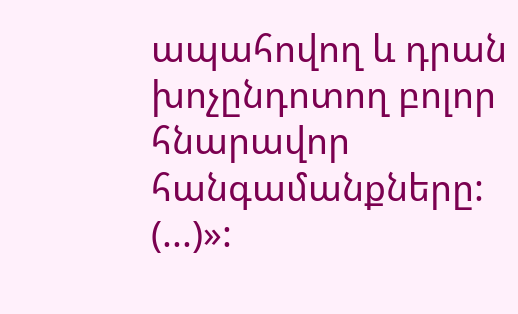ապահովող և դրան խոչընդոտող բոլոր հնարավոր հանգամանքները:
(...)»: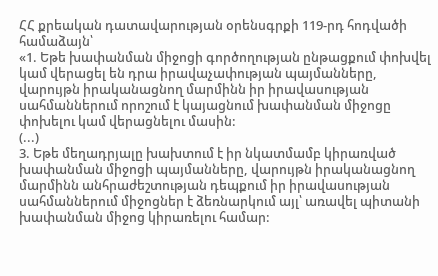ՀՀ քրեական դատավարության օրենսգրքի 119-րդ հոդվածի համաձայն՝
«1. Եթե խափանման միջոցի գործողության ընթացքում փոխվել կամ վերացել են դրա իրավաչափության պայմանները, վարույթն իրականացնող մարմինն իր իրավասության սահմաններում որոշում է կայացնում խափանման միջոցը փոխելու կամ վերացնելու մասին:
(...)
3. Եթե մեղադրյալը խախտում է իր նկատմամբ կիրառված խափանման միջոցի պայմանները, վարույթն իրականացնող մարմինն անհրաժեշտության դեպքում իր իրավասության սահմաններում միջոցներ է ձեռնարկում այլ՝ առավել պիտանի խափանման միջոց կիրառելու համար: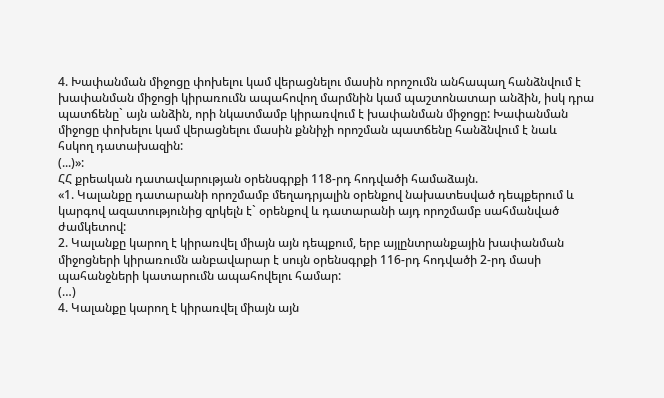4. Խափանման միջոցը փոխելու կամ վերացնելու մասին որոշումն անհապաղ հանձնվում է խափանման միջոցի կիրառումն ապահովող մարմնին կամ պաշտոնատար անձին, իսկ դրա պատճենը` այն անձին, որի նկատմամբ կիրառվում է խափանման միջոցը: Խափանման միջոցը փոխելու կամ վերացնելու մասին քննիչի որոշման պատճենը հանձնվում է նաև հսկող դատախազին:
(...)»:
ՀՀ քրեական դատավարության օրենսգրքի 118-րդ հոդվածի համաձայն.
«1. Կալանքը դատարանի որոշմամբ մեղադրյալին օրենքով նախատեսված դեպքերում և կարգով ազատությունից զրկելն է` օրենքով և դատարանի այդ որոշմամբ սահմանված ժամկետով:
2. Կալանքը կարող է կիրառվել միայն այն դեպքում, երբ այլընտրանքային խափանման միջոցների կիրառումն անբավարար է սույն օրենսգրքի 116-րդ հոդվածի 2-րդ մասի պահանջների կատարումն ապահովելու համար:
(…)
4. Կալանքը կարող է կիրառվել միայն այն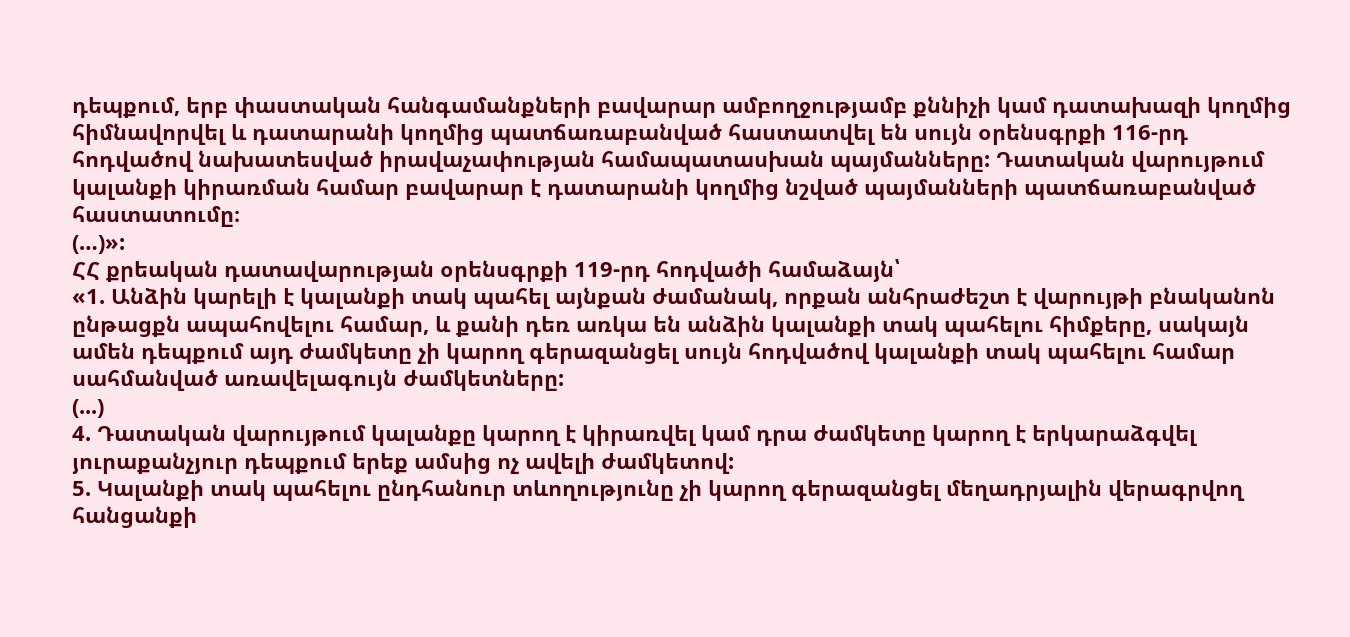դեպքում, երբ փաստական հանգամանքների բավարար ամբողջությամբ քննիչի կամ դատախազի կողմից հիմնավորվել և դատարանի կողմից պատճառաբանված հաստատվել են սույն օրենսգրքի 116-րդ հոդվածով նախատեսված իրավաչափության համապատասխան պայմանները: Դատական վարույթում կալանքի կիրառման համար բավարար է դատարանի կողմից նշված պայմանների պատճառաբանված հաստատումը։
(…)»:
ՀՀ քրեական դատավարության օրենսգրքի 119-րդ հոդվածի համաձայն՝
«1. Անձին կարելի է կալանքի տակ պահել այնքան ժամանակ, որքան անհրաժեշտ է վարույթի բնականոն ընթացքն ապահովելու համար, և քանի դեռ առկա են անձին կալանքի տակ պահելու հիմքերը, սակայն ամեն դեպքում այդ ժամկետը չի կարող գերազանցել սույն հոդվածով կալանքի տակ պահելու համար սահմանված առավելագույն ժամկետները:
(...)
4. Դատական վարույթում կալանքը կարող է կիրառվել կամ դրա ժամկետը կարող է երկարաձգվել յուրաքանչյուր դեպքում երեք ամսից ոչ ավելի ժամկետով:
5. Կալանքի տակ պահելու ընդհանուր տևողությունը չի կարող գերազանցել մեղադրյալին վերագրվող հանցանքի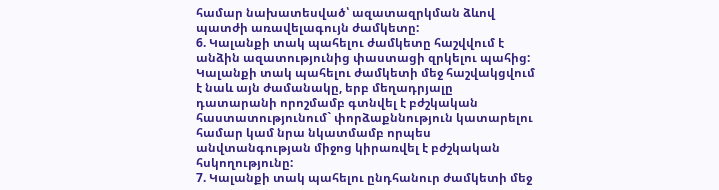համար նախատեսված՝ ազատազրկման ձևով պատժի առավելագույն ժամկետը:
6. Կալանքի տակ պահելու ժամկետը հաշվվում է անձին ազատությունից փաստացի զրկելու պահից: Կալանքի տակ պահելու ժամկետի մեջ հաշվակցվում է նաև այն ժամանակը, երբ մեղադրյալը դատարանի որոշմամբ գտնվել է բժշկական հաստատությունում` փորձաքննություն կատարելու համար կամ նրա նկատմամբ որպես անվտանգության միջոց կիրառվել է բժշկական հսկողությունը:
7. Կալանքի տակ պահելու ընդհանուր ժամկետի մեջ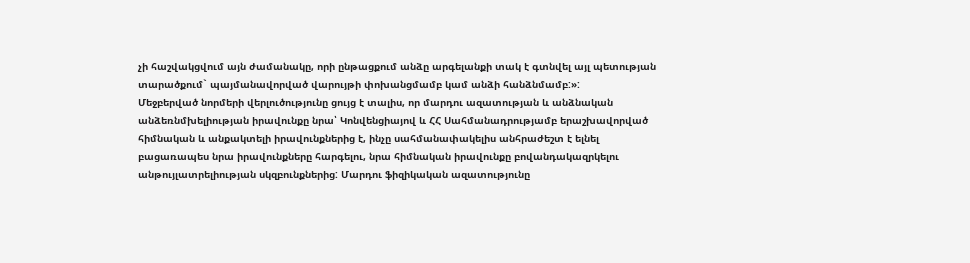չի հաշվակցվում այն ժամանակը, որի ընթացքում անձը արգելանքի տակ է գտնվել այլ պետության տարածքում` պայմանավորված վարույթի փոխանցմամբ կամ անձի հանձնմամբ:»:
Մեջբերված նորմերի վերլուծությունը ցույց է տալիս, որ մարդու ազատության և անձնական անձեռնմխելիության իրավունքը նրա՝ Կոնվենցիայով և ՀՀ Սահմանադրությամբ երաշխավորված հիմնական և անքակտելի իրավունքներից է, ինչը սահմանափակելիս անհրաժեշտ է ելնել բացառապես նրա իրավունքները հարգելու, նրա հիմնական իրավունքը բովանդակազրկելու անթույլատրելիության սկզբունքներից: Մարդու ֆիզիկական ազատությունը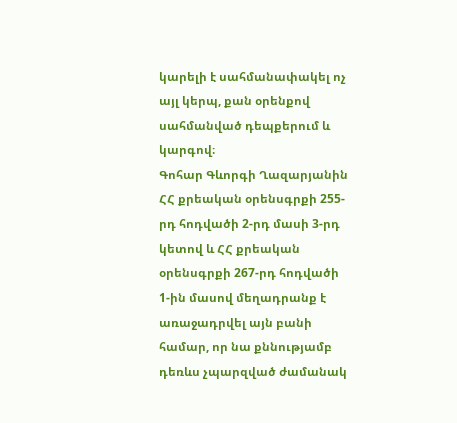կարելի է սահմանափակել ոչ այլ կերպ, քան օրենքով սահմանված դեպքերում և կարգով։
Գոհար Գևորգի Ղազարյանին ՀՀ քրեական օրենսգրքի 255-րդ հոդվածի 2-րդ մասի 3-րդ կետով և ՀՀ քրեական օրենսգրքի 267-րդ հոդվածի 1-ին մասով մեղադրանք է առաջադրվել այն բանի համար, որ նա քննությամբ դեռևս չպարզված ժամանակ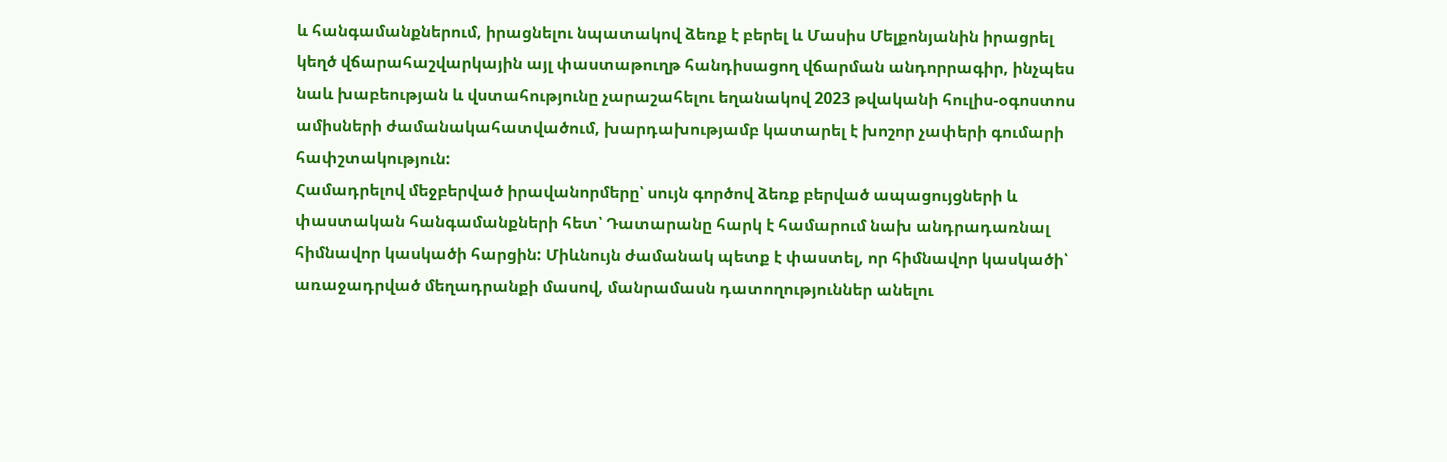և հանգամանքներում, իրացնելու նպատակով ձեռք է բերել և Մասիս Մելքոնյանին իրացրել կեղծ վճարահաշվարկային այլ փաստաթուղթ հանդիսացող վճարման անդորրագիր, ինչպես նաև խաբեության և վստահությունը չարաշահելու եղանակով 2023 թվականի հուլիս-օգոստոս ամիսների ժամանակահատվածում, խարդախությամբ կատարել է խոշոր չափերի գումարի հափշտակություն:
Համադրելով մեջբերված իրավանորմերը՝ սույն գործով ձեռք բերված ապացույցների և փաստական հանգամանքների հետ՝ Դատարանը հարկ է համարում նախ անդրադառնալ հիմնավոր կասկածի հարցին: Միևնույն ժամանակ պետք է փաստել, որ հիմնավոր կասկածի՝ առաջադրված մեղադրանքի մասով, մանրամասն դատողություններ անելու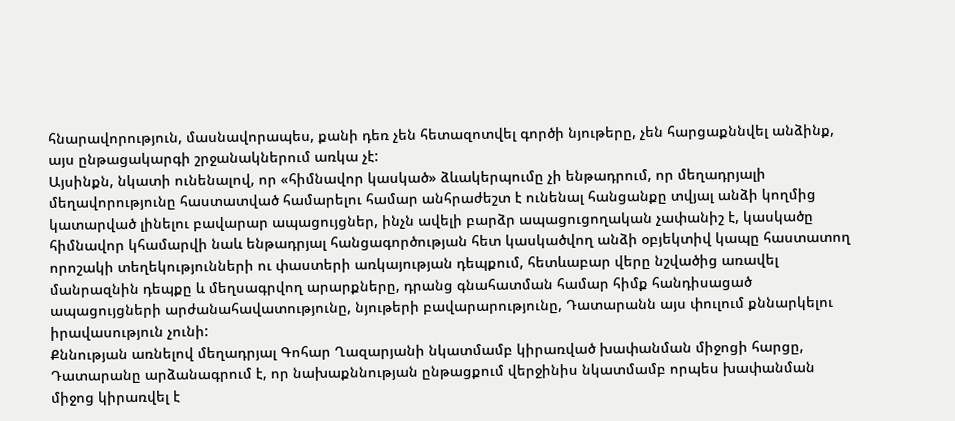հնարավորություն, մասնավորապես, քանի դեռ չեն հետազոտվել գործի նյութերը, չեն հարցաքննվել անձինք, այս ընթացակարգի շրջանակներում առկա չէ:
Այսինքն, նկատի ունենալով, որ «հիմնավոր կասկած» ձևակերպումը չի ենթադրում, որ մեղադրյալի մեղավորությունը հաստատված համարելու համար անհրաժեշտ է ունենալ հանցանքը տվյալ անձի կողմից կատարված լինելու բավարար ապացույցներ, ինչն ավելի բարձր ապացուցողական չափանիշ է, կասկածը հիմնավոր կհամարվի նաև ենթադրյալ հանցագործության հետ կասկածվող անձի օբյեկտիվ կապը հաստատող որոշակի տեղեկությունների ու փաստերի առկայության դեպքում, հետևաբար վերը նշվածից առավել մանրազնին դեպքը և մեղսագրվող արարքները, դրանց գնահատման համար հիմք հանդիսացած ապացույցների արժանահավատությունը, նյութերի բավարարությունը, Դատարանն այս փուլում քննարկելու իրավասություն չունի:
Քննության առնելով մեղադրյալ Գոհար Ղազարյանի նկատմամբ կիրառված խափանման միջոցի հարցը, Դատարանը արձանագրում է, որ նախաքննության ընթացքում վերջինիս նկատմամբ որպես խափանման միջոց կիրառվել է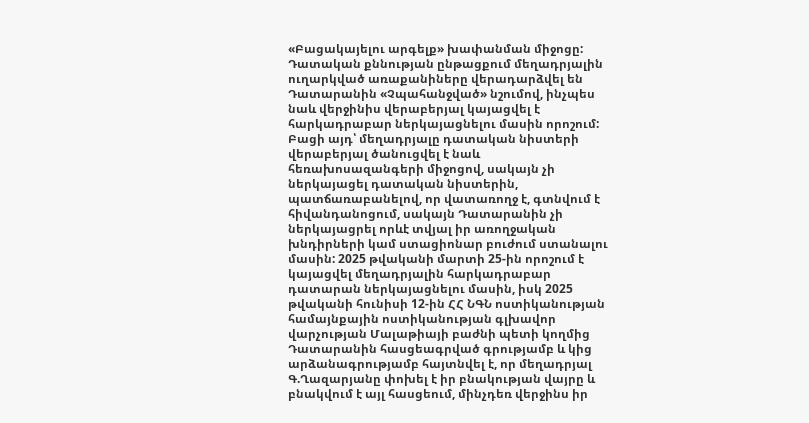«Բացակայելու արգելք» խափանման միջոցը:
Դատական քննության ընթացքում մեղադրյալին ուղարկված առաքանիները վերադարձվել են Դատարանին «Չպահանջված» նշումով, ինչպես նաև վերջինիս վերաբերյալ կայացվել է հարկադրաբար ներկայացնելու մասին որոշում: Բացի այդ՝ մեղադրյալը դատական նիստերի վերաբերյալ ծանուցվել է նաև հեռախոսազանգերի միջոցով, սակայն չի ներկայացել դատական նիստերին, պատճառաբանելով, որ վատառողջ է, գտնվում է հիվանդանոցում, սակայն Դատարանին չի ներկայացրել որևէ տվյալ իր առողջական խնդիրների կամ ստացիոնար բուժում ստանալու մասին: 2025 թվականի մարտի 25-ին որոշում է կայացվել մեղադրյալին հարկադրաբար դատարան ներկայացնելու մասին, իսկ 2025 թվականի հունիսի 12-ին ՀՀ ՆԳՆ ոստիկանության համայնքային ոստիկանության գլխավոր վարչության Մալաթիայի բաժնի պետի կողմից Դատարանին հասցեագրված գրությամբ և կից արձանագրությամբ հայտնվել է, որ մեղադրյալ Գ.Ղազարյանը փոխել է իր բնակության վայրը և բնակվում է այլ հասցեում, մինչդեռ վերջինս իր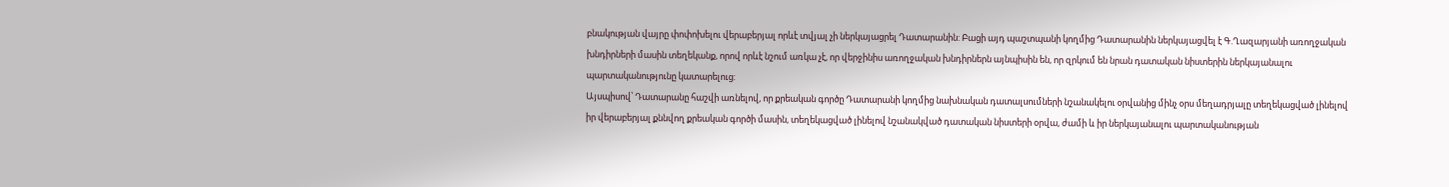բնակության վայրը փոփոխելու վերաբերյալ որևէ տվյալ չի ներկայացրել Դատարանին: Բացի այդ պաշտպանի կողմից Դատարանին ներկայացվել է Գ.Ղազարյանի առողջական խնդիրների մասին տեղեկանք, որով որևէ նշում առկա չէ, որ վերջինիս առողջական խնդիրներն այնպիսին են, որ զրկում են նրան դատական նիստերին ներկայանալու պարտականությունը կատարելուց:
Այսպիսով՝ Դատարանը հաշվի առնելով, որ քրեական գործը Դատարանի կողմից նախնական դատալսումների նշանակելու օրվանից մինչ օրս մեղադրյալը տեղեկացված լինելով իր վերաբերյալ քննվող քրեական գործի մասին, տեղեկացված լինելով նշանակված դատական նիստերի օրվա, ժամի և իր ներկայանալու պարտականության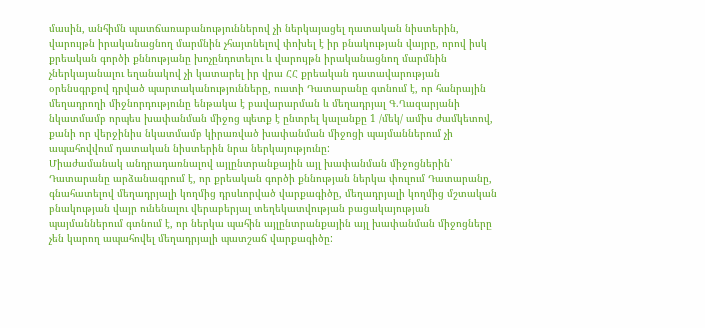մասին, անհիմն պատճառաբանություններով չի ներկայացել դատական նիստերին, վարույթն իրականացնող մարմնին չհայտնելով փոխել է իր բնակության վայրը, որով իսկ քրեական գործի քննությանը խոչընդոտելու և վարույթն իրականացնող մարմնին չներկայանալու եղանակով չի կատարել իր վրա ՀՀ քրեական դատավարության օրենսգրքով դրված պարտականությունները, ուստի Դատարանը գտնում է, որ հանրային մեղադրողի միջնորդությունը ենթակա է բավարարման և մեղադրյալ Գ.Ղազարյանի նկատմամբ որպես խափանման միջոց պետք է ընտրել կալանքը 1 /մեկ/ ամիս ժամկետով, քանի որ վերջինիս նկատմամբ կիրառված խափանման միջոցի պայմաններում չի ապահովվում դատական նիստերին նրա ներկայությունը:
Միաժամանակ անդրադառնալով այլընտրանքային այլ խափանման միջոցներին՝ Դատարանը արձանագրում է, որ քրեական գործի քննության ներկա փուլում Դատարանը, գնահատելով մեղադրյալի կողմից դրսևորված վարքագիծը, մեղադրյալի կողմից մշտական բնակության վայր ունենալու վերաբերյալ տեղեկատվության բացակայության պայմաններում գտնում է, որ ներկա պահին այլընտրանքային այլ խափանման միջոցները չեն կարող ապահովել մեղադրյալի պատշաճ վարքագիծը: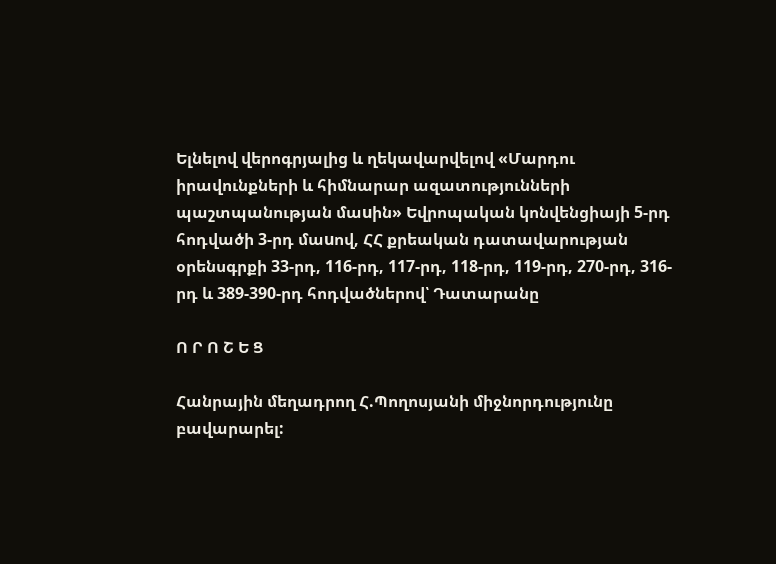Ելնելով վերոգրյալից և ղեկավարվելով «Մարդու իրավունքների և հիմնարար ազատությունների պաշտպանության մաuին» Եվրոպական կոնվենցիայի 5-րդ հոդվածի 3-րդ մաuով, ՀՀ քրեական դատավարության օրենսգրքի 33-րդ, 116-րդ, 117-րդ, 118-րդ, 119-րդ, 270-րդ, 316-րդ և 389-390-րդ հոդվածներով՝ Դատարանը

Ո Ր Ո Շ Ե Ց

Հանրային մեղադրող Հ.Պողոսյանի միջնորդությունը բավարարել: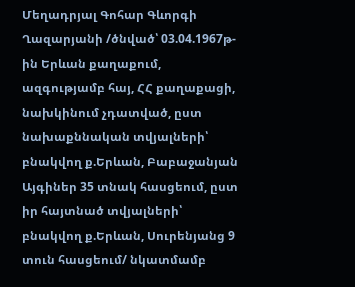Մեղադրյալ Գոհար Գևորգի Ղազարյանի /ծնված՝ 03.04.1967թ-ին Երևան քաղաքում, ազգությամբ հայ, ՀՀ քաղաքացի, նախկինում չդատված, ըստ նախաքննական տվյալների՝ բնակվող ք.Երևան, Բաբաջանյան Այգիներ 35 տնակ հասցեում, ըստ իր հայտնած տվյալների՝ բնակվող ք.Երևան, Սուրենյանց 9 տուն հասցեում/ նկատմամբ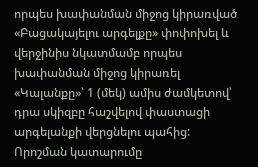որպես խափանման միջոց կիրառված «Բացակայելու արգելքը» փոփոխել և վերջինիս նկատմամբ որպես խափանման միջոց կիրառել «Կալանքը»՝ 1 (մեկ) ամիս ժամկետով՝ դրա սկիզբը հաշվելով փաստացի արգելանքի վերցնելու պահից:
Որոշման կատարումը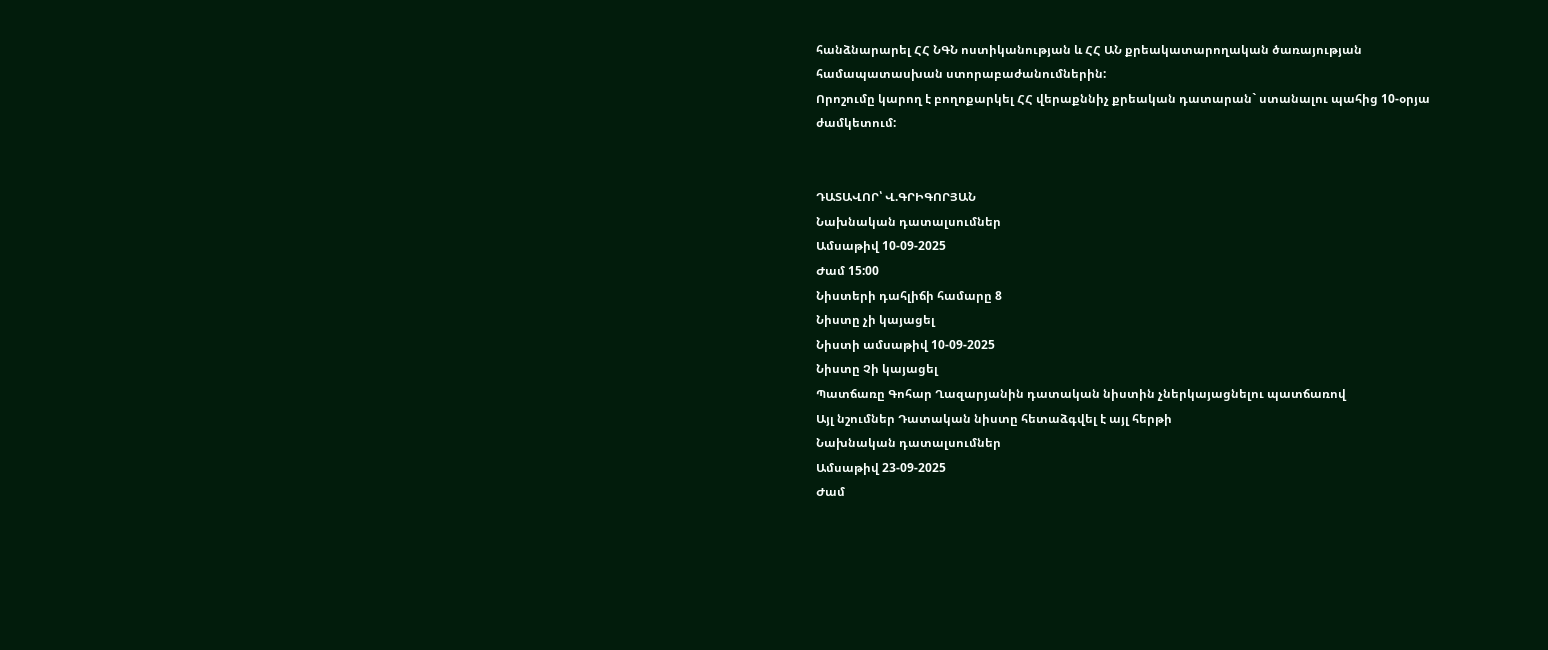հանձնարարել ՀՀ ՆԳՆ ոստիկանության և ՀՀ ԱՆ քրեակատարողական ծառայության համապատասխան ստորաբաժանումներին:
Որոշումը կարող է բողոքարկել ՀՀ վերաքննիչ քրեական դատարան` ստանալու պահից 10-օրյա ժամկետում:


ԴԱՏԱՎՈՐ՝ Վ.ԳՐԻԳՈՐՅԱՆ
Նախնական դատալսումներ
Ամսաթիվ 10-09-2025
Ժամ 15:00
Նիստերի դահլիճի համարը 8
Նիստը չի կայացել
Նիստի ամսաթիվ 10-09-2025
Նիստը Չի կայացել
Պատճառը Գոհար Ղազարյանին դատական նիստին չներկայացնելու պատճառով
Այլ նշումներ Դատական նիստը հետաձգվել է այլ հերթի
Նախնական դատալսումներ
Ամսաթիվ 23-09-2025
Ժամ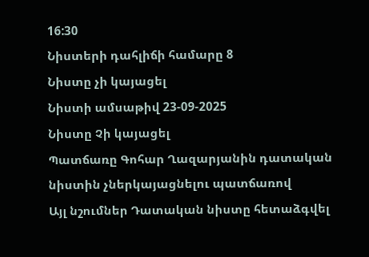16:30
Նիստերի դահլիճի համարը 8
Նիստը չի կայացել
Նիստի ամսաթիվ 23-09-2025
Նիստը Չի կայացել
Պատճառը Գոհար Ղազարյանին դատական նիստին չներկայացնելու պատճառով
Այլ նշումներ Դատական նիստը հետաձգվել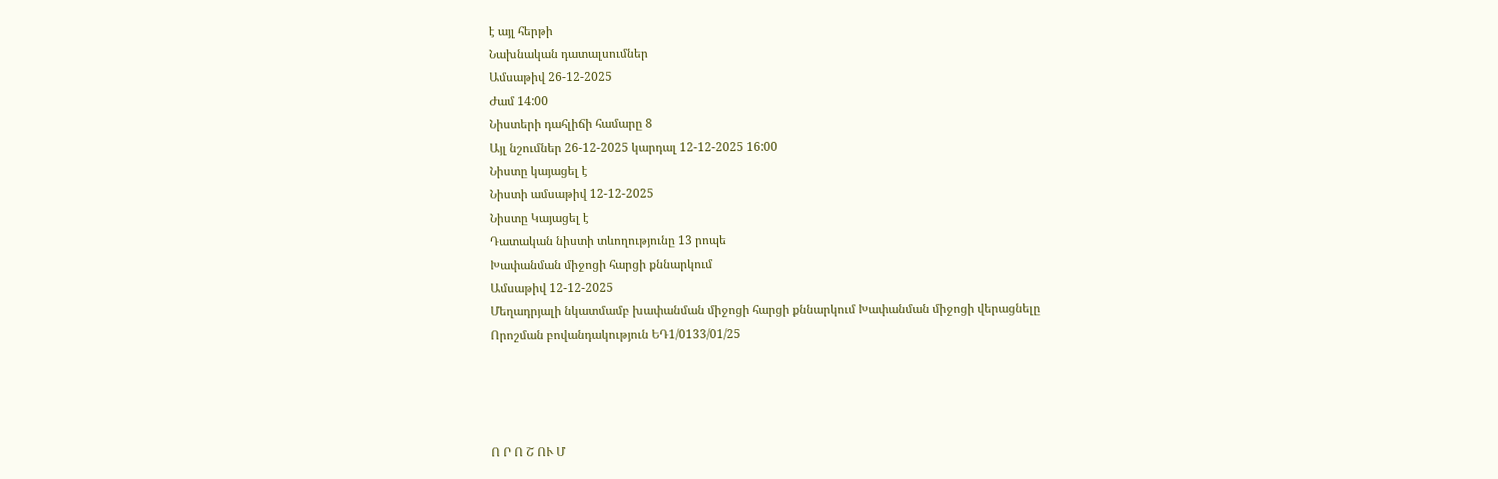է այլ հերթի
Նախնական դատալսումներ
Ամսաթիվ 26-12-2025
Ժամ 14:00
Նիստերի դահլիճի համարը 8
Այլ նշումներ 26-12-2025 կարդալ 12-12-2025 16:00
Նիստը կայացել է
Նիստի ամսաթիվ 12-12-2025
Նիստը Կայացել է
Դատական նիստի տևողությունը 13 րոպե
Խափանման միջոցի հարցի քննարկում
Ամսաթիվ 12-12-2025
Մեղադրյալի նկատմամբ խափանման միջոցի հարցի քննարկում Խափանման միջոցի վերացնելը
Որոշման բովանդակություն ԵԴ1/0133/01/25




Ո Ր Ո Շ ՈՒ Մ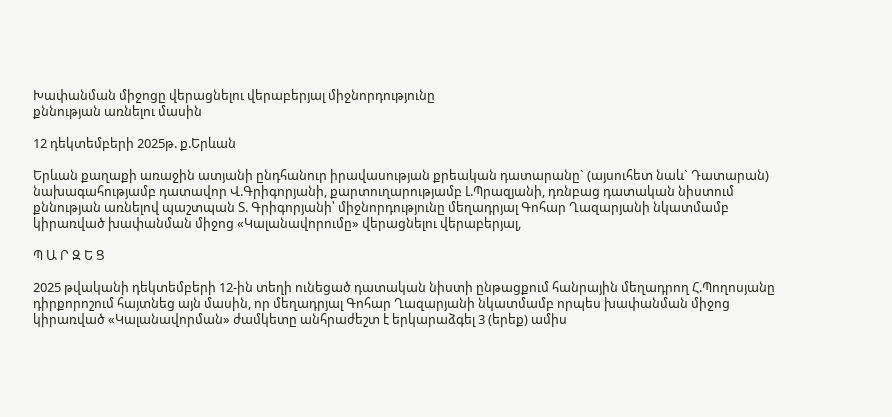Խափանման միջոցը վերացնելու վերաբերյալ միջնորդությունը
քննության առնելու մասին

12 դեկտեմբերի 2025թ. ք.Երևան

Երևան քաղաքի առաջին ատյանի ընդհանուր իրավասության քրեական դատարանը` (այսուհետ նաև` Դատարան) նախագահությամբ դատավոր Վ.Գրիգորյանի, քարտուղարությամբ Լ.Պրազյանի, դռնբաց դատական նիստում քննության առնելով պաշտպան Տ. Գրիգորյանի՝ միջնորդությունը մեղադրյալ Գոհար Ղազարյանի նկատմամբ կիրառված խափանման միջոց «Կալանավորումը» վերացնելու վերաբերյալ,

Պ Ա Ր Զ Ե Ց

2025 թվականի դեկտեմբերի 12-ին տեղի ունեցած դատական նիստի ընթացքում հանրային մեղադրող Հ.Պողոսյանը դիրքորոշում հայտնեց այն մասին, որ մեղադրյալ Գոհար Ղազարյանի նկատմամբ որպես խափանման միջոց կիրառված «Կալանավորման» ժամկետը անհրաժեշտ է երկարաձգել 3 (երեք) ամիս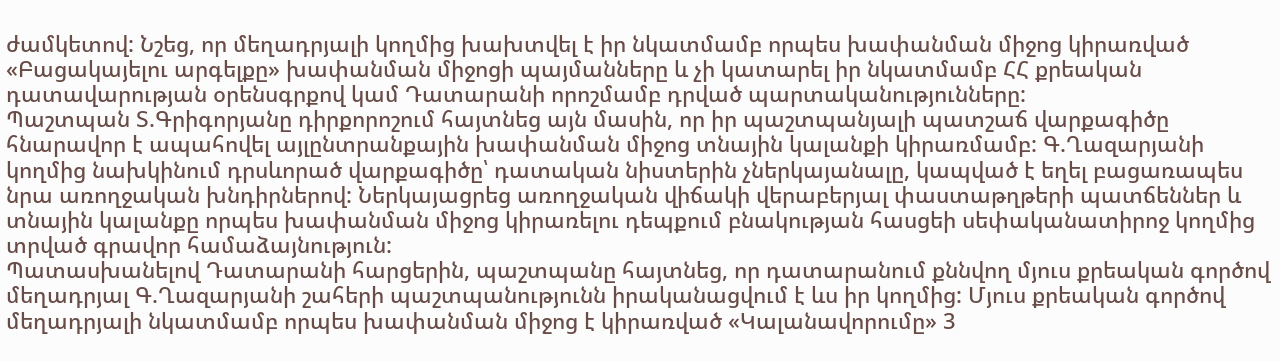ժամկետով: Նշեց, որ մեղադրյալի կողմից խախտվել է իր նկատմամբ որպես խափանման միջոց կիրառված «Բացակայելու արգելքը» խափանման միջոցի պայմանները և չի կատարել իր նկատմամբ ՀՀ քրեական դատավարության օրենսգրքով կամ Դատարանի որոշմամբ դրված պարտականությունները:
Պաշտպան Տ.Գրիգորյանը դիրքորոշում հայտնեց այն մասին, որ իր պաշտպանյալի պատշաճ վարքագիծը հնարավոր է ապահովել այլընտրանքային խափանման միջոց տնային կալանքի կիրառմամբ: Գ.Ղազարյանի կողմից նախկինում դրսևորած վարքագիծը՝ դատական նիստերին չներկայանալը, կապված է եղել բացառապես նրա առողջական խնդիրներով: Ներկայացրեց առողջական վիճակի վերաբերյալ փաստաթղթերի պատճեններ և տնային կալանքը որպես խափանման միջոց կիրառելու դեպքում բնակության հասցեի սեփականատիրոջ կողմից տրված գրավոր համաձայնություն:
Պատասխանելով Դատարանի հարցերին, պաշտպանը հայտնեց, որ դատարանում քննվող մյուս քրեական գործով մեղադրյալ Գ.Ղազարյանի շահերի պաշտպանությունն իրականացվում է ևս իր կողմից: Մյուս քրեական գործով մեղադրյալի նկատմամբ որպես խափանման միջոց է կիրառված «Կալանավորումը» 3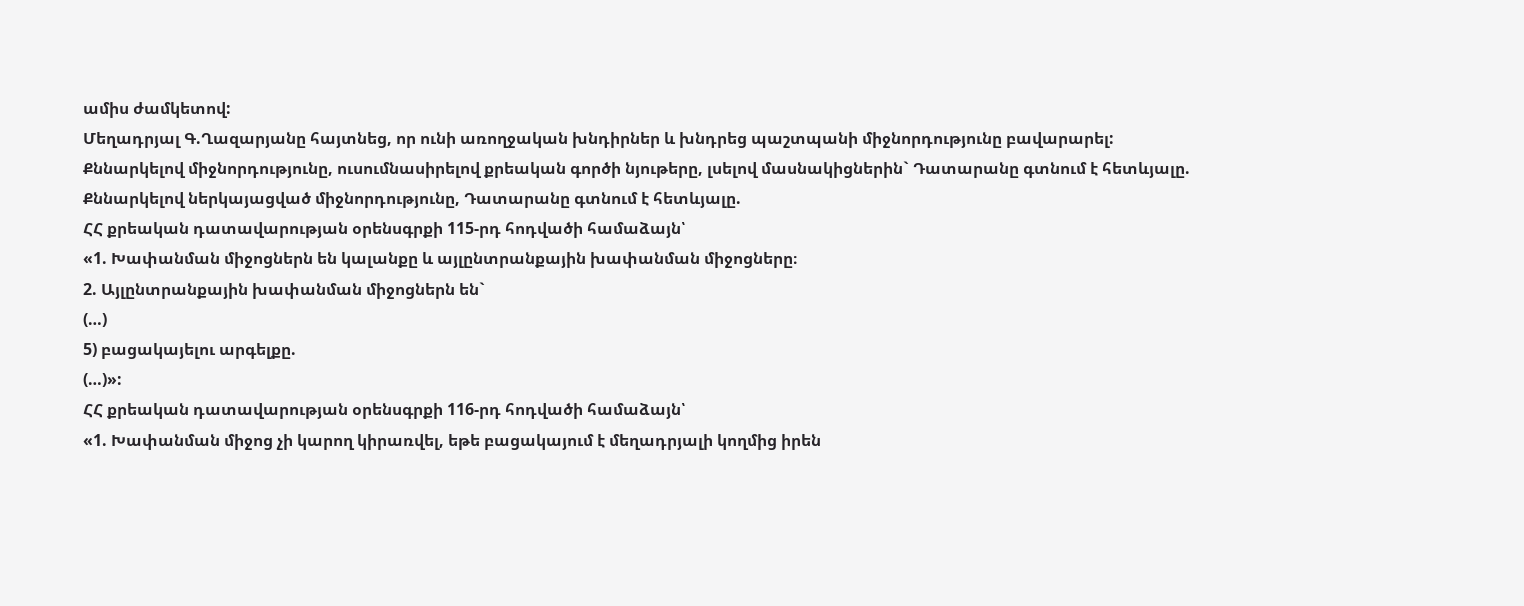ամիս ժամկետով:
Մեղադրյալ Գ.Ղազարյանը հայտնեց, որ ունի առողջական խնդիրներ և խնդրեց պաշտպանի միջնորդությունը բավարարել:
Քննարկելով միջնորդությունը, ուսումնասիրելով քրեական գործի նյութերը, լսելով մասնակիցներին` Դատարանը գտնում է հետևյալը.
Քննարկելով ներկայացված միջնորդությունը, Դատարանը գտնում է հետևյալը.
ՀՀ քրեական դատավարության օրենսգրքի 115-րդ հոդվածի համաձայն՝
«1. Խափանման միջոցներն են կալանքը և այլընտրանքային խափանման միջոցները։
2. Այլընտրանքային խափանման միջոցներն են`
(…)
5) բացակայելու արգելքը.
(…)»:
ՀՀ քրեական դատավարության օրենսգրքի 116-րդ հոդվածի համաձայն՝
«1. Խափանման միջոց չի կարող կիրառվել, եթե բացակայում է մեղադրյալի կողմից իրեն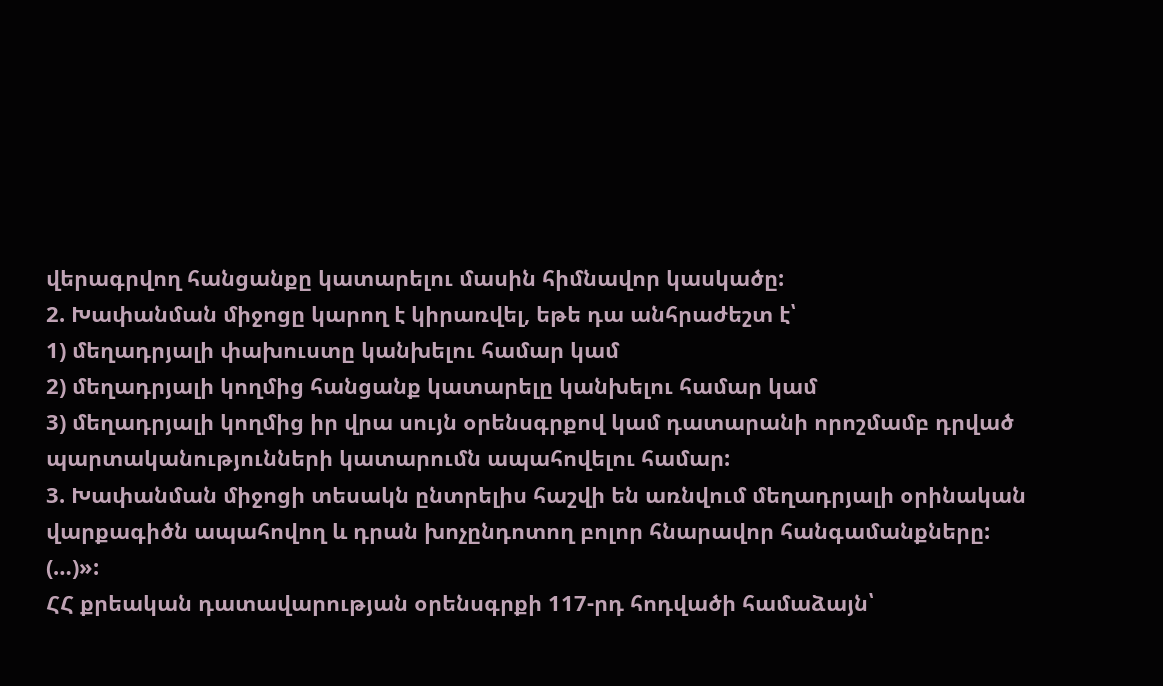վերագրվող հանցանքը կատարելու մասին հիմնավոր կասկածը:
2. Խափանման միջոցը կարող է կիրառվել, եթե դա անհրաժեշտ է՝
1) մեղադրյալի փախուստը կանխելու համար կամ
2) մեղադրյալի կողմից հանցանք կատարելը կանխելու համար կամ
3) մեղադրյալի կողմից իր վրա սույն օրենսգրքով կամ դատարանի որոշմամբ դրված պարտականությունների կատարումն ապահովելու համար:
3. Խափանման միջոցի տեսակն ընտրելիս հաշվի են առնվում մեղադրյալի օրինական վարքագիծն ապահովող և դրան խոչընդոտող բոլոր հնարավոր հանգամանքները:
(…)»:
ՀՀ քրեական դատավարության օրենսգրքի 117-րդ հոդվածի համաձայն՝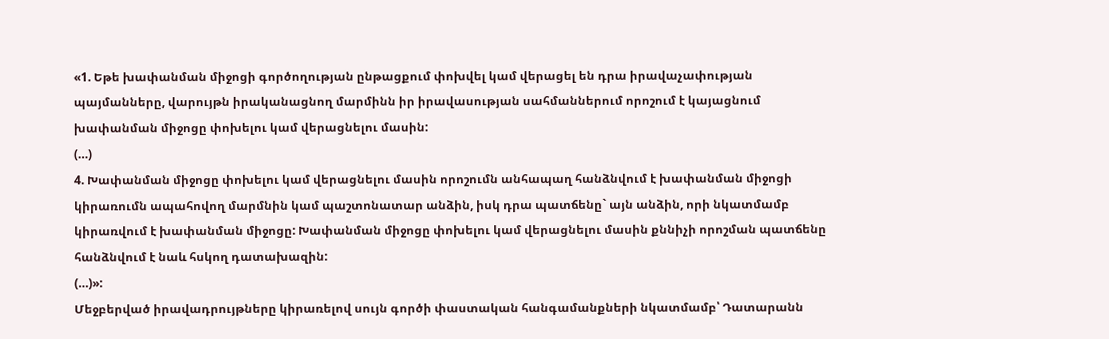«1. Եթե խափանման միջոցի գործողության ընթացքում փոխվել կամ վերացել են դրա իրավաչափության պայմանները, վարույթն իրականացնող մարմինն իր իրավասության սահմաններում որոշում է կայացնում խափանման միջոցը փոխելու կամ վերացնելու մասին:
(…)
4. Խափանման միջոցը փոխելու կամ վերացնելու մասին որոշումն անհապաղ հանձնվում է խափանման միջոցի կիրառումն ապահովող մարմնին կամ պաշտոնատար անձին, իսկ դրա պատճենը` այն անձին, որի նկատմամբ կիրառվում է խափանման միջոցը: Խափանման միջոցը փոխելու կամ վերացնելու մասին քննիչի որոշման պատճենը հանձնվում է նաև հսկող դատախազին:
(…)»:
Մեջբերված իրավադրույթները կիրառելով սույն գործի փաստական հանգամանքների նկատմամբ՝ Դատարանն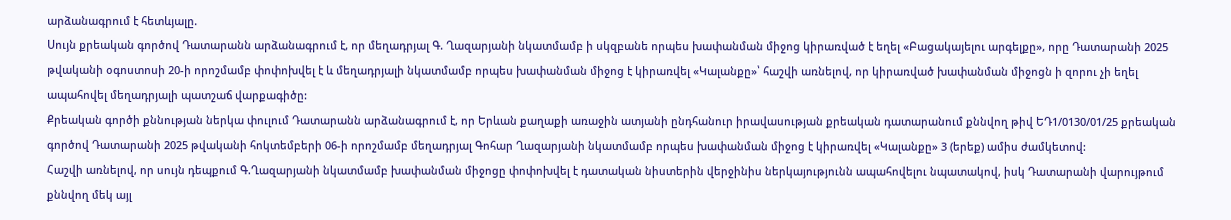արձանագրում է հետևյալը.
Սույն քրեական գործով Դատարանն արձանագրում է, որ մեղադրյալ Գ. Ղազարյանի նկատմամբ ի սկզբանե որպես խափանման միջոց կիրառված է եղել «Բացակայելու արգելքը», որը Դատարանի 2025 թվականի օգոստոսի 20-ի որոշմամբ փոփոխվել է և մեղադրյալի նկատմամբ որպես խափանման միջոց է կիրառվել «Կալանքը»՝ հաշվի առնելով, որ կիրառված խափանման միջոցն ի զորու չի եղել ապահովել մեղադրյալի պատշաճ վարքագիծը:
Քրեական գործի քննության ներկա փուլում Դատարանն արձանագրում է, որ Երևան քաղաքի առաջին ատյանի ընդհանուր իրավասության քրեական դատարանում քննվող թիվ ԵԴ1/0130/01/25 քրեական գործով Դատարանի 2025 թվականի հոկտեմբերի 06-ի որոշմամբ մեղադրյալ Գոհար Ղազարյանի նկատմամբ որպես խափանման միջոց է կիրառվել «Կալանքը» 3 (երեք) ամիս ժամկետով:
Հաշվի առնելով, որ սույն դեպքում Գ.Ղազարյանի նկատմամբ խափանման միջոցը փոփոխվել է դատական նիստերին վերջինիս ներկայությունն ապահովելու նպատակով, իսկ Դատարանի վարույթում քննվող մեկ այլ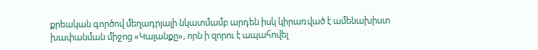քրեական գործով մեղադրյալի նկատմամբ արդեն իսկ կիրառված է ամենախիստ խափանման միջոց «Կալանքը», որն ի զորու է ապահովել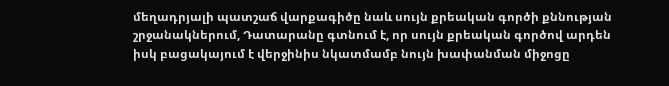մեղադրյալի պատշաճ վարքագիծը նաև սույն քրեական գործի քննության շրջանակներում, Դատարանը գտնում է, որ սույն քրեական գործով արդեն իսկ բացակայում է վերջինիս նկատմամբ նույն խափանման միջոցը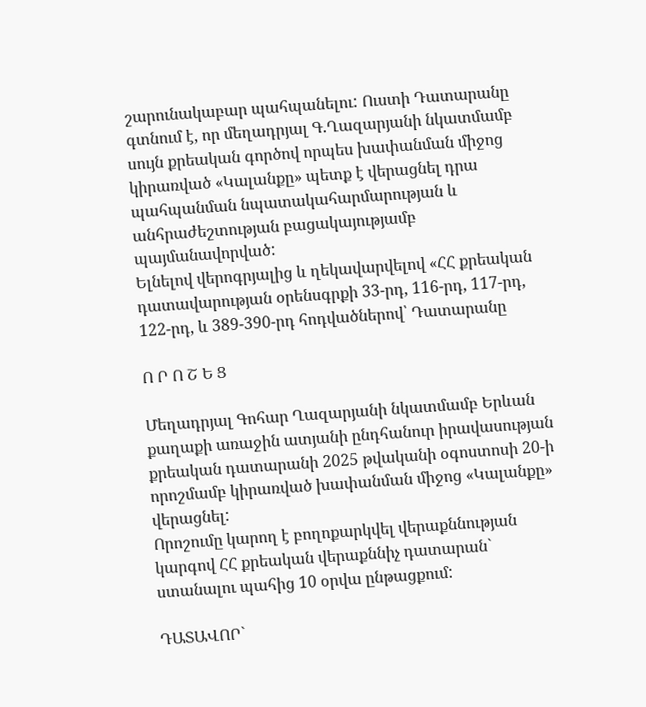շարունակաբար պահպանելու: Ուստի Դատարանը գտնում է, որ մեղադրյալ Գ.Ղազարյանի նկատմամբ սույն քրեական գործով որպես խափանման միջոց կիրառված «Կալանքը» պետք է վերացնել դրա պահպանման նպատակահարմարության և անհրաժեշտության բացակայությամբ պայմանավորված:
Ելնելով վերոգրյալից և ղեկավարվելով «ՀՀ քրեական դատավարության օրենսգրքի 33-րդ, 116-րդ, 117-րդ, 122-րդ, և 389-390-րդ հոդվածներով՝ Դատարանը

Ո Ր Ո Շ Ե Ց

Մեղադրյալ Գոհար Ղազարյանի նկատմամբ Երևան քաղաքի առաջին ատյանի ընդհանուր իրավասության քրեական դատարանի 2025 թվականի օգոստոսի 20-ի որոշմամբ կիրառված խափանման միջոց «Կալանքը» վերացնել:
Որոշումը կարող է բողոքարկվել վերաքննության կարգով ՀՀ քրեական վերաքննիչ դատարան` ստանալու պահից 10 օրվա ընթացքում:

ԴԱՏԱՎՈՐ`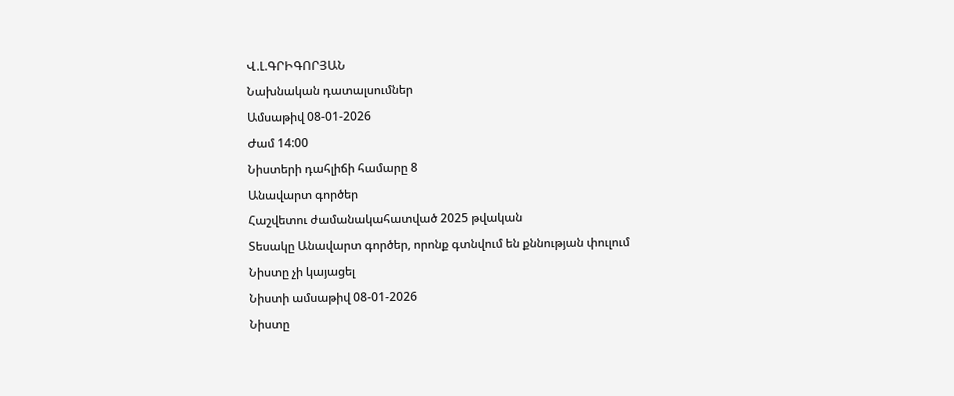Վ.Լ.ԳՐԻԳՈՐՅԱՆ
Նախնական դատալսումներ
Ամսաթիվ 08-01-2026
Ժամ 14:00
Նիստերի դահլիճի համարը 8
Անավարտ գործեր
Հաշվետու ժամանակահատված 2025 թվական
Տեսակը Անավարտ գործեր, որոնք գտնվում են քննության փուլում
Նիստը չի կայացել
Նիստի ամսաթիվ 08-01-2026
Նիստը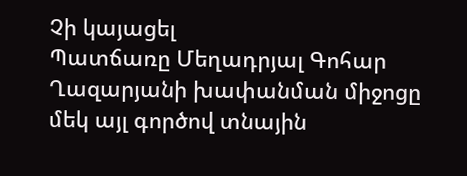Չի կայացել
Պատճառը Մեղադրյալ Գոհար Ղազարյանի խափանման միջոցը մեկ այլ գործով տնային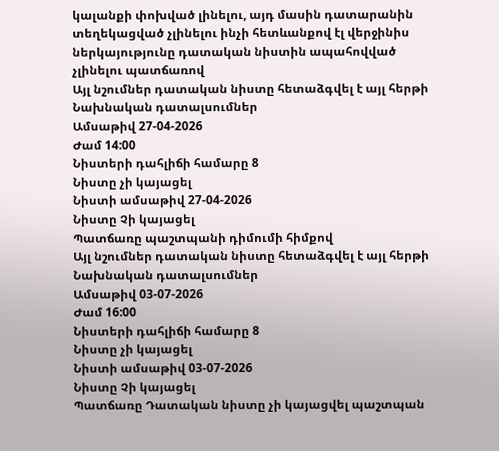կալանքի փոխված լինելու, այդ մասին դատարանին տեղեկացված չլինելու ինչի հետևանքով էլ վերջինիս ներկայությունը դատական նիստին ապահովված չլինելու պատճառով
Այլ նշումներ դատական նիստը հետաձգվել է այլ հերթի
Նախնական դատալսումներ
Ամսաթիվ 27-04-2026
Ժամ 14:00
Նիստերի դահլիճի համարը 8
Նիստը չի կայացել
Նիստի ամսաթիվ 27-04-2026
Նիստը Չի կայացել
Պատճառը պաշտպանի դիմումի հիմքով
Այլ նշումներ դատական նիստը հետաձգվել է այլ հերթի
Նախնական դատալսումներ
Ամսաթիվ 03-07-2026
Ժամ 16:00
Նիստերի դահլիճի համարը 8
Նիստը չի կայացել
Նիստի ամսաթիվ 03-07-2026
Նիստը Չի կայացել
Պատճառը Դատական նիստը չի կայացվել պաշտպան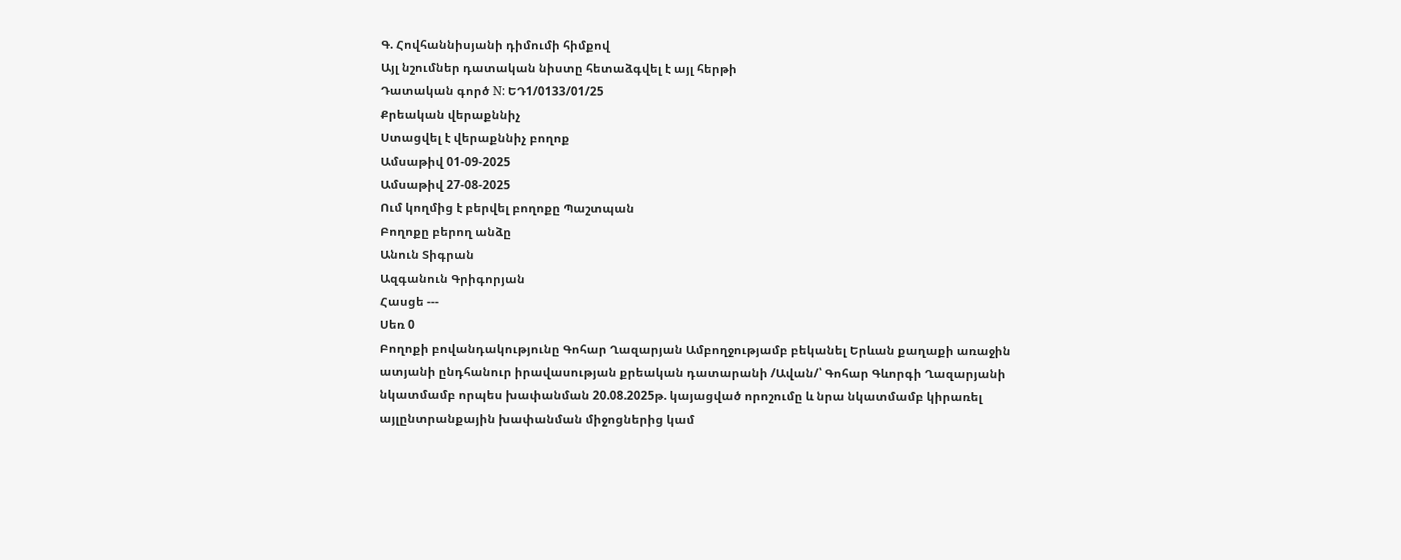Գ. Հովհաննիսյանի դիմումի հիմքով
Այլ նշումներ դատական նիստը հետաձգվել է այլ հերթի
Դատական գործ N: ԵԴ1/0133/01/25
Քրեական վերաքննիչ
Ստացվել է վերաքննիչ բողոք
Ամսաթիվ 01-09-2025
Ամսաթիվ 27-08-2025
Ում կողմից է բերվել բողոքը Պաշտպան
Բողոքը բերող անձը
Անուն Տիգրան
Ազգանուն Գրիգորյան
Հասցե ---
Սեռ 0
Բողոքի բովանդակությունը Գոհար Ղազարյան Ամբողջությամբ բեկանել Երևան քաղաքի առաջին ատյանի ընդհանուր իրավասության քրեական դատարանի /Ավան/՝ Գոհար Գևորգի Ղազարյանի նկատմամբ որպես խափանման 20.08.2025թ. կայացված որոշումը և նրա նկատմամբ կիրառել այլընտրանքային խափանման միջոցներից կամ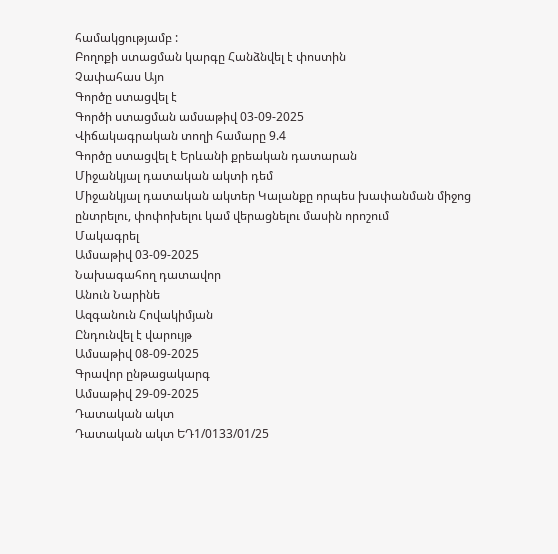համակցությամբ :
Բողոքի ստացման կարգը Հանձնվել է փոստին
Չափահաս Այո
Գործը ստացվել է
Գործի ստացման ամսաթիվ 03-09-2025
Վիճակագրական տողի համարը 9.4
Գործը ստացվել է Երևանի քրեական դատարան
Միջանկյալ դատական ակտի դեմ
Միջանկյալ դատական ակտեր Կալանքը որպես խափանման միջոց ընտրելու, փոփոխելու կամ վերացնելու մասին որոշում
Մակագրել
Ամսաթիվ 03-09-2025
Նախագահող դատավոր
Անուն Նարինե
Ազգանուն Հովակիմյան
Ընդունվել է վարույթ
Ամսաթիվ 08-09-2025
Գրավոր ընթացակարգ
Ամսաթիվ 29-09-2025
Դատական ակտ
Դատական ակտ ԵԴ1/0133/01/25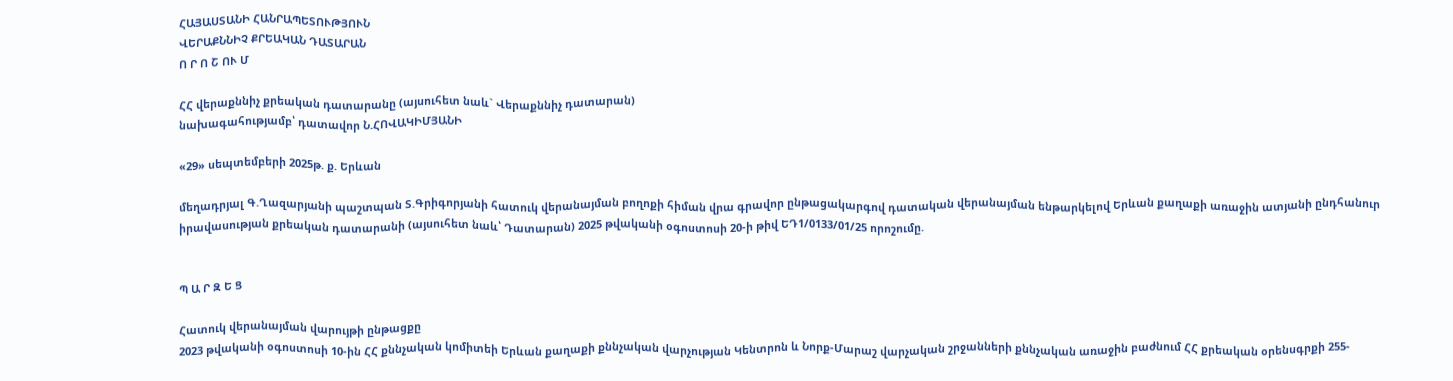ՀԱՅԱՍՏԱՆԻ ՀԱՆՐԱՊԵՏՈՒԹՅՈՒՆ
ՎԵՐԱՔՆՆԻՉ ՔՐԵԱԿԱՆ ԴԱՏԱՐԱՆ
Ո Ր Ո Շ ՈՒ Մ

ՀՀ վերաքննիչ քրեական դատարանը (այսուհետ նաև` Վերաքննիչ դատարան)
նախագահությամբ՝ դատավոր Ն.ՀՈՎԱԿԻՄՅԱՆԻ

«29» սեպտեմբերի 2025թ. ք. Երևան

մեղադրյալ Գ.Ղազարյանի պաշտպան Տ.Գրիգորյանի հատուկ վերանայման բողոքի հիման վրա գրավոր ընթացակարգով դատական վերանայման ենթարկելով Երևան քաղաքի առաջին ատյանի ընդհանուր իրավասության քրեական դատարանի (այսուհետ նաև՝ Դատարան) 2025 թվականի օգոստոսի 20-ի թիվ ԵԴ1/0133/01/25 որոշումը.


Պ Ա Ր Զ Ե Ց

Հատուկ վերանայման վարույթի ընթացքը
2023 թվականի օգոստոսի 10-ին ՀՀ քննչական կոմիտեի Երևան քաղաքի քննչական վարչության Կենտրոն և Նորք-Մարաշ վարչական շրջանների քննչական առաջին բաժնում ՀՀ քրեական օրենսգրքի 255-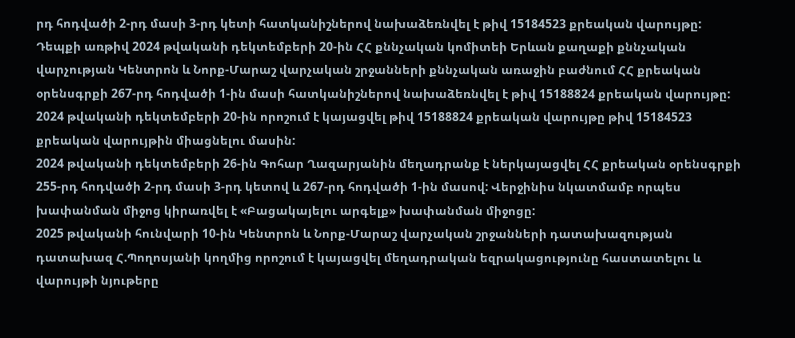րդ հոդվածի 2-րդ մասի 3-րդ կետի հատկանիշներով նախաձեռնվել է թիվ 15184523 քրեական վարույթը:
Դեպքի առթիվ 2024 թվականի դեկտեմբերի 20-ին ՀՀ քննչական կոմիտեի Երևան քաղաքի քննչական վարչության Կենտրոն և Նորք-Մարաշ վարչական շրջանների քննչական առաջին բաժնում ՀՀ քրեական օրենսգրքի 267-րդ հոդվածի 1-ին մասի հատկանիշներով նախաձեռնվել է թիվ 15188824 քրեական վարույթը:
2024 թվականի դեկտեմբերի 20-ին որոշում է կայացվել թիվ 15188824 քրեական վարույթը թիվ 15184523 քրեական վարույթին միացնելու մասին:
2024 թվականի դեկտեմբերի 26-ին Գոհար Ղազարյանին մեղադրանք է ներկայացվել ՀՀ քրեական օրենսգրքի 255-րդ հոդվածի 2-րդ մասի 3-րդ կետով և 267-րդ հոդվածի 1-ին մասով: Վերջինիս նկատմամբ որպես խափանման միջոց կիրառվել է «Բացակայելու արգելք» խափանման միջոցը:
2025 թվականի հունվարի 10-ին Կենտրոն և Նորք-Մարաշ վարչական շրջանների դատախազության դատախազ Հ.Պողոսյանի կողմից որոշում է կայացվել մեղադրական եզրակացությունը հաստատելու և վարույթի նյութերը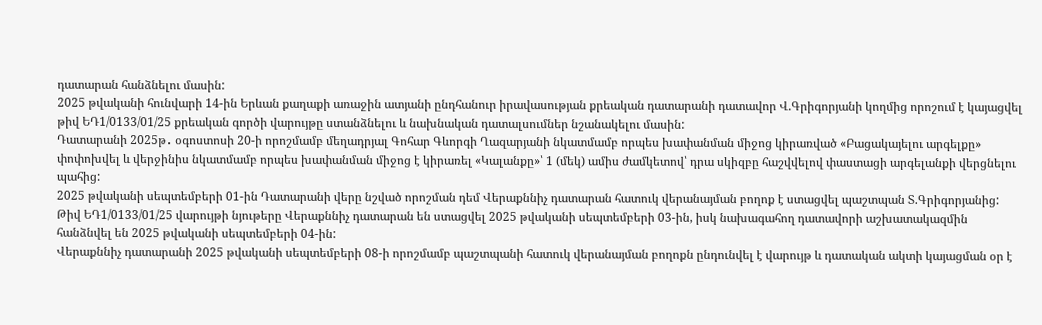դատարան հանձնելու մասին:
2025 թվականի հունվարի 14-ին Երևան քաղաքի առաջին ատյանի ընդհանուր իրավասության քրեական դատարանի դատավոր Վ.Գրիգորյանի կողմից որոշում է կայացվել թիվ ԵԴ1/0133/01/25 քրեական գործի վարույթը ստանձնելու և նախնական դատալսումներ նշանակելու մասին:
Դատարանի 2025թ․ օգոստոսի 20-ի որոշմամբ մեղադրյալ Գոհար Գևորգի Ղազարյանի նկատմամբ որպես խափանման միջոց կիրառված «Բացակայելու արգելքը» փոփոխվել և վերջինիս նկատմամբ որպես խափանման միջոց է կիրառել «Կալանքը»՝ 1 (մեկ) ամիս ժամկետով՝ դրա սկիզբը հաշվվելով փաստացի արգելանքի վերցնելու պահից:
2025 թվականի սեպտեմբերի 01-ին Դատարանի վերը նշված որոշման դեմ Վերաքննիչ դատարան հատուկ վերանայման բողոք է ստացվել պաշտպան Տ.Գրիգորյանից:
Թիվ ԵԴ1/0133/01/25 վարույթի նյութերը Վերաքննիչ դատարան են ստացվել 2025 թվականի սեպտեմբերի 03-ին, իսկ նախագահող դատավորի աշխատակազմին հանձնվել են 2025 թվականի սեպտեմբերի 04-ին:
Վերաքննիչ դատարանի 2025 թվականի սեպտեմբերի 08-ի որոշմամբ պաշտպանի հատուկ վերանայման բողոքն ընդունվել է վարույթ և դատական ակտի կայացման օր է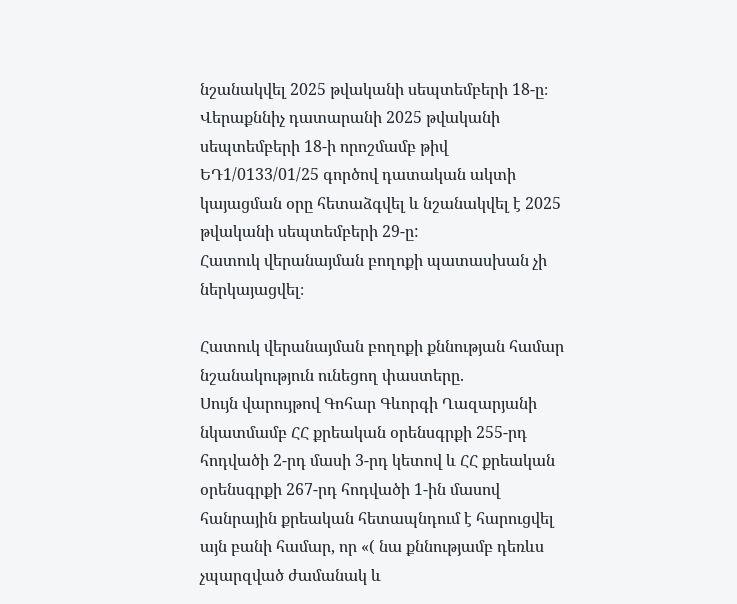նշանակվել 2025 թվականի սեպտեմբերի 18-ը։
Վերաքննիչ դատարանի 2025 թվականի սեպտեմբերի 18-ի որոշմամբ թիվ ԵԴ1/0133/01/25 գործով դատական ակտի կայացման օրը հետաձգվել և նշանակվել է 2025 թվականի սեպտեմբերի 29-ը:
Հատուկ վերանայման բողոքի պատասխան չի ներկայացվել։

Հատուկ վերանայման բողոքի քննության համար նշանակություն ունեցող փաստերը.
Սույն վարույթով Գոհար Գևորգի Ղազարյանի նկատմամբ ՀՀ քրեական օրենսգրքի 255-րդ հոդվածի 2-րդ մասի 3-րդ կետով և ՀՀ քրեական օրենսգրքի 267-րդ հոդվածի 1-ին մասով հանրային քրեական հետապնդում է հարուցվել այն բանի համար, որ «( նա քննությամբ դեռևս չպարզված ժամանակ և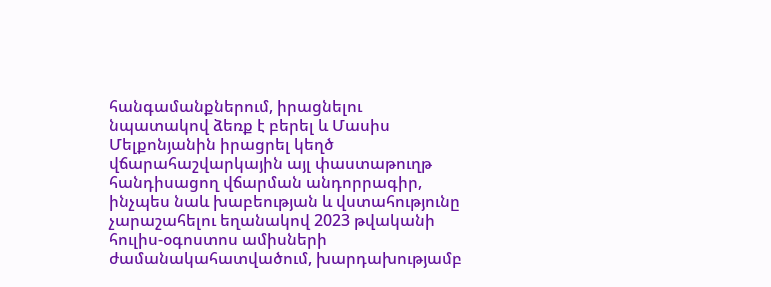հանգամանքներում, իրացնելու նպատակով ձեռք է բերել և Մասիս Մելքոնյանին իրացրել կեղծ վճարահաշվարկային այլ փաստաթուղթ հանդիսացող վճարման անդորրագիր, ինչպես նաև խաբեության և վստահությունը չարաշահելու եղանակով 2023 թվականի հուլիս-օգոստոս ամիսների ժամանակահատվածում, խարդախությամբ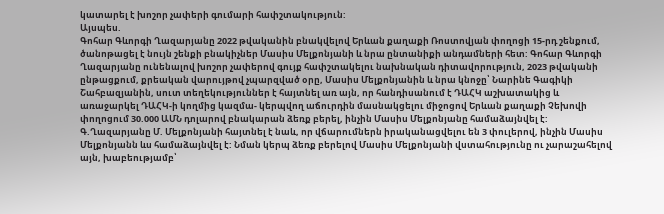կատարել է խոշոր չափերի գումարի հափշտակություն:
Այսպես.
Գոհար Գևորգի Ղազարյանը 2022 թվականին բնակվելով Երևան քաղաքի Ռոստովյան փողոցի 15-րդ շենքում, ծանոթացել է նույն շենքի բնակիչներ Մասիս Մելքոնյանի և նրա ընտանիքի անդամների հետ: Գոհար Գևորգի Ղազարյանը ունենալով խոշոր չափերով գույք հափշտակելու նախնական դիտավորություն, 2023 թվականի ընթացքում, քրեական վարույթով չպարզված օրը, Մասիս Մելքոնյանին և նրա կնոջը՝ Նարինե Գագիկի Շահբազյանին, սուտ տեղեկություններ է հայտնել առ այն, որ հանդիսանում է ԴԱՀԿ աշխատակից և առաջարկել ԴԱՀԿ-ի կողմից կազմա- կերպվող աճուրդին մասնակցելու միջոցով Երևան քաղաքի Չեխովի փողոցում 30.000 ԱՄՆ դոլարով բնակարան ձեռք բերել, ինչին Մասիս Մելքոնյանը համաձայնվել է: Գ.Ղազարյանը Մ. Մելքոնյանի հայտնել է նաև, որ վճարումներն իրականացվելու են 3 փուլերով, ինչին Մասիս Մելքոնյանն ևս համաձայնվել է: Նման կերպ ձեռք բերելով Մասիս Մելքոնյանի վստահությունը ու չարաշահելով այն, խաբեությամբ՝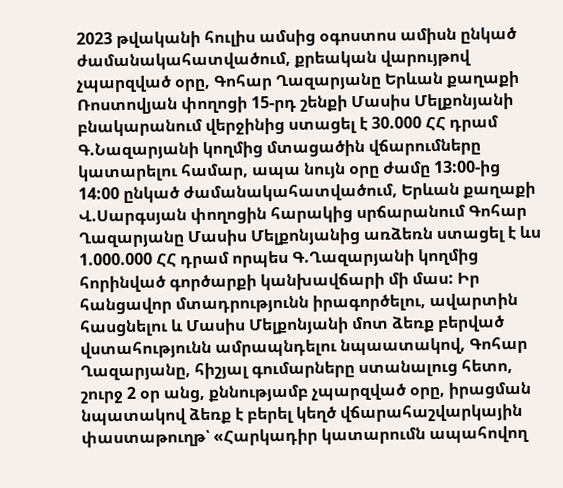2023 թվականի հուլիս ամսից օգոստոս ամիսն ընկած ժամանակահատվածում, քրեական վարույթով չպարզված օրը, Գոհար Ղազարյանը Երևան քաղաքի Ռոստովյան փողոցի 15-րդ շենքի Մասիս Մելքոնյանի բնակարանում վերջինից ստացել է 30.000 ՀՀ դրամ Գ.Նազարյանի կողմից մտացածին վճարումները կատարելու համար, ապա նույն օրը ժամը 13:00-ից 14:00 ընկած ժամանակահատվածում, Երևան քաղաքի Վ.Սարգսյան փողոցին հարակից սրճարանում Գոհար Ղազարյանը Մասիս Մելքոնյանից առձեռն ստացել է ևս 1.000.000 ՀՀ դրամ որպես Գ.Ղազարյանի կողմից հորինված գործարքի կանխավճարի մի մաս: Իր հանցավոր մտադրությունն իրագործելու, ավարտին հասցնելու և Մասիս Մելքոնյանի մոտ ձեռք բերված վստահությունն ամրապնդելու նպաատակով, Գոհար Ղազարյանը, հիշյալ գումարները ստանալուց հետո, շուրջ 2 օր անց, քննությամբ չպարզված օրը, իրացման նպատակով ձեռք է բերել կեղծ վճարահաշվարկային փաստաթուղթ՝ «Հարկադիր կատարումն ապահովող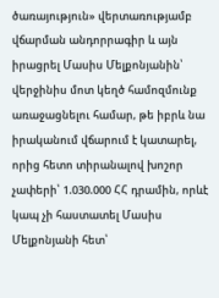ծառայություն» վերտառությամբ վճարման անդորրագիր և այն իրացրել Մասիս Մելքոնյանին՝ վերջինիս մոտ կեղծ համոզմունք առաջացնելու համար, թե իբրև նա իրականում վճարում է կատարել, որից հետո տիրանալով խոշոր չափերի՝ 1.030.000 ՀՀ դրամին, որևէ կապ չի հաստատել Մասիս Մելքոնյանի հետ՝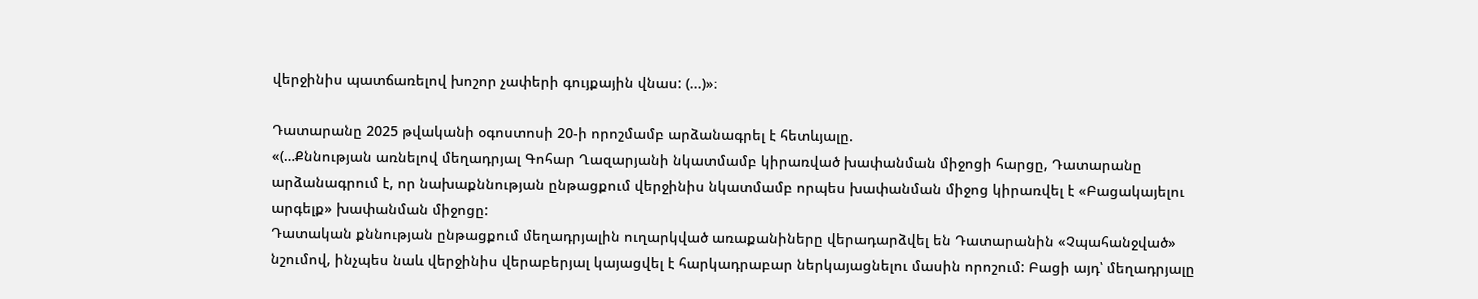վերջինիս պատճառելով խոշոր չափերի գույքային վնաս: (...)»։

Դատարանը 2025 թվականի օգոստոսի 20-ի որոշմամբ արձանագրել է հետևյալը.
«(…Քննության առնելով մեղադրյալ Գոհար Ղազարյանի նկատմամբ կիրառված խափանման միջոցի հարցը, Դատարանը արձանագրում է, որ նախաքննության ընթացքում վերջինիս նկատմամբ որպես խափանման միջոց կիրառվել է «Բացակայելու արգելք» խափանման միջոցը:
Դատական քննության ընթացքում մեղադրյալին ուղարկված առաքանիները վերադարձվել են Դատարանին «Չպահանջված» նշումով, ինչպես նաև վերջինիս վերաբերյալ կայացվել է հարկադրաբար ներկայացնելու մասին որոշում: Բացի այդ՝ մեղադրյալը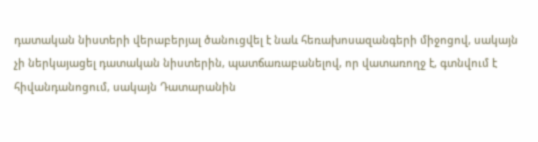դատական նիստերի վերաբերյալ ծանուցվել է նաև հեռախոսազանգերի միջոցով, սակայն չի ներկայացել դատական նիստերին, պատճառաբանելով, որ վատառողջ է, գտնվում է հիվանդանոցում, սակայն Դատարանին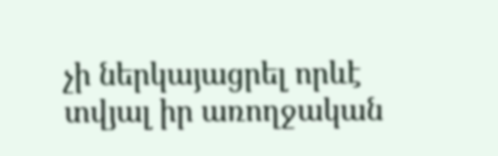չի ներկայացրել որևէ տվյալ իր առողջական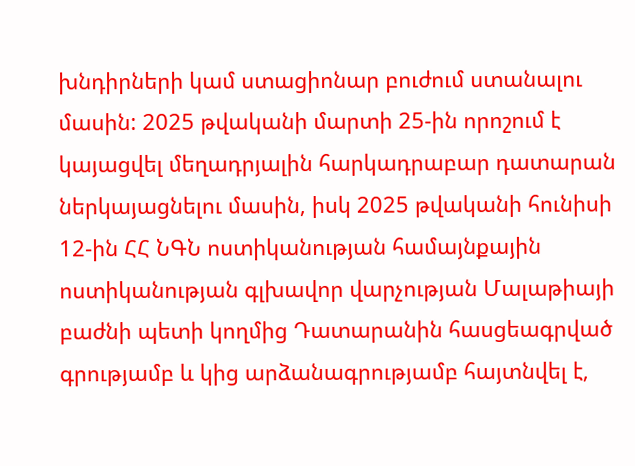խնդիրների կամ ստացիոնար բուժում ստանալու մասին: 2025 թվականի մարտի 25-ին որոշում է կայացվել մեղադրյալին հարկադրաբար դատարան ներկայացնելու մասին, իսկ 2025 թվականի հունիսի 12-ին ՀՀ ՆԳՆ ոստիկանության համայնքային ոստիկանության գլխավոր վարչության Մալաթիայի բաժնի պետի կողմից Դատարանին հասցեագրված գրությամբ և կից արձանագրությամբ հայտնվել է,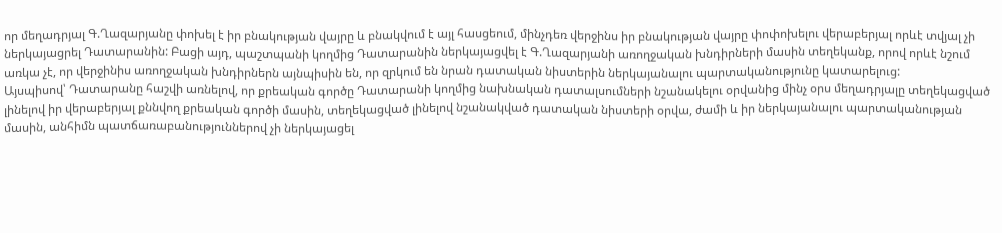որ մեղադրյալ Գ.Ղազարյանը փոխել է իր բնակության վայրը և բնակվում է այլ հասցեում, մինչդեռ վերջինս իր բնակության վայրը փոփոխելու վերաբերյալ որևէ տվյալ չի ներկայացրել Դատարանին: Բացի այդ, պաշտպանի կողմից Դատարանին ներկայացվել է Գ.Ղազարյանի առողջական խնդիրների մասին տեղեկանք, որով որևէ նշում առկա չէ, որ վերջինիս առողջական խնդիրներն այնպիսին են, որ զրկում են նրան դատական նիստերին ներկայանալու պարտականությունը կատարելուց:
Այսպիսով՝ Դատարանը հաշվի առնելով, որ քրեական գործը Դատարանի կողմից նախնական դատալսումների նշանակելու օրվանից մինչ օրս մեղադրյալը տեղեկացված լինելով իր վերաբերյալ քննվող քրեական գործի մասին, տեղեկացված լինելով նշանակված դատական նիստերի օրվա, ժամի և իր ներկայանալու պարտականության մասին, անհիմն պատճառաբանություններով չի ներկայացել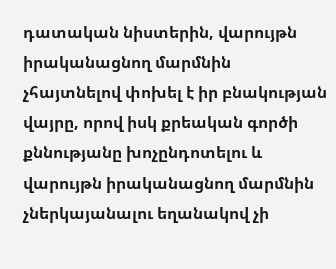դատական նիստերին, վարույթն իրականացնող մարմնին չհայտնելով փոխել է իր բնակության վայրը, որով իսկ քրեական գործի քննությանը խոչընդոտելու և վարույթն իրականացնող մարմնին չներկայանալու եղանակով չի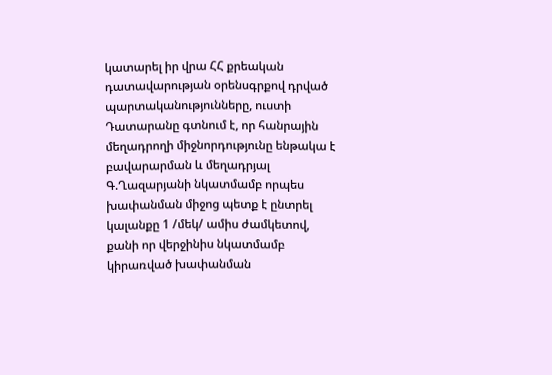կատարել իր վրա ՀՀ քրեական դատավարության օրենսգրքով դրված պարտականությունները, ուստի Դատարանը գտնում է, որ հանրային մեղադրողի միջնորդությունը ենթակա է բավարարման և մեղադրյալ Գ.Ղազարյանի նկատմամբ որպես խափանման միջոց պետք է ընտրել կալանքը 1 /մեկ/ ամիս ժամկետով, քանի որ վերջինիս նկատմամբ կիրառված խափանման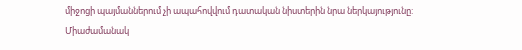միջոցի պայմաններում չի ապահովվում դատական նիստերին նրա ներկայությունը:
Միաժամանակ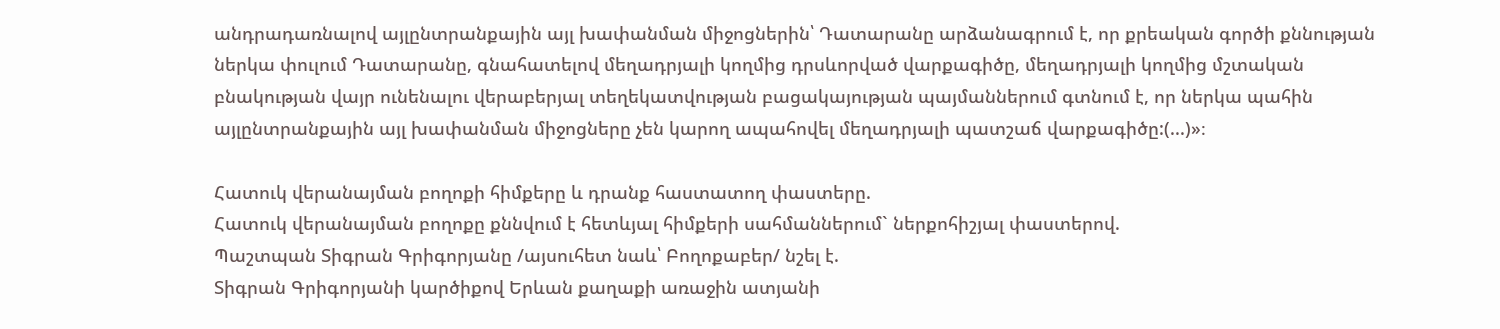անդրադառնալով այլընտրանքային այլ խափանման միջոցներին՝ Դատարանը արձանագրում է, որ քրեական գործի քննության ներկա փուլում Դատարանը, գնահատելով մեղադրյալի կողմից դրսևորված վարքագիծը, մեղադրյալի կողմից մշտական բնակության վայր ունենալու վերաբերյալ տեղեկատվության բացակայության պայմաններում գտնում է, որ ներկա պահին այլընտրանքային այլ խափանման միջոցները չեն կարող ապահովել մեղադրյալի պատշաճ վարքագիծը:(...)»։

Հատուկ վերանայման բողոքի հիմքերը և դրանք հաստատող փաստերը.
Հատուկ վերանայման բողոքը քննվում է հետևյալ հիմքերի սահմաններում` ներքոհիշյալ փաստերով.
Պաշտպան Տիգրան Գրիգորյանը /այսուհետ նաև՝ Բողոքաբեր/ նշել է.
Տիգրան Գրիգորյանի կարծիքով Երևան քաղաքի առաջին ատյանի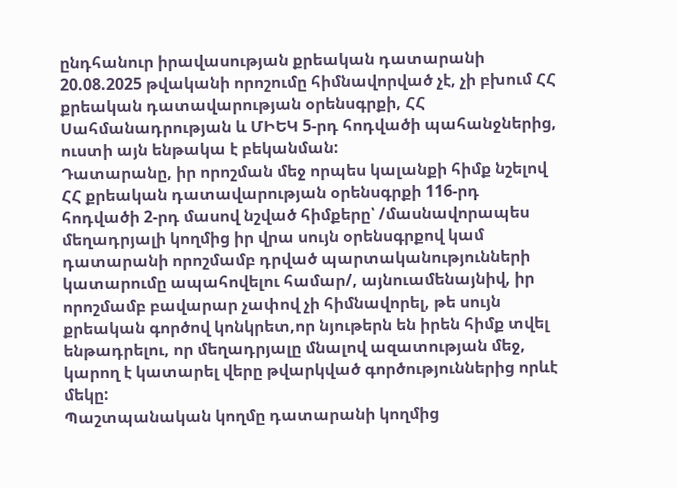ընդհանուր իրավասության քրեական դատարանի 20.08.2025 թվականի որոշումը հիմնավորված չէ, չի բխում ՀՀ քրեական դատավարության օրենսգրքի, ՀՀ Սահմանադրության և ՄԻԵԿ 5-րդ հոդվածի պահանջներից, ուստի այն ենթակա է բեկանման:
Դատարանը, իր որոշման մեջ որպես կալանքի հիմք նշելով ՀՀ քրեական դատավարության օրենսգրքի 116-րդ հոդվածի 2-րդ մասով նշված հիմքերը՝ /մասնավորապես մեղադրյալի կողմից իր վրա սույն օրենսգրքով կամ դատարանի որոշմամբ դրված պարտականությունների կատարումը ապահովելու համար/, այնուամենայնիվ, իր որոշմամբ բավարար չափով չի հիմնավորել, թե սույն քրեական գործով կոնկրետ,որ նյութերն են իրեն հիմք տվել ենթադրելու, որ մեղադրյալը մնալով ազատության մեջ, կարող է կատարել վերը թվարկված գործություններից որևէ մեկը:
Պաշտպանական կողմը դատարանի կողմից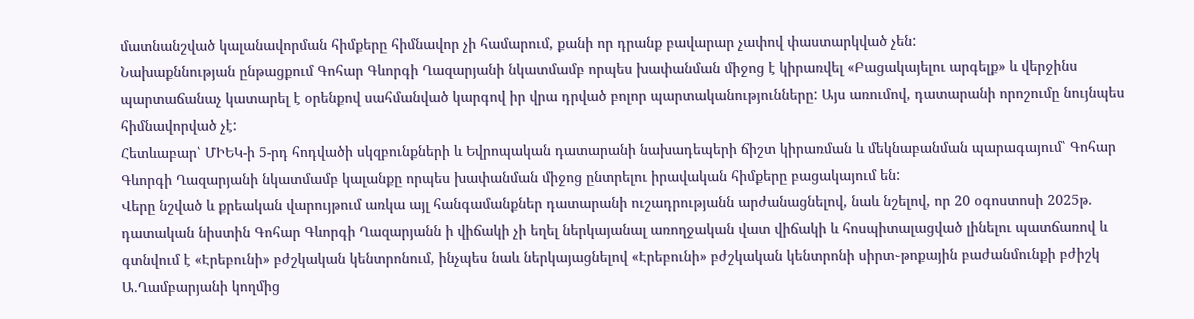մատնանշված կալանավորման հիմքերը հիմնավոր չի համարում, քանի որ դրանք բավարար չափով փաստարկված չեն:
Նախաքննության ընթացքում Գոհար Գևորգի Ղազարյանի նկատմամբ որպես խափանման միջոց է կիրառվել «Բացակայելու արգելք» և վերջինս պարտաճանաչ կատարել է օրենքով սահմանված կարգով իր վրա դրված բոլոր պարտականությունները: Այս առումով, դատարանի որոշումը նույնպես հիմնավորված չէ:
Հետևաբար՝ ՄԻԵԿ-ի 5-րդ հոդվածի սկզբունքների և Եվրոպական դատարանի նախադեպերի ճիշտ կիրառման և մեկնաբանման պարագայում՝ Գոհար Գևորգի Ղազարյանի նկատմամբ կալանքը որպես խափանման միջոց ընտրելու իրավական հիմքերը բացակայում են:
Վերը նշված և քրեական վարույթում առկա այլ հանգամանքներ դատարանի ուշադրությանն արժանացնելով, նաև նշելով, որ 20 օգոստոսի 2025թ. դատական նիստին Գոհար Գևորգի Ղազարյանն ի վիճակի չի եղել ներկայանալ առողջական վատ վիճակի և հոսպիտալացված լինելու պատճառով և գտնվում է «Էրեբունի» բժշկական կենտրոնում, ինչպես նաև ներկայացնելով «Էրեբունի» բժշկական կենտրոնի սիրտ֊թոքային բաժանմունքի բժիշկ Ա․Ղամբարյանի կողմից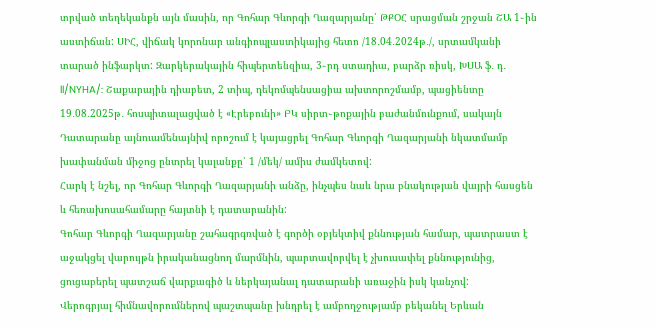տրված տեղեկանքն այն մասին, որ Գոհար Գևորգի Ղազարյանը՝ ԹՔՕՀ սրացման շրջան ՇԱ 1֊ին աստիճան: ՍԻՀ, վիճակ կորոնար անգիոպլաստիկայից հետո /18․04․2024թ․/, սրտամկանի տարած ինֆարկտ: Զարկերակային հիպերտենզիա, 3֊րդ ստադիա, բարձր ռիսկ, ԽՍԱ ֆ․ դ․ ll/NYHA/: Շաքարային դիաբետ, 2 տիպ, դեկոմպենսացիա ախտորոշմամբ, պացիենտը 19․08․2025թ․ հոսպիտալացված է «Էրեբունի» ԲԿ սիրտ֊թոքային բաժանմունքում, սակայն Դատարանը այնուամենայնիվ որոշում է կայացրել Գոհար Գևորգի Ղազարյանի նկատմամբ խափանման միջոց ընտրել կալանքը՝ 1 /մեկ/ ամիս ժամկետով:
Հարկ է նշել, որ Գոհար Գևորգի Ղազարյանի անձը, ինչպես նաև նրա բնակության վայրի հասցեն և հեռախոսահամարը հայտնի է դատարանին:
Գոհար Գևորգի Ղազարյանը շահագրգռված է գործի օբյեկտիվ քննության համար, պատրաստ է աջակցել վարույթն իրականացնող մարմնին, պարտավորվել է չխուսափել քննությունից, ցուցաբերել պատշաճ վարքագիծ և ներկայանալ դատարանի առաջին իսկ կանչով:
Վերոգրյալ հիմնավորումներով պաշտպանը խնդրել է ամբողջությամբ բեկանել Երևան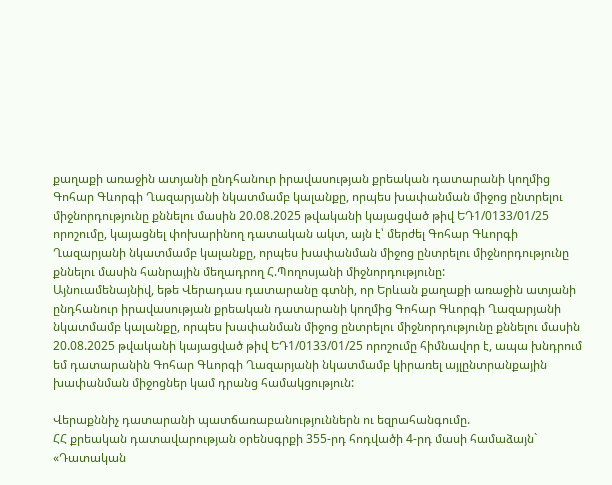քաղաքի առաջին ատյանի ընդհանուր իրավասության քրեական դատարանի կողմից Գոհար Գևորգի Ղազարյանի նկատմամբ կալանքը, որպես խափանման միջոց ընտրելու միջնորդությունը քննելու մասին 20.08.2025 թվականի կայացված թիվ ԵԴ1/0133/01/25 որոշումը, կայացնել փոխարինող դատական ակտ, այն է՝ մերժել Գոհար Գևորգի Ղազարյանի նկատմամբ կալանքը, որպես խափանման միջոց ընտրելու միջնորդությունը քննելու մասին հանրային մեղադրող Հ.Պողոսյանի միջնորդությունը:
Այնուամենայնիվ, եթե Վերադաս դատարանը գտնի, որ Երևան քաղաքի առաջին ատյանի ընդհանուր իրավասության քրեական դատարանի կողմից Գոհար Գևորգի Ղազարյանի նկատմամբ կալանքը, որպես խափանման միջոց ընտրելու միջնորդությունը քննելու մասին 20.08.2025 թվականի կայացված թիվ ԵԴ1/0133/01/25 որոշումը հիմնավոր է, ապա խնդրում եմ դատարանին Գոհար Գևորգի Ղազարյանի նկատմամբ կիրառել այլընտրանքային խափանման միջոցներ կամ դրանց համակցություն:

Վերաքննիչ դատարանի պատճառաբանություններն ու եզրահանգումը.
ՀՀ քրեական դատավարության օրենսգրքի 355-րդ հոդվածի 4-րդ մասի համաձայն` «Դատական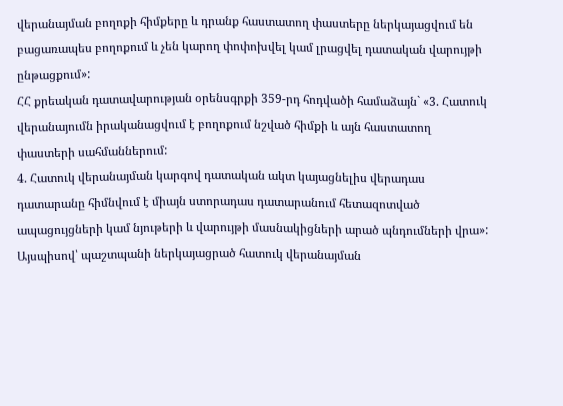վերանայման բողոքի հիմքերը և դրանք հաստատող փաստերը ներկայացվում են բացառապես բողոքում և չեն կարող փոփոխվել կամ լրացվել դատական վարույթի ընթացքում»:
ՀՀ քրեական դատավարության օրենսգրքի 359-րդ հոդվածի համաձայն` «3. Հատուկ վերանայումն իրականացվում է բողոքում նշված հիմքի և այն հաստատող փաստերի սահմաններում:
4. Հատուկ վերանայման կարգով դատական ակտ կայացնելիս վերադաս դատարանը հիմնվում է միայն ստորադաս դատարանում հետազոտված ապացույցների կամ նյութերի և վարույթի մասնակիցների արած պնդումների վրա»:
Այսպիսով՝ պաշտպանի ներկայացրած հատուկ վերանայման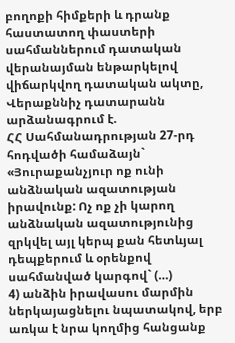բողոքի հիմքերի և դրանք հաստատող փաստերի սահմաններում դատական վերանայման ենթարկելով վիճարկվող դատական ակտը, Վերաքննիչ դատարանն արձանագրում է.
ՀՀ Սահմանադրության 27-րդ հոդվածի համաձայն` «Յուրաքանչյուր ոք ունի անձնական ազատության իրավունք: Ոչ ոք չի կարող անձնական ազատությունից զրկվել այլ կերպ քան հետևյալ դեպքերում և օրենքով սահմանված կարգով` (…)
4) անձին իրավասու մարմին ներկայացնելու նպատակով, երբ առկա է նրա կողմից հանցանք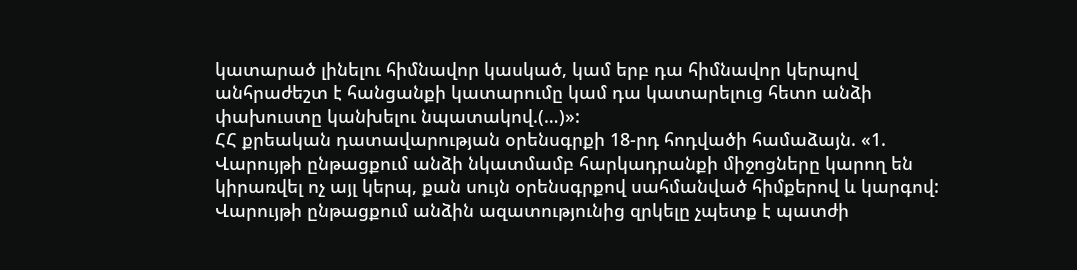կատարած լինելու հիմնավոր կասկած, կամ երբ դա հիմնավոր կերպով անհրաժեշտ է հանցանքի կատարումը կամ դա կատարելուց հետո անձի փախուստը կանխելու նպատակով.(…)»:
ՀՀ քրեական դատավարության օրենսգրքի 18-րդ հոդվածի համաձայն. «1. Վարույթի ընթացքում անձի նկատմամբ հարկադրանքի միջոցները կարող են կիրառվել ոչ այլ կերպ, քան սույն օրենսգրքով սահմանված հիմքերով և կարգով: Վարույթի ընթացքում անձին ազատությունից զրկելը չպետք է պատժի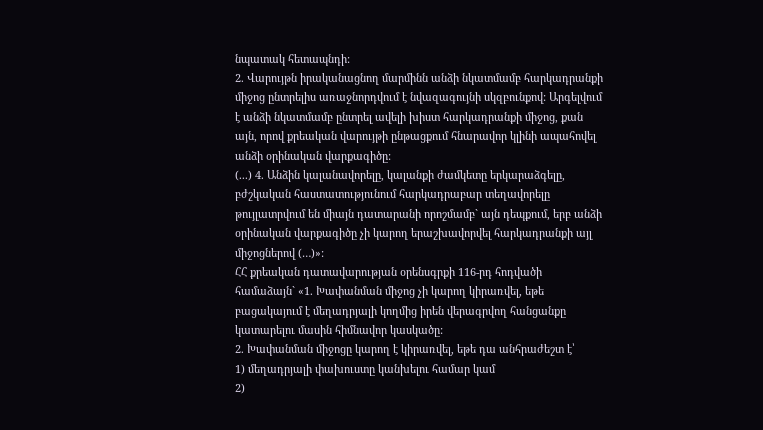նպատակ հետապնդի:
2. Վարույթն իրականացնող մարմինն անձի նկատմամբ հարկադրանքի միջոց ընտրելիս առաջնորդվում է նվազագույնի սկզբունքով: Արգելվում է անձի նկատմամբ ընտրել ավելի խիստ հարկադրանքի միջոց, քան այն, որով քրեական վարույթի ընթացքում հնարավոր կլինի ապահովել անձի օրինական վարքագիծը:
(...) 4. Անձին կալանավորելը, կալանքի ժամկետը երկարաձգելը, բժշկական հաստատությունում հարկադրաբար տեղավորելը թույլատրվում են միայն դատարանի որոշմամբ` այն դեպքում, երբ անձի օրինական վարքագիծը չի կարող երաշխավորվել հարկադրանքի այլ միջոցներով (…)»:
ՀՀ քրեական դատավարության օրենսգրքի 116-րդ հոդվածի համաձայն` «1. Խափանման միջոց չի կարող կիրառվել, եթե բացակայում է մեղադրյալի կողմից իրեն վերագրվող հանցանքը կատարելու մասին հիմնավոր կասկածը:
2. Խափանման միջոցը կարող է կիրառվել, եթե դա անհրաժեշտ է՝
1) մեղադրյալի փախուստը կանխելու համար կամ
2)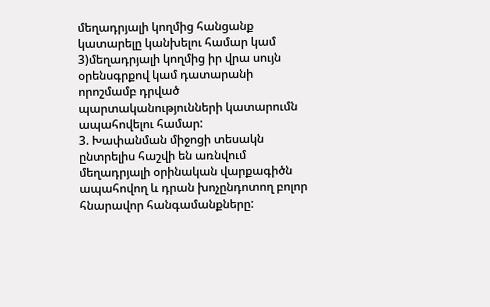մեղադրյալի կողմից հանցանք կատարելը կանխելու համար կամ
3)մեղադրյալի կողմից իր վրա սույն օրենսգրքով կամ դատարանի որոշմամբ դրված պարտականությունների կատարումն ապահովելու համար:
3. Խափանման միջոցի տեսակն ընտրելիս հաշվի են առնվում մեղադրյալի օրինական վարքագիծն ապահովող և դրան խոչընդոտող բոլոր հնարավոր հանգամանքները: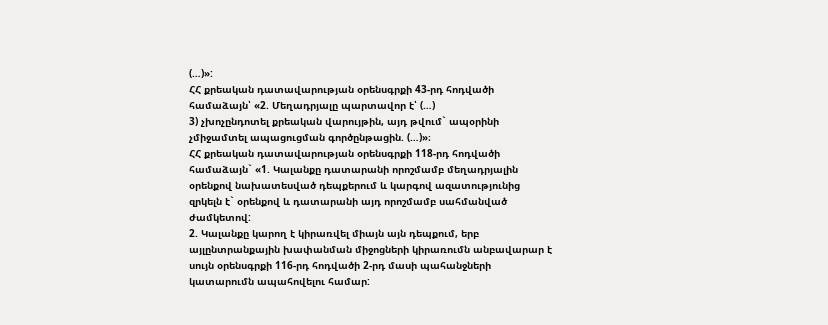(…)»:
ՀՀ քրեական դատավարության օրենսգրքի 43-րդ հոդվածի համաձայն՝ «2. Մեղադրյալը պարտավոր է՝ (…)
3) չխոչընդոտել քրեական վարույթին, այդ թվում` ապօրինի չմիջամտել ապացուցման գործընթացին. (…)»։
ՀՀ քրեական դատավարության օրենսգրքի 118-րդ հոդվածի համաձայն` «1. Կալանքը դատարանի որոշմամբ մեղադրյալին օրենքով նախատեսված դեպքերում և կարգով ազատությունից զրկելն է` օրենքով և դատարանի այդ որոշմամբ սահմանված ժամկետով:
2. Կալանքը կարող է կիրառվել միայն այն դեպքում, երբ այլընտրանքային խափանման միջոցների կիրառումն անբավարար է սույն օրենսգրքի 116-րդ հոդվածի 2-րդ մասի պահանջների կատարումն ապահովելու համար: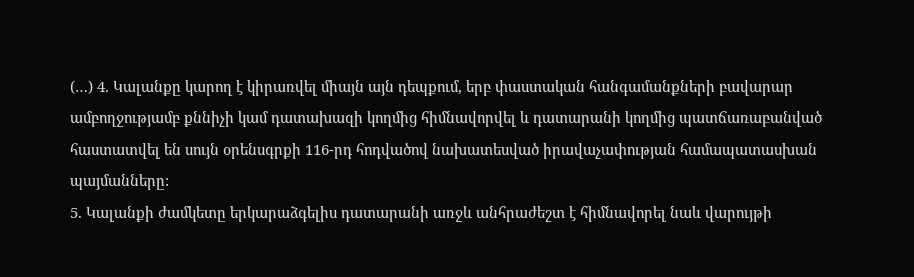(…) 4. Կալանքը կարող է կիրառվել միայն այն դեպքում, երբ փաստական հանգամանքների բավարար ամբողջությամբ քննիչի կամ դատախազի կողմից հիմնավորվել և դատարանի կողմից պատճառաբանված հաստատվել են սույն օրենսգրքի 116-րդ հոդվածով նախատեսված իրավաչափության համապատասխան պայմանները:
5. Կալանքի ժամկետը երկարաձգելիս դատարանի առջև անհրաժեշտ է հիմնավորել նաև վարույթի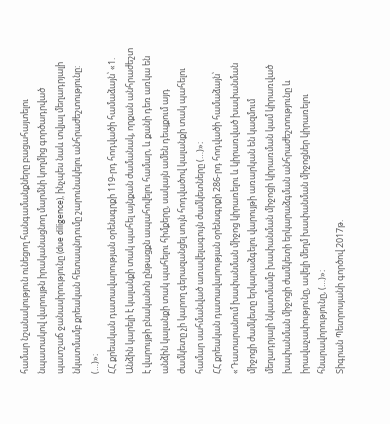համար նշանակություն ունեցող հանգամանքները բացահայտելու նպատակով վարույթն իրականացնող մարմնի կողմից գործադրված պատշաճ ջանասիրությունը (due diligence), ինչպես նաև տվյալ մեղադրյալի նկատմամբ քրեական հետապնդումը շարունակելու անհրաժեշտությունը: (…)»։
ՀՀ քրեական դատավարության օրենսգրքի 119-րդ հոդվածի համաձայն՝ «1. Անձին կարելի է կալանքի տակ պահել այնքան ժամանակ, որքան անհրաժեշտ է վարույթի բնականոն ընթացքն ապահովելու համար, և քանի դեռ առկա են անձին կալանքի տակ պահելու հիմքերը, սակայն ամեն դեպքում այդ ժամկետը չի կարող գերազանցել սույն հոդվածով կալանքի տակ պահելու համար սահմանված առավելագույն ժամկետները (…)»։
ՀՀ քրեական դատավարության օրենսգրքի 286-րդ հոդվածի համաձայն՝ «Դատարանում խափանման միջոց կիրառելու և կիրառված խափանման միջոցի ժամկետը երկարաձգելու վարույթի առարկան են կազմում մեղադրյալի նկատմամբ խափանման միջոցի կիրառման կամ կիրառված խափանման միջոցի ժամկետի երկարաձգման անհրաժեշտությունը և իրավաչափությունը, ավելի մեղմ խափանման միջոցներ կիրառելու հնարավորությունը, (…)»։
Տիգրան Պետրոսյանի գործով 2017թ.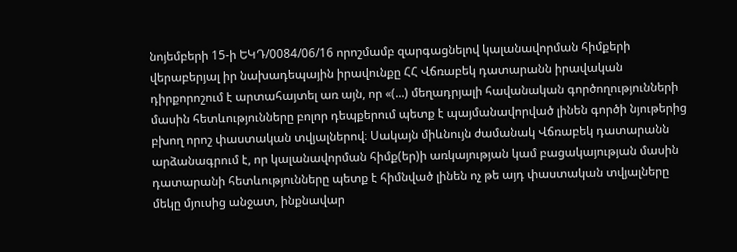նոյեմբերի 15-ի ԵԿԴ/0084/06/16 որոշմամբ զարգացնելով կալանավորման հիմքերի վերաբերյալ իր նախադեպային իրավունքը ՀՀ Վճռաբեկ դատարանն իրավական դիրքորոշում է արտահայտել առ այն, որ «(...) մեղադրյալի հավանական գործողությունների մասին հետևությունները բոլոր դեպքերում պետք է պայմանավորված լինեն գործի նյութերից բխող որոշ փաստական տվյալներով։ Սակայն միևնույն ժամանակ Վճռաբեկ դատարանն արձանագրում է, որ կալանավորման հիմք(եր)ի առկայության կամ բացակայության մասին դատարանի հետևությունները պետք է հիմնված լինեն ոչ թե այդ փաստական տվյալները մեկը մյուսից անջատ, ինքնավար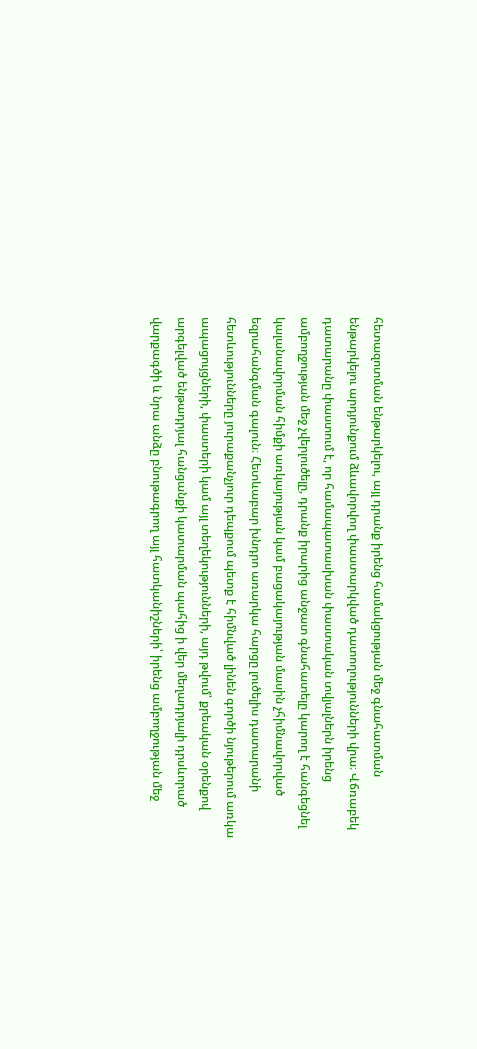հետազոտման ենթարկելու, այլ դրանք իրենց համակցության մեջ գնահատման ենթարկելու արդյունքում ձևավորվող փաստարկված դատողությունների վրա։ Վճռաբեկ դատարանը փաստում է, որ համապատասխան փաստական տվյալներն իրենց ամբողջության մեջ չվերլուծելը, դրանք իրարից անջատ գնահատելը կարող է հանգեցնել կալանավորման հիմքի առկայության կամ բացակայության մասին չհիմնավորված եզրահանգման գալուն։ Հետևաբար խնդրո առարկա հարցը լուծելիս դատարանի հետևությունները յուրաքանչյուր դեպքում պետք է հիմնված լինեն գործի նյութերում առկա ապացույցների, փաստերի կամ այլ տեղեկությունների, այդ թվում՝ քրեական օրենքով արգելված ենթադրյալ հանցանքի կատարման պահից ի վեր մեղադրյալի դրսևորած վարքագծի և նրա անձը բնութագրող այլ հատկանիշների՝ իրենց ամբողջության մեջ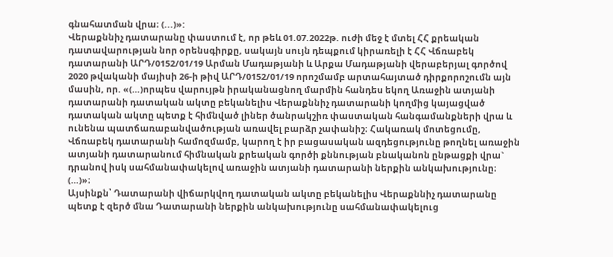գնահատման վրա։ (...)»:
Վերաքննիչ դատարանը փաստում է, որ թեև 01.07.2022թ. ուժի մեջ է մտել ՀՀ քրեական դատավարության նոր օրենսգիրքը, սակայն սույն դեպքում կիրառելի է ՀՀ Վճռաբեկ դատարանի ԱՐԴ/0152/01/19 Արման Մադաթյանի և Արքա Մադաթյանի վերաբերյալ գործով 2020 թվականի մայիսի 26-ի թիվ ԱՐԴ/0152/01/19 որոշմամբ արտահայտած դիրքորոշումն այն մասին, որ. «(…)որպես վարույթն իրականացնող մարմին հանդես եկող Առաջին ատյանի դատարանի դատական ակտը բեկանելիս Վերաքննիչ դատարանի կողմից կայացված դատական ակտը պետք է հիմնված լիներ ծանրակշիռ փաստական հանգամանքների վրա և ունենա պատճառաբանվածության առավել բարձր չափանիշ։ Հակառակ մոտեցումը, Վճռաբեկ դատարանի համոզմամբ, կարող է իր բացասական ազդեցությունը թողնել առաջին ատյանի դատարանում հիմնական քրեական գործի քննության բնականոն ընթացքի վրա` դրանով իսկ սահմանափակելով առաջին ատյանի դատարանի ներքին անկախությունը։ (…)»։
Այսինքն՝ Դատարանի վիճարկվող դատական ակտը բեկանելիս Վերաքննիչ դատարանը պետք է զերծ մնա Դատարանի ներքին անկախությունը սահմանափակելուց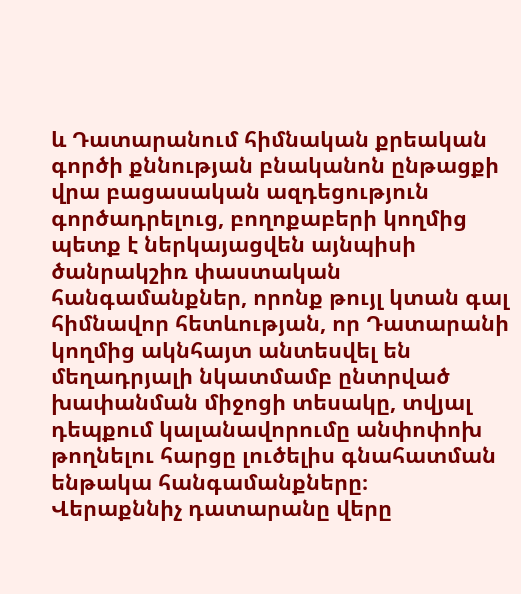և Դատարանում հիմնական քրեական գործի քննության բնականոն ընթացքի վրա բացասական ազդեցություն գործադրելուց, բողոքաբերի կողմից պետք է ներկայացվեն այնպիսի ծանրակշիռ փաստական հանգամանքներ, որոնք թույլ կտան գալ հիմնավոր հետևության, որ Դատարանի կողմից ակնհայտ անտեսվել են մեղադրյալի նկատմամբ ընտրված խափանման միջոցի տեսակը, տվյալ դեպքում կալանավորումը անփոփոխ թողնելու հարցը լուծելիս գնահատման ենթակա հանգամանքները։
Վերաքննիչ դատարանը վերը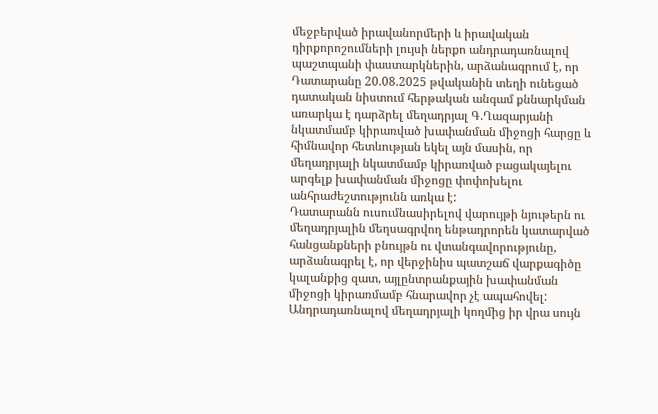մեջբերված իրավանորմերի և իրավական դիրքորոշումների լույսի ներքո անդրադառնալով պաշտպանի փաստարկներին, արձանագրում է, որ Դատարանը 20.08.2025 թվականին տեղի ունեցած դատական նիստում հերթական անգամ քննարկման առարկա է դարձրել մեղադրյալ Գ.Ղազարյանի նկատմամբ կիրառված խափանման միջոցի հարցը և հիմնավոր հետևության եկել այն մասին, որ մեղադրյալի նկատմամբ կիրառված բացակայելու արգելք խափանման միջոցը փոփոխելու անհրաժեշտությունն առկա է:
Դատարանն ուսումնասիրելով վարույթի նյութերն ու մեղադրյալին մեղսագրվող ենթադրորեն կատարված հանցանքների բնույթն ու վտանգավորությունը, արձանագրել է, որ վերջինիս պատշաճ վարքագիծը կալանքից զատ, այլընտրանքային խափանման միջոցի կիրառմամբ հնարավոր չէ ապահովել:
Անդրադառնալով մեղադրյալի կողմից իր վրա սույն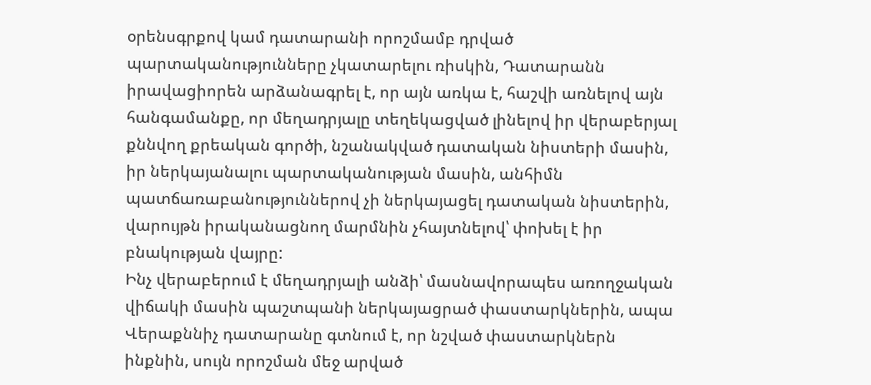օրենսգրքով կամ դատարանի որոշմամբ դրված պարտականությունները չկատարելու ռիսկին, Դատարանն իրավացիորեն արձանագրել է, որ այն առկա է, հաշվի առնելով այն հանգամանքը, որ մեղադրյալը տեղեկացված լինելով իր վերաբերյալ քննվող քրեական գործի, նշանակված դատական նիստերի մասին, իր ներկայանալու պարտականության մասին, անհիմն պատճառաբանություններով չի ներկայացել դատական նիստերին, վարույթն իրականացնող մարմնին չհայտնելով՝ փոխել է իր բնակության վայրը:
Ինչ վերաբերում է մեղադրյալի անձի՝ մասնավորապես առողջական վիճակի մասին պաշտպանի ներկայացրած փաստարկներին, ապա Վերաքննիչ դատարանը գտնում է, որ նշված փաստարկներն ինքնին, սույն որոշման մեջ արված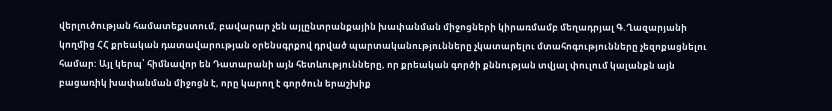վերլուծության համատեքստում, բավարար չեն այլընտրանքային խափանման միջոցների կիրառմամբ մեղադրյալ Գ.Ղազարյանի կողմից ՀՀ քրեական դատավարության օրենսգրքով դրված պարտականությունները չկատարելու մտահոգությունները չեզոքացնելու համար: Այլ կերպ՝ հիմնավոր են Դատարանի այն հետևությունները, որ քրեական գործի քննության տվյալ փուլում կալանքն այն բացառիկ խափանման միջոցն է, որը կարող է գործուն երաշխիք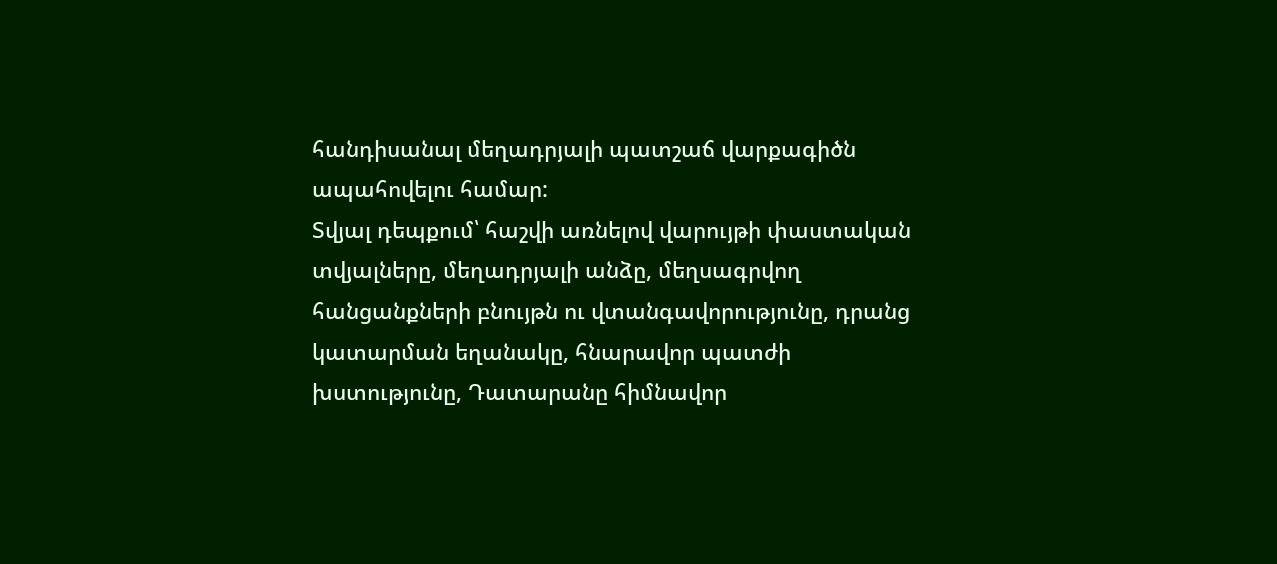հանդիսանալ մեղադրյալի պատշաճ վարքագիծն ապահովելու համար:
Տվյալ դեպքում՝ հաշվի առնելով վարույթի փաստական տվյալները, մեղադրյալի անձը, մեղսագրվող հանցանքների բնույթն ու վտանգավորությունը, դրանց կատարման եղանակը, հնարավոր պատժի խստությունը, Դատարանը հիմնավոր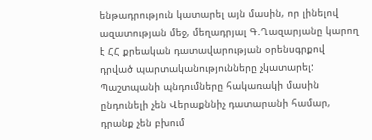ենթադրություն կատարել այն մասին, որ լինելով ազատության մեջ, մեղադրյալ Գ.Ղազարյանը կարող է ՀՀ քրեական դատավարության օրենսգրքով դրված պարտականությունները չկատարել: Պաշտպանի պնդումները հակառակի մասին ընդունելի չեն Վերաքննիչ դատարանի համար, դրանք չեն բխում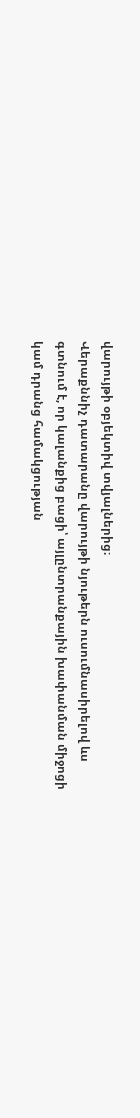վարույթի օբյեկտիվ տվյալներից։
Վերաքննիչ դատարանը վարույթի նյութերն ուսումնասիրելով ևս գտնում է, որ կալանքից բացի՝ այլընտրանքային խափանման միջոցի կամ դրանց համակցության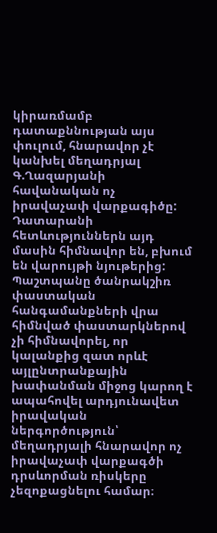կիրառմամբ դատաքննության այս փուլում, հնարավոր չէ կանխել մեղադրյալ Գ.Ղազարյանի հավանական ոչ իրավաչափ վարքագիծը: Դատարանի հետևություններն այդ մասին հիմնավոր են, բխում են վարույթի նյութերից:
Պաշտպանը ծանրակշիռ փաստական հանգամանքների վրա հիմնված փաստարկներով չի հիմնավորել, որ կալանքից զատ որևէ այլընտրանքային խափանման միջոց կարող է ապահովել արդյունավետ իրավական ներգործություն՝ մեղադրյալի հնարավոր ոչ իրավաչափ վարքագծի դրսևորման ռիսկերը չեզոքացնելու համար։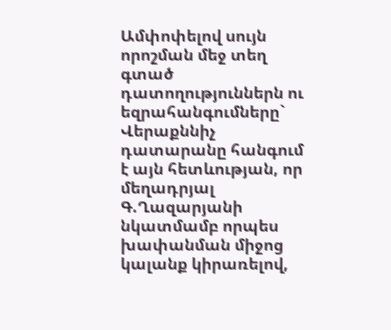Ամփոփելով սույն որոշման մեջ տեղ գտած դատողություններն ու եզրահանգումները` Վերաքննիչ դատարանը հանգում է այն հետևության, որ մեղադրյալ Գ.Ղազարյանի նկատմամբ որպես խափանման միջոց կալանք կիրառելով,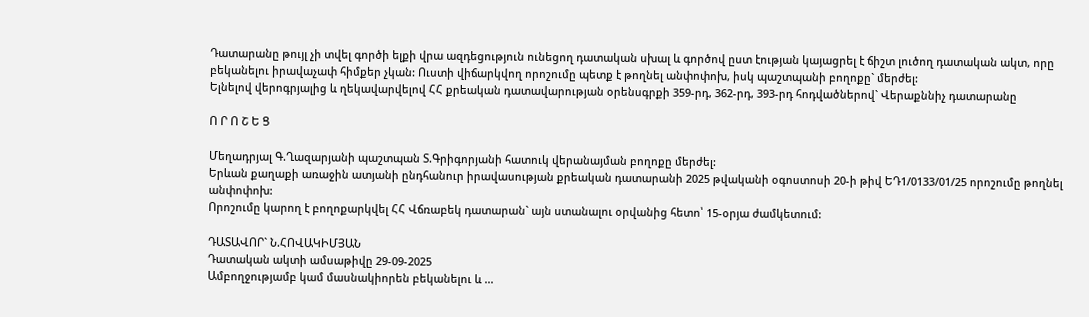Դատարանը թույլ չի տվել գործի ելքի վրա ազդեցություն ունեցող դատական սխալ և գործով ըստ էության կայացրել է ճիշտ լուծող դատական ակտ, որը բեկանելու իրավաչափ հիմքեր չկան: Ուստի վիճարկվող որոշումը պետք է թողնել անփոփոխ, իսկ պաշտպանի բողոքը` մերժել:
Ելնելով վերոգրյալից և ղեկավարվելով ՀՀ քրեական դատավարության օրենսգրքի 359-րդ, 362-րդ, 393-րդ հոդվածներով` Վերաքննիչ դատարանը

Ո Ր Ո Շ Ե Ց

Մեղադրյալ Գ.Ղազարյանի պաշտպան Տ.Գրիգորյանի հատուկ վերանայման բողոքը մերժել:
Երևան քաղաքի առաջին ատյանի ընդհանուր իրավասության քրեական դատարանի 2025 թվականի օգոստոսի 20-ի թիվ ԵԴ1/0133/01/25 որոշումը թողնել անփոփոխ:
Որոշումը կարող է բողոքարկվել ՀՀ Վճռաբեկ դատարան` այն ստանալու օրվանից հետո՝ 15-օրյա ժամկետում:

ԴԱՏԱՎՈՐ` Ն.ՀՈՎԱԿԻՄՅԱՆ
Դատական ակտի ամսաթիվը 29-09-2025
Ամբողջությամբ կամ մասնակիորեն բեկանելու և ...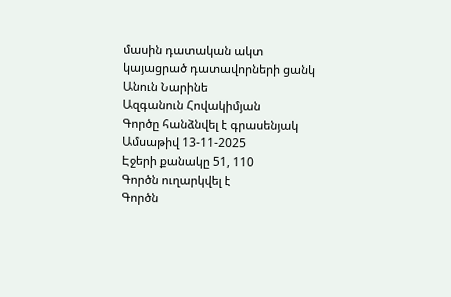մասին դատական ակտ կայացրած դատավորների ցանկ
Անուն Նարինե
Ազգանուն Հովակիմյան
Գործը հանձնվել է գրասենյակ
Ամսաթիվ 13-11-2025
Էջերի քանակը 51, 110
Գործն ուղարկվել է
Գործն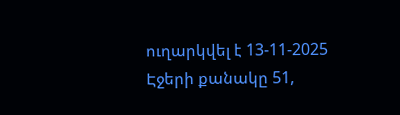ուղարկվել է 13-11-2025
Էջերի քանակը 51,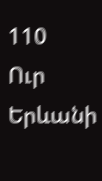110
Ուր Երևանի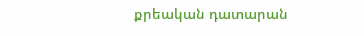քրեական դատարան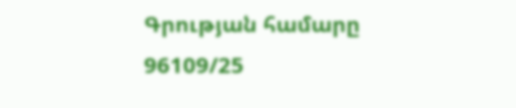Գրության համարը 96109/25